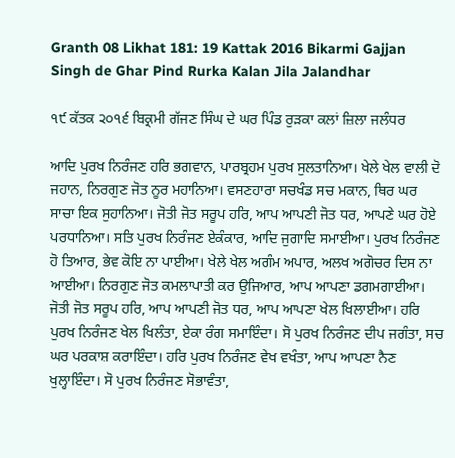Granth 08 Likhat 181: 19 Kattak 2016 Bikarmi Gajjan Singh de Ghar Pind Rurka Kalan Jila Jalandhar

੧੯ ਕੱਤਕ ੨੦੧੬ ਬਿਕ੍ਰਮੀ ਗੱਜਣ ਸਿੰਘ ਦੇ ਘਰ ਪਿੰਡ ਰੁੜਕਾ ਕਲਾਂ ਜ਼ਿਲਾ ਜਲੰਧਰ

ਆਦਿ ਪੁਰਖ ਨਿਰੰਜਣ ਹਰਿ ਭਗਵਾਨ, ਪਾਰਬ੍ਰਹਮ ਪੁਰਖ ਸੁਲਤਾਨਿਆ। ਖੇਲੇ ਖੇਲ ਵਾਲੀ ਦੋ ਜਹਾਨ, ਨਿਰਗੁਣ ਜੋਤ ਨੂਰ ਮਹਾਨਿਆ। ਵਸਣਹਾਰਾ ਸਚਖੰਡ ਸਚ ਮਕਾਨ, ਥਿਰ ਘਰ ਸਾਚਾ ਇਕ ਸੁਹਾਨਿਆ। ਜੋਤੀ ਜੋਤ ਸਰੂਪ ਹਰਿ, ਆਪ ਆਪਣੀ ਜੋਤ ਧਰ, ਆਪਣੇ ਘਰ ਹੋਏ ਪਰਧਾਨਿਆ। ਸਤਿ ਪੁਰਖ ਨਿਰੰਜਣ ਏਕੰਕਾਰ, ਆਦਿ ਜੁਗਾਦਿ ਸਮਾਈਆ। ਪੁਰਖ ਨਿਰੰਜਣ ਹੋ ਤਿਆਰ, ਭੇਵ ਕੋਇ ਨਾ ਪਾਈਆ। ਖੇਲੇ ਖੇਲ ਅਗੰਮ ਅਪਾਰ, ਅਲਖ ਅਗੋਚਰ ਦਿਸ ਨਾ ਆਈਆ। ਨਿਰਗੁਣ ਜੋਤ ਕਮਲਾਪਾਤੀ ਕਰ ਉਜਿਆਰ, ਆਪ ਆਪਣਾ ਡਗਮਗਾਈਆ। ਜੋਤੀ ਜੋਤ ਸਰੂਪ ਹਰਿ, ਆਪ ਆਪਣੀ ਜੋਤ ਧਰ, ਆਪ ਆਪਣਾ ਖੇਲ ਖਿਲਾਈਆ। ਹਰਿ ਪੁਰਖ ਨਿਰੰਜਣ ਖੇਲ ਖਿਲੰਤਾ, ਏਕਾ ਰੰਗ ਸਮਾਇੰਦਾ। ਸੋ ਪੁਰਖ ਨਿਰੰਜਣ ਦੀਪ ਜਗੰਤਾ, ਸਚ ਘਰ ਪਰਕਾਸ਼ ਕਰਾਇੰਦਾ। ਹਰਿ ਪੁਰਖ ਨਿਰੰਜਣ ਵੇਖ ਵਖੰਤਾ, ਆਪ ਆਪਣਾ ਨੈਣ ਖੁਲ੍ਹਾਇੰਦਾ। ਸੋ ਪੁਰਖ ਨਿਰੰਜਣ ਸੋਭਾਵੰਤਾ,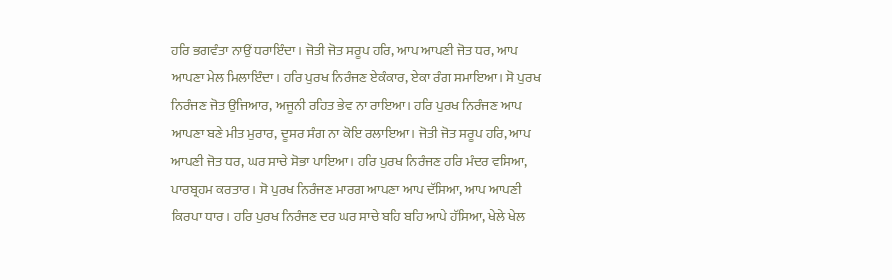ਹਰਿ ਭਗਵੰਤਾ ਨਾਉਂ ਧਰਾਇੰਦਾ। ਜੋਤੀ ਜੋਤ ਸਰੂਪ ਹਰਿ, ਆਪ ਆਪਣੀ ਜੋਤ ਧਰ, ਆਪ ਆਪਣਾ ਮੇਲ ਮਿਲਾਇੰਦਾ। ਹਰਿ ਪੁਰਖ ਨਿਰੰਜਣ ਏਕੰਕਾਰ, ਏਕਾ ਰੰਗ ਸਮਾਇਆ। ਸੋ ਪੁਰਖ ਨਿਰੰਜਣ ਜੋਤ ਉਜਿਆਰ, ਅਜੂਨੀ ਰਹਿਤ ਭੇਵ ਨਾ ਰਾਇਆ। ਹਰਿ ਪੁਰਖ ਨਿਰੰਜਣ ਆਪ ਆਪਣਾ ਬਣੇ ਮੀਤ ਮੁਰਾਰ, ਦੂਸਰ ਸੰਗ ਨਾ ਕੋਇ ਰਲਾਇਆ। ਜੋਤੀ ਜੋਤ ਸਰੂਪ ਹਰਿ, ਆਪ ਆਪਣੀ ਜੋਤ ਧਰ, ਘਰ ਸਾਚੇ ਸੋਭਾ ਪਾਇਆ। ਹਰਿ ਪੁਰਖ ਨਿਰੰਜਣ ਹਰਿ ਮੰਦਰ ਵਸਿਆ, ਪਾਰਬ੍ਰਹਮ ਕਰਤਾਰ। ਸੋ ਪੁਰਖ ਨਿਰੰਜਣ ਮਾਰਗ ਆਪਣਾ ਆਪ ਦੱਸਿਆ, ਆਪ ਆਪਣੀ ਕਿਰਪਾ ਧਾਰ। ਹਰਿ ਪੁਰਖ ਨਿਰੰਜਣ ਦਰ ਘਰ ਸਾਚੇ ਬਹਿ ਬਹਿ ਆਪੇ ਹੱਸਿਆ, ਖੇਲੇ ਖੇਲ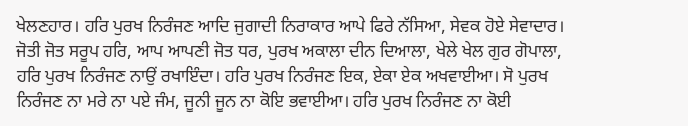ਖੇਲਣਹਾਰ। ਹਰਿ ਪੁਰਖ ਨਿਰੰਜਣ ਆਦਿ ਜੁਗਾਦੀ ਨਿਰਾਕਾਰ ਆਪੇ ਫਿਰੇ ਨੱਸਿਆ, ਸੇਵਕ ਹੋਏ ਸੇਵਾਦਾਰ। ਜੋਤੀ ਜੋਤ ਸਰੂਪ ਹਰਿ, ਆਪ ਆਪਣੀ ਜੋਤ ਧਰ, ਪੁਰਖ ਅਕਾਲਾ ਦੀਨ ਦਿਆਲਾ, ਖੇਲੇ ਖੇਲ ਗੁਰ ਗੋਪਾਲਾ, ਹਰਿ ਪੁਰਖ ਨਿਰੰਜਣ ਨਾਉਂ ਰਖਾਇੰਦਾ। ਹਰਿ ਪੁਰਖ ਨਿਰੰਜਣ ਇਕ, ਏਕਾ ਏਕ ਅਖਵਾਈਆ। ਸੋ ਪੁਰਖ ਨਿਰੰਜਣ ਨਾ ਮਰੇ ਨਾ ਪਏ ਜੰਮ, ਜੂਨੀ ਜੂਨ ਨਾ ਕੋਇ ਭਵਾਈਆ। ਹਰਿ ਪੁਰਖ ਨਿਰੰਜਣ ਨਾ ਕੋਈ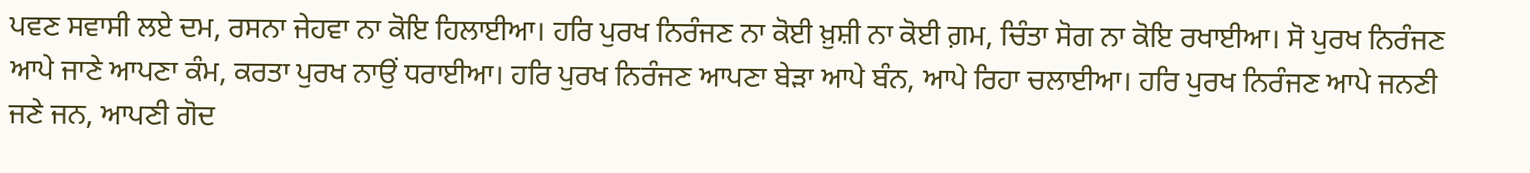ਪਵਣ ਸਵਾਸੀ ਲਏ ਦਮ, ਰਸਨਾ ਜੇਹਵਾ ਨਾ ਕੋਇ ਹਿਲਾਈਆ। ਹਰਿ ਪੁਰਖ ਨਿਰੰਜਣ ਨਾ ਕੋਈ ਖ਼ੁਸ਼ੀ ਨਾ ਕੋਈ ਗ਼ਮ, ਚਿੰਤਾ ਸੋਗ ਨਾ ਕੋਇ ਰਖਾਈਆ। ਸੋ ਪੁਰਖ ਨਿਰੰਜਣ ਆਪੇ ਜਾਣੇ ਆਪਣਾ ਕੰਮ, ਕਰਤਾ ਪੁਰਖ ਨਾਉਂ ਧਰਾਈਆ। ਹਰਿ ਪੁਰਖ ਨਿਰੰਜਣ ਆਪਣਾ ਬੇੜਾ ਆਪੇ ਬੰਨ, ਆਪੇ ਰਿਹਾ ਚਲਾਈਆ। ਹਰਿ ਪੁਰਖ ਨਿਰੰਜਣ ਆਪੇ ਜਨਣੀ ਜਣੇ ਜਨ, ਆਪਣੀ ਗੋਦ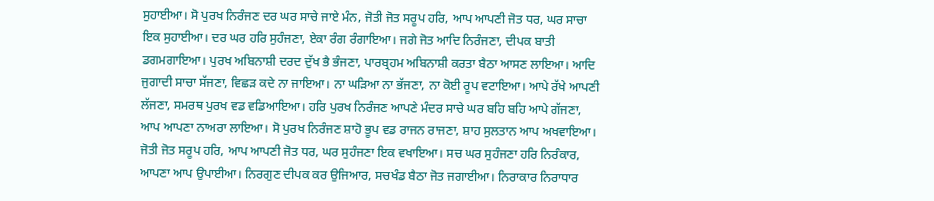ਸੁਹਾਈਆ। ਸੋ ਪੁਰਖ ਨਿਰੰਜਣ ਦਰ ਘਰ ਸਾਚੇ ਜਾਏ ਮੰਨ, ਜੋਤੀ ਜੋਤ ਸਰੂਪ ਹਰਿ, ਆਪ ਆਪਣੀ ਜੋਤ ਧਰ, ਘਰ ਸਾਚਾ ਇਕ ਸੁਹਾਈਆ। ਦਰ ਘਰ ਹਰਿ ਸੁਹੰਜਣਾ, ਏਕਾ ਰੰਗ ਰੰਗਾਇਆ। ਜਗੇ ਜੋਤ ਆਦਿ ਨਿਰੰਜਣਾ, ਦੀਪਕ ਬਾਤੀ ਡਗਮਗਾਇਆ। ਪੁਰਖ ਅਬਿਨਾਸ਼ੀ ਦਰਦ ਦੁੱਖ ਭੈ ਭੰਜਣਾ, ਪਾਰਬ੍ਰਹਮ ਅਬਿਨਾਸ਼ੀ ਕਰਤਾ ਬੈਠਾ ਆਸਣ ਲਾਇਆ। ਆਦਿ ਜੁਗਾਦੀ ਸਾਚਾ ਸੱਜਣਾ, ਵਿਛੜ ਕਦੇ ਨਾ ਜਾਇਆ। ਨਾ ਘੜਿਆ ਨਾ ਭੱਜਣਾ, ਨਾ ਕੋਈ ਰੂਪ ਵਟਾਇਆ। ਆਪੇ ਰੱਖੇ ਆਪਣੀ ਲੱਜਣਾ, ਸਮਰਥ ਪੁਰਖ ਵਡ ਵਡਿਆਇਆ। ਹਰਿ ਪੁਰਖ ਨਿਰੰਜਣ ਆਪਣੇ ਮੰਦਰ ਸਾਚੇ ਘਰ ਬਹਿ ਬਹਿ ਆਪੇ ਗੱਜਣਾ, ਆਪ ਆਪਣਾ ਨਾਅਰਾ ਲਾਇਆ। ਸੋ ਪੁਰਖ ਨਿਰੰਜਣ ਸ਼ਾਹੋ ਭੂਪ ਵਡ ਰਾਜਨ ਰਾਜਣਾ, ਸ਼ਾਹ ਸੁਲਤਾਨ ਆਪ ਅਖਵਾਇਆ। ਜੋਤੀ ਜੋਤ ਸਰੂਪ ਹਰਿ, ਆਪ ਆਪਣੀ ਜੋਤ ਧਰ, ਘਰ ਸੁਹੰਜਣਾ ਇਕ ਵਖਾਇਆ। ਸਚ ਘਰ ਸੁਹੰਜਣਾ ਹਰਿ ਨਿਰੰਕਾਰ, ਆਪਣਾ ਆਪ ਉਪਾਈਆ। ਨਿਰਗੁਣ ਦੀਪਕ ਕਰ ਉਜਿਆਰ, ਸਚਖੰਡ ਬੈਠਾ ਜੋਤ ਜਗਾਈਆ। ਨਿਰਾਕਾਰ ਨਿਰਾਧਾਰ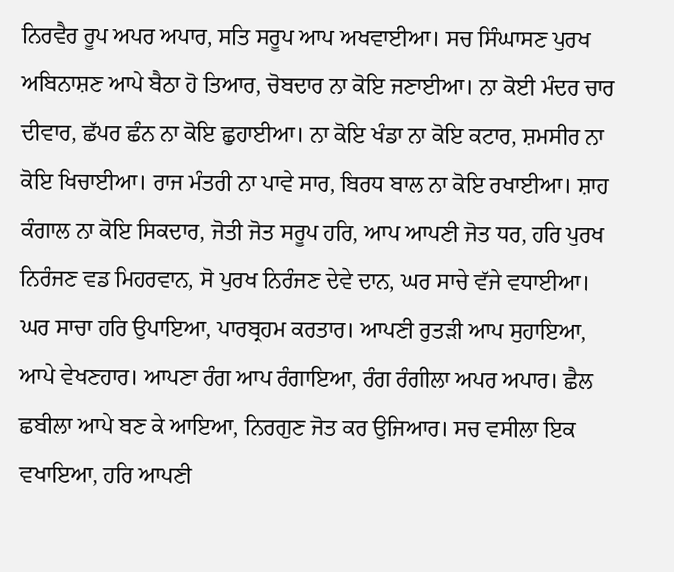ਨਿਰਵੈਰ ਰੂਪ ਅਪਰ ਅਪਾਰ, ਸਤਿ ਸਰੂਪ ਆਪ ਅਖਵਾਈਆ। ਸਚ ਸਿੰਘਾਸਣ ਪੁਰਖ ਅਬਿਨਾਸ਼ਣ ਆਪੇ ਬੈਠਾ ਹੋ ਤਿਆਰ, ਚੋਬਦਾਰ ਨਾ ਕੋਇ ਜਣਾਈਆ। ਨਾ ਕੋਈ ਮੰਦਰ ਚਾਰ ਦੀਵਾਰ, ਛੱਪਰ ਛੰਨ ਨਾ ਕੋਇ ਛੁਹਾਈਆ। ਨਾ ਕੋਇ ਖੰਡਾ ਨਾ ਕੋਇ ਕਟਾਰ, ਸ਼ਮਸੀਰ ਨਾ ਕੋਇ ਖਿਚਾਈਆ। ਰਾਜ ਮੰਤਰੀ ਨਾ ਪਾਵੇ ਸਾਰ, ਬਿਰਧ ਬਾਲ ਨਾ ਕੋਇ ਰਖਾਈਆ। ਸ਼ਾਹ ਕੰਗਾਲ ਨਾ ਕੋਇ ਸਿਕਦਾਰ, ਜੋਤੀ ਜੋਤ ਸਰੂਪ ਹਰਿ, ਆਪ ਆਪਣੀ ਜੋਤ ਧਰ, ਹਰਿ ਪੁਰਖ ਨਿਰੰਜਣ ਵਡ ਮਿਹਰਵਾਨ, ਸੋ ਪੁਰਖ ਨਿਰੰਜਣ ਦੇਵੇ ਦਾਨ, ਘਰ ਸਾਚੇ ਵੱਜੇ ਵਧਾਈਆ। ਘਰ ਸਾਚਾ ਹਰਿ ਉਪਾਇਆ, ਪਾਰਬ੍ਰਹਮ ਕਰਤਾਰ। ਆਪਣੀ ਰੁਤੜੀ ਆਪ ਸੁਹਾਇਆ, ਆਪੇ ਵੇਖਣਹਾਰ। ਆਪਣਾ ਰੰਗ ਆਪ ਰੰਗਾਇਆ, ਰੰਗ ਰੰਗੀਲਾ ਅਪਰ ਅਪਾਰ। ਛੈਲ ਛਬੀਲਾ ਆਪੇ ਬਣ ਕੇ ਆਇਆ, ਨਿਰਗੁਣ ਜੋਤ ਕਰ ਉਜਿਆਰ। ਸਚ ਵਸੀਲਾ ਇਕ ਵਖਾਇਆ, ਹਰਿ ਆਪਣੀ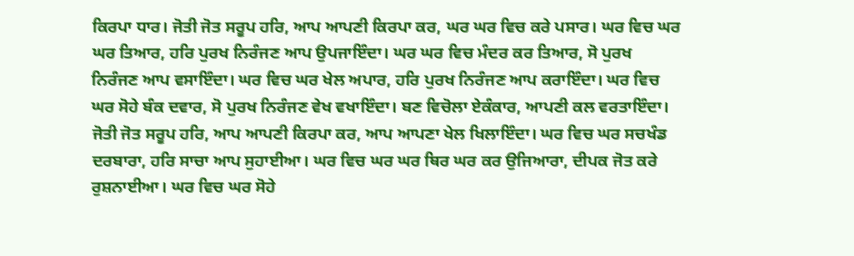ਕਿਰਪਾ ਧਾਰ। ਜੋਤੀ ਜੋਤ ਸਰੂਪ ਹਰਿ, ਆਪ ਆਪਣੀ ਕਿਰਪਾ ਕਰ, ਘਰ ਘਰ ਵਿਚ ਕਰੇ ਪਸਾਰ। ਘਰ ਵਿਚ ਘਰ ਘਰ ਤਿਆਰ, ਹਰਿ ਪੁਰਖ ਨਿਰੰਜਣ ਆਪ ਉਪਜਾਇੰਦਾ। ਘਰ ਘਰ ਵਿਚ ਮੰਦਰ ਕਰ ਤਿਆਰ, ਸੋ ਪੁਰਖ ਨਿਰੰਜਣ ਆਪ ਵਸਾਇੰਦਾ। ਘਰ ਵਿਚ ਘਰ ਖੇਲ ਅਪਾਰ, ਹਰਿ ਪੁਰਖ ਨਿਰੰਜਣ ਆਪ ਕਰਾਇੰਦਾ। ਘਰ ਵਿਚ ਘਰ ਸੋਹੇ ਬੰਕ ਦਵਾਰ, ਸੋ ਪੁਰਖ ਨਿਰੰਜਣ ਵੇਖ ਵਖਾਇੰਦਾ। ਬਣ ਵਿਚੋਲਾ ਏਕੰਕਾਰ, ਆਪਣੀ ਕਲ ਵਰਤਾਇੰਦਾ। ਜੋਤੀ ਜੋਤ ਸਰੂਪ ਹਰਿ, ਆਪ ਆਪਣੀ ਕਿਰਪਾ ਕਰ, ਆਪ ਆਪਣਾ ਖੇਲ ਖਿਲਾਇੰਦਾ। ਘਰ ਵਿਚ ਘਰ ਸਚਖੰਡ ਦਰਬਾਰਾ, ਹਰਿ ਸਾਚਾ ਆਪ ਸੁਹਾਈਆ। ਘਰ ਵਿਚ ਘਰ ਘਰ ਥਿਰ ਘਰ ਕਰ ਉਜਿਆਰਾ, ਦੀਪਕ ਜੋਤ ਕਰੇ ਰੁਸ਼ਨਾਈਆ। ਘਰ ਵਿਚ ਘਰ ਸੋਹੇ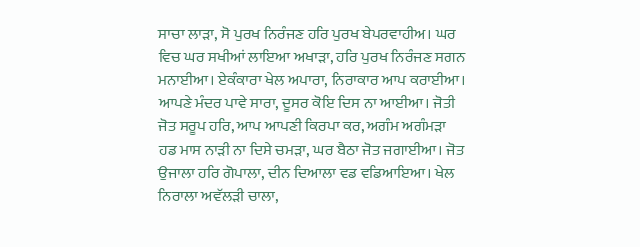ਸਾਚਾ ਲਾੜਾ, ਸੋ ਪੁਰਖ ਨਿਰੰਜਣ ਹਰਿ ਪੁਰਖ ਬੇਪਰਵਾਹੀਅ। ਘਰ ਵਿਚ ਘਰ ਸਖੀਆਂ ਲਾਇਆ ਅਖਾੜਾ, ਹਰਿ ਪੁਰਖ ਨਿਰੰਜਣ ਸਗਨ ਮਨਾਈਆ। ਏਕੰਕਾਰਾ ਖੇਲ ਅਪਾਰਾ, ਨਿਰਾਕਾਰ ਆਪ ਕਰਾਈਆ। ਆਪਣੇ ਮੰਦਰ ਪਾਵੇ ਸਾਰਾ, ਦੂਸਰ ਕੋਇ ਦਿਸ ਨਾ ਆਈਆ। ਜੋਤੀ ਜੋਤ ਸਰੂਪ ਹਰਿ, ਆਪ ਆਪਣੀ ਕਿਰਪਾ ਕਰ, ਅਗੰਮ ਅਗੰਮੜਾ ਹਡ ਮਾਸ ਨਾੜੀ ਨਾ ਦਿਸੇ ਚਮੜਾ, ਘਰ ਬੈਠਾ ਜੋਤ ਜਗਾਈਆ। ਜੋਤ ਉਜਾਲਾ ਹਰਿ ਗੋਪਾਲਾ, ਦੀਨ ਦਿਆਲਾ ਵਡ ਵਡਿਆਇਆ। ਖੇਲ ਨਿਰਾਲਾ ਅਵੱਲੜੀ ਚਾਲਾ,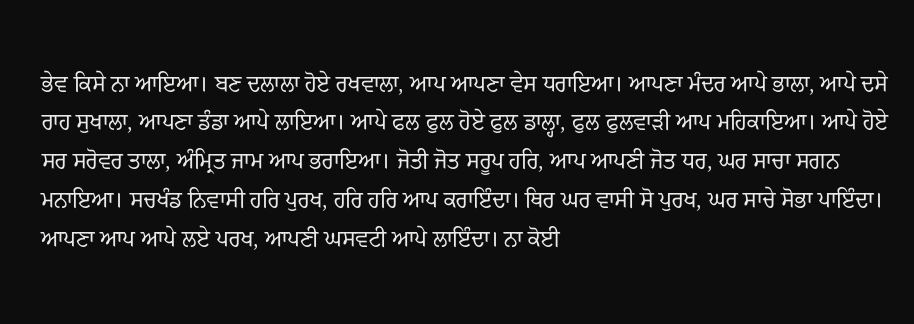ਭੇਵ ਕਿਸੇ ਨਾ ਆਇਆ। ਬਣ ਦਲਾਲਾ ਹੋਏ ਰਖਵਾਲਾ, ਆਪ ਆਪਣਾ ਵੇਸ ਧਰਾਇਆ। ਆਪਣਾ ਮੰਦਰ ਆਪੇ ਭਾਲਾ, ਆਪੇ ਦਸੇ ਰਾਹ ਸੁਖਾਲਾ, ਆਪਣਾ ਡੰਡਾ ਆਪੇ ਲਾਇਆ। ਆਪੇ ਫਲ ਫੁਲ ਹੋਏ ਫੁਲ ਡਾਲ੍ਹਾ, ਫੁਲ ਫੁਲਵਾੜੀ ਆਪ ਮਹਿਕਾਇਆ। ਆਪੇ ਹੋਏ ਸਰ ਸਰੋਵਰ ਤਾਲਾ, ਅੰਮ੍ਰਿਤ ਜਾਮ ਆਪ ਭਰਾਇਆ। ਜੋਤੀ ਜੋਤ ਸਰੂਪ ਹਰਿ, ਆਪ ਆਪਣੀ ਜੋਤ ਧਰ, ਘਰ ਸਾਚਾ ਸਗਨ ਮਨਾਇਆ। ਸਚਖੰਡ ਨਿਵਾਸੀ ਹਰਿ ਪੁਰਖ, ਹਰਿ ਹਰਿ ਆਪ ਕਰਾਇੰਦਾ। ਥਿਰ ਘਰ ਵਾਸੀ ਸੋ ਪੁਰਖ, ਘਰ ਸਾਚੇ ਸੋਭਾ ਪਾਇੰਦਾ। ਆਪਣਾ ਆਪ ਆਪੇ ਲਏ ਪਰਖ, ਆਪਣੀ ਘਸਵਟੀ ਆਪੇ ਲਾਇੰਦਾ। ਨਾ ਕੋਈ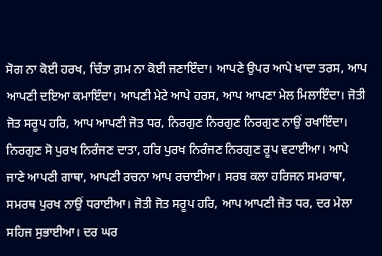ਸੋਗ ਨਾ ਕੋਈ ਹਰਖ, ਚਿੰਤਾ ਗ਼ਮ ਨਾ ਕੋਈ ਜਣਾਇੰਦਾ। ਆਪਣੇ ਉਪਰ ਆਪੇ ਖਾਦਾ ਤਰਸ, ਆਪ ਆਪਣੀ ਦਇਆ ਕਮਾਇੰਦਾ। ਆਪਣੀ ਮੇਟੇ ਆਪੇ ਹਰਸ, ਆਪ ਆਪਣਾ ਮੇਲ ਮਿਲਾਇੰਦਾ। ਜੋਤੀ ਜੋਤ ਸਰੂਪ ਹਰਿ, ਆਪ ਆਪਣੀ ਜੋਤ ਧਰ, ਨਿਰਗੁਣ ਨਿਰਗੁਣ ਨਿਰਗੁਣ ਨਾਉਂ ਰਖਾਇੰਦਾ। ਨਿਰਗੁਣ ਸੋ ਪੁਰਖ ਨਿਰੰਜਣ ਦਾਤਾ, ਹਰਿ ਪੁਰਖ ਨਿਰੰਜਣ ਨਿਰਗੁਣ ਰੂਪ ਵਟਾਈਆ। ਆਪੇ ਜਾਣੇ ਆਪਣੀ ਗਾਥਾ, ਆਪਣੀ ਰਚਨਾ ਆਪ ਰਚਾਈਆ। ਸਰਬ ਕਲਾ ਹਰਿਜਨ ਸਮਰਾਥਾ, ਸਮਰਥ ਪੁਰਖ ਨਾਉਂ ਧਰਾਈਆ। ਜੋਤੀ ਜੋਤ ਸਰੂਪ ਹਰਿ, ਆਪ ਆਪਣੀ ਜੋਤ ਧਰ, ਦਰ ਮੇਲਾ ਸਹਿਜ ਸੁਭਾਈਆ। ਦਰ ਘਰ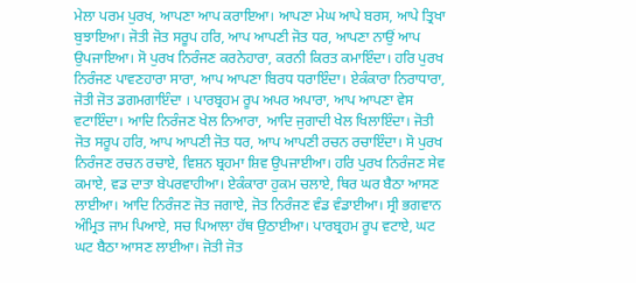ਮੇਲਾ ਪਰਮ ਪੁਰਖ, ਆਪਣਾ ਆਪ ਕਰਾਇਆ। ਆਪਣਾ ਮੇਘ ਆਪੇ ਬਰਸ, ਆਪੇ ਤ੍ਰਿਖਾ ਬੁਝਾਇਆ। ਜੋਤੀ ਜੋਤ ਸਰੂਪ ਹਰਿ, ਆਪ ਆਪਣੀ ਜੋਤ ਧਰ, ਆਪਣਾ ਨਾਉਂ ਆਪ ਉਪਜਾਇਆ। ਸੋ ਪੁਰਖ ਨਿਰੰਜਣ ਕਰਨੇਹਾਰਾ, ਕਰਨੀ ਕਿਰਤ ਕਮਾਇੰਦਾ। ਹਰਿ ਪੁਰਖ ਨਿਰੰਜਣ ਪਾਵਣਹਾਰਾ ਸਾਰਾ, ਆਪ ਆਪਣਾ ਬਿਰਧ ਧਰਾਇੰਦਾ। ਏਕੰਕਾਰਾ ਨਿਰਾਧਾਰਾ, ਜੋਤੀ ਜੋਤ ਡਗਮਗਾਇੰਦਾ । ਪਾਰਬ੍ਰਹਮ ਰੂਪ ਅਪਰ ਅਪਾਰਾ, ਆਪ ਆਪਣਾ ਵੇਸ ਵਟਾਇੰਦਾ। ਆਦਿ ਨਿਰੰਜਣ ਖੇਲ ਨਿਆਰਾ, ਆਦਿ ਜੁਗਾਦੀ ਖੇਲ ਖਿਲਾਇੰਦਾ। ਜੋਤੀ ਜੋਤ ਸਰੂਪ ਹਰਿ, ਆਪ ਆਪਣੀ ਜੋਤ ਧਰ, ਆਪ ਆਪਣੀ ਰਚਨ ਰਚਾਇੰਦਾ। ਸੋ ਪੁਰਖ ਨਿਰੰਜਣ ਰਚਨ ਰਚਾਏ, ਵਿਸ਼ਨ ਬ੍ਰਹਮਾ ਸ਼ਿਵ ਉਪਜਾਈਆ। ਹਰਿ ਪੁਰਖ ਨਿਰੰਜਣ ਸੇਵ ਕਮਾਏ, ਵਡ ਦਾਤਾ ਬੇਪਰਵਾਹੀਆ। ਏਕੰਕਾਰਾ ਹੁਕਮ ਚਲਾਏ, ਥਿਰ ਘਰ ਬੈਠਾ ਆਸਣ ਲਾਈਆ। ਆਦਿ ਨਿਰੰਜਣ ਜੋਤ ਜਗਾਏ, ਜੋਤ ਨਿਰੰਜਣ ਵੰਡ ਵੰਡਾਈਆ। ਸ੍ਰੀ ਭਗਵਾਨ ਅੰਮ੍ਰਿਤ ਜਾਮ ਪਿਆਏ, ਸਚ ਪਿਆਲਾ ਹੱਥ ਉਠਾਈਆ। ਪਾਰਬ੍ਰਹਮ ਰੂਪ ਵਟਾਏ, ਘਟ ਘਟ ਬੈਠਾ ਆਸਣ ਲਾਈਆ। ਜੋਤੀ ਜੋਤ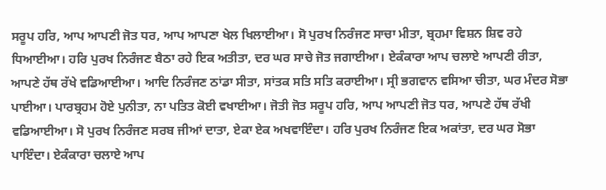ਸਰੂਪ ਹਰਿ, ਆਪ ਆਪਣੀ ਜੋਤ ਧਰ, ਆਪ ਆਪਣਾ ਖੇਲ ਖਿਲਾਈਆ। ਸੋ ਪੁਰਖ ਨਿਰੰਜਣ ਸਾਚਾ ਮੀਤਾ, ਬ੍ਰਹਮਾ ਵਿਸ਼ਨ ਸ਼ਿਵ ਰਹੇ ਧਿਆਈਆ। ਹਰਿ ਪੁਰਖ ਨਿਰੰਜਣ ਬੈਠਾ ਰਹੇ ਇਕ ਅਤੀਤਾ, ਦਰ ਘਰ ਸਾਚੇ ਜੋਤ ਜਗਾਈਆ। ਏਕੰਕਾਰਾ ਆਪ ਚਲਾਏ ਆਪਣੀ ਰੀਤਾ, ਆਪਣੇ ਹੱਥ ਰੱਖੇ ਵਡਿਆਈਆ। ਆਦਿ ਨਿਰੰਜਣ ਠਾਂਡਾ ਸੀਤਾ, ਸਾਂਤਕ ਸਤਿ ਸਤਿ ਕਰਾਈਆ। ਸ੍ਰੀ ਭਗਵਾਨ ਵਸਿਆ ਚੀਤਾ, ਘਰ ਮੰਦਰ ਸੋਭਾ ਪਾਈਆ। ਪਾਰਬ੍ਰਹਮ ਹੋਏ ਪੁਨੀਤਾ, ਨਾ ਪਤਿਤ ਕੋਈ ਵਖਾਈਆ। ਜੋਤੀ ਜੋਤ ਸਰੂਪ ਹਰਿ, ਆਪ ਆਪਣੀ ਜੋਤ ਧਰ, ਆਪਣੇ ਹੱਥ ਰੱਖੀ ਵਡਿਆਈਆ। ਸੋ ਪੁਰਖ ਨਿਰੰਜਣ ਸਰਬ ਜੀਆਂ ਦਾਤਾ, ਏਕਾ ਏਕ ਅਖਵਾਇੰਦਾ। ਹਰਿ ਪੁਰਖ ਨਿਰੰਜਣ ਇਕ ਅਕਾਂਤਾ, ਦਰ ਘਰ ਸੋਭਾ ਪਾਇੰਦਾ। ਏਕੰਕਾਰਾ ਚਲਾਏ ਆਪ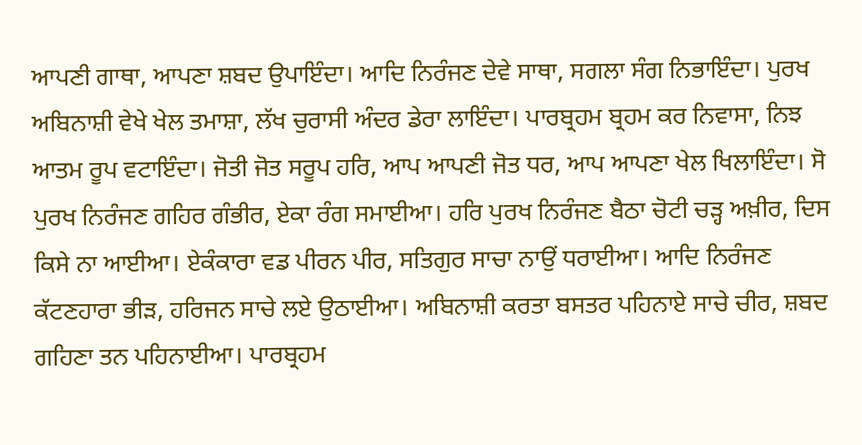ਆਪਣੀ ਗਾਥਾ, ਆਪਣਾ ਸ਼ਬਦ ਉਪਾਇੰਦਾ। ਆਦਿ ਨਿਰੰਜਣ ਦੇਵੇ ਸਾਥਾ, ਸਗਲਾ ਸੰਗ ਨਿਭਾਇੰਦਾ। ਪੁਰਖ ਅਬਿਨਾਸ਼ੀ ਵੇਖੇ ਖੇਲ ਤਮਾਸ਼ਾ, ਲੱਖ ਚੁਰਾਸੀ ਅੰਦਰ ਡੇਰਾ ਲਾਇੰਦਾ। ਪਾਰਬ੍ਰਹਮ ਬ੍ਰਹਮ ਕਰ ਨਿਵਾਸਾ, ਨਿਝ ਆਤਮ ਰੂਪ ਵਟਾਇੰਦਾ। ਜੋਤੀ ਜੋਤ ਸਰੂਪ ਹਰਿ, ਆਪ ਆਪਣੀ ਜੋਤ ਧਰ, ਆਪ ਆਪਣਾ ਖੇਲ ਖਿਲਾਇੰਦਾ। ਸੋ ਪੁਰਖ ਨਿਰੰਜਣ ਗਹਿਰ ਗੰਭੀਰ, ਏਕਾ ਰੰਗ ਸਮਾਈਆ। ਹਰਿ ਪੁਰਖ ਨਿਰੰਜਣ ਬੈਠਾ ਚੋਟੀ ਚੜ੍ਹ ਅਖ਼ੀਰ, ਦਿਸ ਕਿਸੇ ਨਾ ਆਈਆ। ਏਕੰਕਾਰਾ ਵਡ ਪੀਰਨ ਪੀਰ, ਸਤਿਗੁਰ ਸਾਚਾ ਨਾਉਂ ਧਰਾਈਆ। ਆਦਿ ਨਿਰੰਜਣ ਕੱਟਣਹਾਰਾ ਭੀੜ, ਹਰਿਜਨ ਸਾਚੇ ਲਏ ਉਠਾਈਆ। ਅਬਿਨਾਸ਼ੀ ਕਰਤਾ ਬਸਤਰ ਪਹਿਨਾਏ ਸਾਚੇ ਚੀਰ, ਸ਼ਬਦ ਗਹਿਣਾ ਤਨ ਪਹਿਨਾਈਆ। ਪਾਰਬ੍ਰਹਮ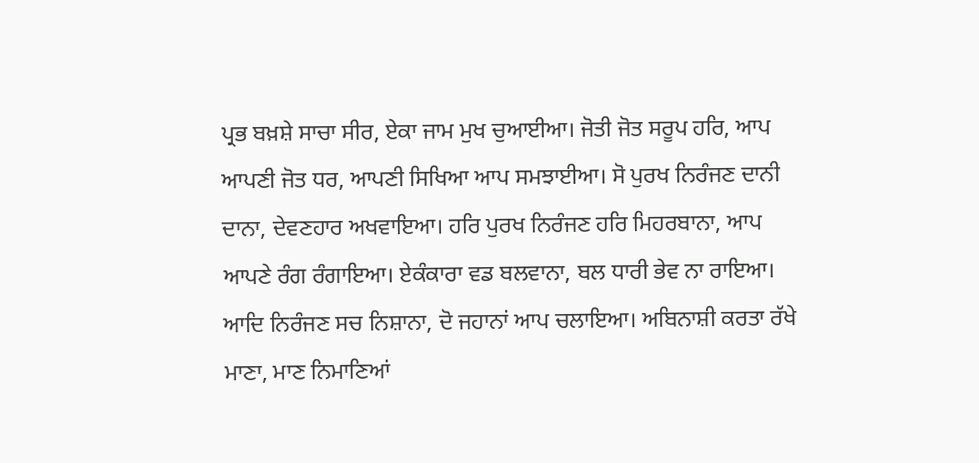ਪ੍ਰਭ ਬਖ਼ਸ਼ੇ ਸਾਚਾ ਸੀਰ, ਏਕਾ ਜਾਮ ਮੁਖ ਚੁਆਈਆ। ਜੋਤੀ ਜੋਤ ਸਰੂਪ ਹਰਿ, ਆਪ ਆਪਣੀ ਜੋਤ ਧਰ, ਆਪਣੀ ਸਿਖਿਆ ਆਪ ਸਮਝਾਈਆ। ਸੋ ਪੁਰਖ ਨਿਰੰਜਣ ਦਾਨੀ ਦਾਨਾ, ਦੇਵਣਹਾਰ ਅਖਵਾਇਆ। ਹਰਿ ਪੁਰਖ ਨਿਰੰਜਣ ਹਰਿ ਮਿਹਰਬਾਨਾ, ਆਪ ਆਪਣੇ ਰੰਗ ਰੰਗਾਇਆ। ਏਕੰਕਾਰਾ ਵਡ ਬਲਵਾਨਾ, ਬਲ ਧਾਰੀ ਭੇਵ ਨਾ ਰਾਇਆ। ਆਦਿ ਨਿਰੰਜਣ ਸਚ ਨਿਸ਼ਾਨਾ, ਦੋ ਜਹਾਨਾਂ ਆਪ ਚਲਾਇਆ। ਅਬਿਨਾਸ਼ੀ ਕਰਤਾ ਰੱਖੇ ਮਾਣਾ, ਮਾਣ ਨਿਮਾਣਿਆਂ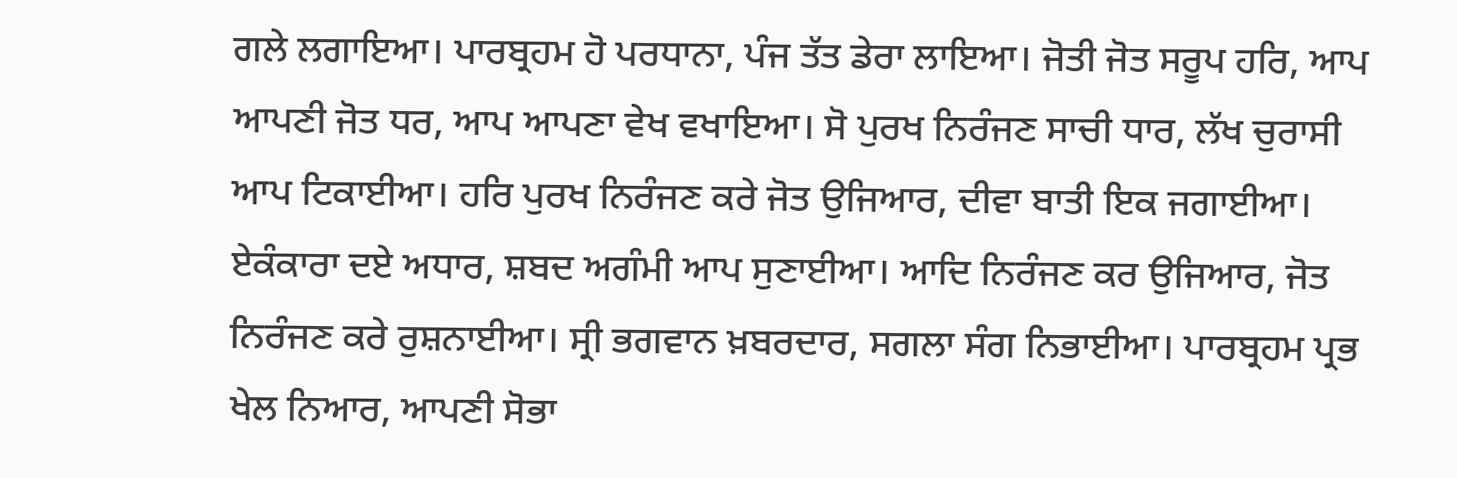ਗਲੇ ਲਗਾਇਆ। ਪਾਰਬ੍ਰਹਮ ਹੋ ਪਰਧਾਨਾ, ਪੰਜ ਤੱਤ ਡੇਰਾ ਲਾਇਆ। ਜੋਤੀ ਜੋਤ ਸਰੂਪ ਹਰਿ, ਆਪ ਆਪਣੀ ਜੋਤ ਧਰ, ਆਪ ਆਪਣਾ ਵੇਖ ਵਖਾਇਆ। ਸੋ ਪੁਰਖ ਨਿਰੰਜਣ ਸਾਚੀ ਧਾਰ, ਲੱਖ ਚੁਰਾਸੀ ਆਪ ਟਿਕਾਈਆ। ਹਰਿ ਪੁਰਖ ਨਿਰੰਜਣ ਕਰੇ ਜੋਤ ਉਜਿਆਰ, ਦੀਵਾ ਬਾਤੀ ਇਕ ਜਗਾਈਆ। ਏਕੰਕਾਰਾ ਦਏ ਅਧਾਰ, ਸ਼ਬਦ ਅਗੰਮੀ ਆਪ ਸੁਣਾਈਆ। ਆਦਿ ਨਿਰੰਜਣ ਕਰ ਉਜਿਆਰ, ਜੋਤ ਨਿਰੰਜਣ ਕਰੇ ਰੁਸ਼ਨਾਈਆ। ਸ੍ਰੀ ਭਗਵਾਨ ਖ਼ਬਰਦਾਰ, ਸਗਲਾ ਸੰਗ ਨਿਭਾਈਆ। ਪਾਰਬ੍ਰਹਮ ਪ੍ਰਭ ਖੇਲ ਨਿਆਰ, ਆਪਣੀ ਸੋਭਾ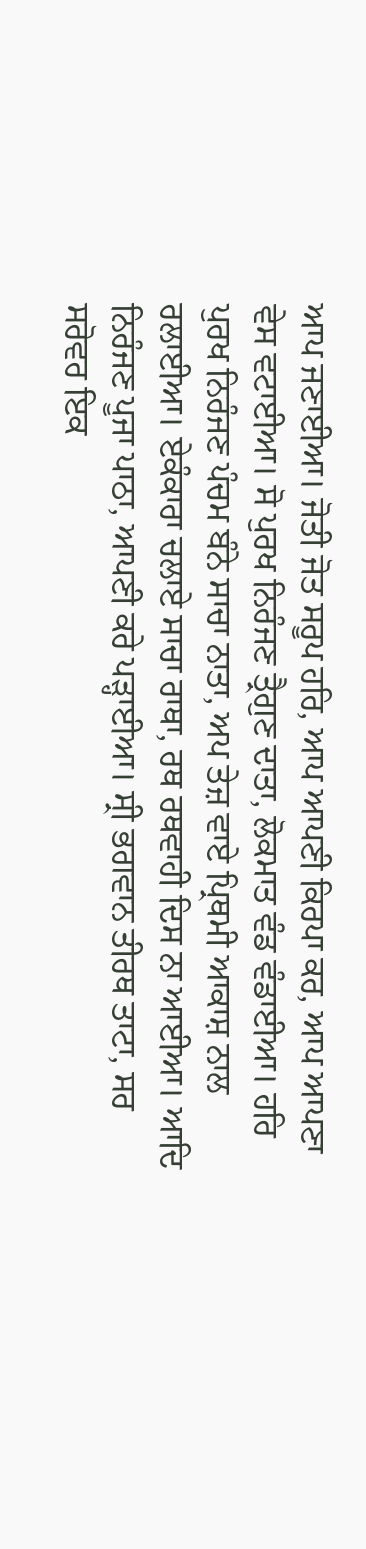ਆਪ ਜਣਾਈਆ। ਜੋਤੀ ਜੋਤ ਸਰੂਪ ਹਰਿ, ਆਪ ਆਪਣੀ ਕਿਰਪਾ ਕਰ, ਆਪ ਆਪਣਾ ਵੇਸ ਵਟਾਈਆ। ਸੋ ਪੁਰਖ ਨਿਰੰਜਣ ਤ੍ਰੈਗੁਣ ਦਾਤਾ, ਲੋਕਮਾਤ ਵੰਡ ਵੰਡਾਈਆ। ਹਰਿ ਪੁਰਖ ਨਿਰੰਜਣ ਪੰਚਮ ਬੰਨੇ ਸਾਚਾ ਨਾਤਾ, ਅਪ ਤੇਜ਼ ਵਾਏ ਪ੍ਰਿਥਮੀ ਆਕਾਸ਼ ਨਾਲ ਰਲਾਈਆ। ਏਕੰਕਾਰਾ ਚਲਾਏ ਸਾਚਾ ਰਾਥਾ, ਰਥ ਰਥਵਾਹੀ ਦਿਸ ਨਾ ਆਈਆ। ਆਦਿ ਨਿਰੰਜਣ ਪੂਜਾ ਪਾਠਾ, ਆਪਣੀ ਕਰੇ ਪੜ੍ਹਾਈਆ। ਸ੍ਰੀ ਭਗਵਾਨ ਤੀਰਥ ਤਾਟਾ, ਸਰ ਸਰੋਵਰ ਇਕ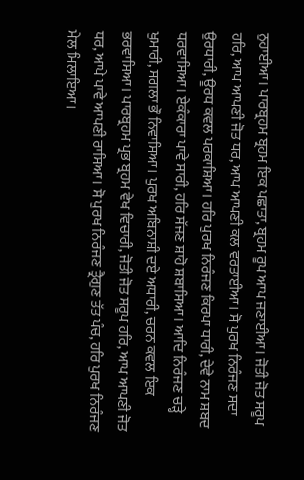ਨੁਹਾਈਆ। ਪਾਰਬ੍ਰਹਮ ਬ੍ਰਹਮ ਇਕ ਪਛਾਤਾ, ਬ੍ਰਹਮ ਰੂਪ ਆਪ ਜਣਾਈਆ। ਜੋਤੀ ਜੋਤ ਸਰੂਪ ਹਰਿ, ਆਪ ਆਪਣੀ ਜੋਤ ਧਰ, ਆਪ ਆਪਣੀ ਕਲ ਵਰਤਾਈਆ। ਸੋ ਪੁਰਖ ਨਿਰੰਜਣ ਸਦਾ ਉਰਧਾਰੀ, ਊਰਧ ਕਵਲ ਪਰਕਾਸ਼ਿਆ। ਹਰਿ ਪੁਰਖ ਨਿਰੰਜਣ ਕਿਰਪਾ ਧਾਰੀ, ਦੇਵੇ ਨਾਮ ਸ਼ਬਦ ਧਰਵਾਸਿਆ। ਏਕੰਕਾਰਾ ਪਾਵੇ ਸਾਰੀ, ਹਰਿ ਸੱਜਣ ਸ਼ਾਹੋ ਸ਼ਬਾਸਿਆ। ਆਦਿ ਨਿਰੰਜਣ ਚੜ੍ਹੇ ਖੁਮਾਰੀ, ਸਗਲਾ ਭੌ ਨਿਵਾਸਿਆ। ਪੁਰਖ ਅਬਿਨਾਸ਼ੀ ਦਏ ਅਧਾਰੀ, ਚਰਨ ਕਵਲ ਇਕ ਭਰਵਾਸਿਆ। ਪਾਰਬ੍ਰਹਮ ਪ੍ਰਭ ਬ੍ਰਹਮ ਵੇਖ ਵਿਚਾਰੀ, ਜੋਤੀ ਜੋਤ ਸਰੂਪ ਹਰਿ, ਆਪ ਆਪਣੀ ਜੋਤ ਧਰ, ਆਪੇ ਪਾਵੇ ਆਪਣੀ ਰਾਸਿਆ। ਸੋ ਪੁਰਖ ਨਿਰੰਜਣ ਤ੍ਰੈਗੁਣ ਤੱਤ ਪੰਚ, ਹਰਿ ਪੁਰਖ ਨਿਰੰਜਣ ਮੇਲ ਮਿਲਾਇਆ।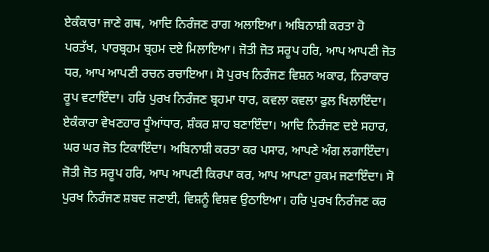ਏਕੰਕਾਰਾ ਜਾਣੇ ਗਥ, ਆਦਿ ਨਿਰੰਜਣ ਰਾਗ ਅਲਾਇਆ। ਅਬਿਨਾਸ਼ੀ ਕਰਤਾ ਹੋ ਪਰਤੱਖ, ਪਾਰਬ੍ਰਹਮ ਬ੍ਰਹਮ ਦਏ ਮਿਲਾਇਆ। ਜੋਤੀ ਜੋਤ ਸਰੂਪ ਹਰਿ, ਆਪ ਆਪਣੀ ਜੋਤ ਧਰ, ਆਪ ਆਪਣੀ ਰਚਨ ਰਚਾਇਆ। ਸੋ ਪੁਰਖ ਨਿਰੰਜਣ ਵਿਸ਼ਨ ਅਕਾਰ, ਨਿਰਾਕਾਰ ਰੂਪ ਵਟਾਇੰਦਾ। ਹਰਿ ਪੁਰਖ ਨਿਰੰਜਣ ਬ੍ਰਹਮਾ ਧਾਰ, ਕਵਲਾ ਕਵਲਾ ਫੁਲ ਖਿਲਾਇੰਦਾ। ਏਕੰਕਾਰਾ ਵੇਖਣਹਾਰ ਧੂੰਆਂਧਾਰ, ਸ਼ੰਕਰ ਸ਼ਾਹ ਬਣਾਇੰਦਾ। ਆਦਿ ਨਿਰੰਜਣ ਦਏ ਸਹਾਰ, ਘਰ ਘਰ ਜੋਤ ਟਿਕਾਇੰਦਾ। ਅਬਿਨਾਸ਼ੀ ਕਰਤਾ ਕਰ ਪਸਾਰ, ਆਪਣੇ ਅੰਗ ਲਗਾਇੰਦਾ। ਜੋਤੀ ਜੋਤ ਸਰੂਪ ਹਰਿ, ਆਪ ਆਪਣੀ ਕਿਰਪਾ ਕਰ, ਆਪ ਆਪਣਾ ਹੁਕਮ ਜਣਾਇੰਦਾ। ਸੋ ਪੁਰਖ ਨਿਰੰਜਣ ਸ਼ਬਦ ਜਣਾਈ, ਵਿਸ਼ਨੂੰ ਵਿਸ਼ਵ ਉਠਾਇਆ। ਹਰਿ ਪੁਰਖ ਨਿਰੰਜਣ ਕਰ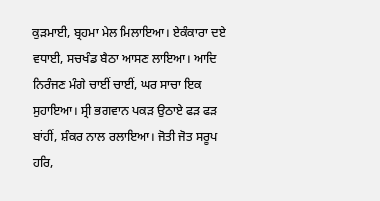ਕੁੜਮਾਈ, ਬ੍ਰਹਮਾ ਮੇਲ ਮਿਲਾਇਆ। ਏਕੰਕਾਰਾ ਦਏ ਵਧਾਈ, ਸਚਖੰਡ ਬੈਠਾ ਆਸਣ ਲਾਇਆ। ਆਦਿ ਨਿਰੰਜਣ ਮੰਗੇ ਚਾਈਂ ਚਾਈਂ, ਘਰ ਸਾਚਾ ਇਕ ਸੁਹਾਇਆ। ਸ੍ਰੀ ਭਗਵਾਨ ਪਕੜ ਉਠਾਏ ਫੜ ਫੜ ਬਾਂਹੀਂ, ਸ਼ੰਕਰ ਨਾਲ ਰਲਾਇਆ। ਜੋਤੀ ਜੋਤ ਸਰੂਪ ਹਰਿ,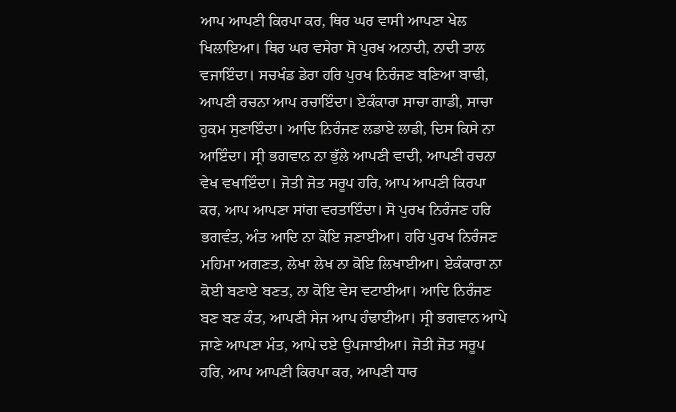ਆਪ ਆਪਣੀ ਕਿਰਪਾ ਕਰ, ਥਿਰ ਘਰ ਵਾਸੀ ਆਪਣਾ ਖੇਲ ਖਿਲਾਇਆ। ਥਿਰ ਘਰ ਵਸੇਰਾ ਸੋ ਪੁਰਖ ਅਨਾਦੀ, ਨਾਦੀ ਤਾਲ ਵਜਾਇੰਦਾ। ਸਚਖੰਡ ਡੇਰਾ ਹਰਿ ਪੁਰਖ ਨਿਰੰਜਣ ਬਣਿਆ ਬਾਢੀ, ਆਪਣੀ ਰਚਨਾ ਆਪ ਰਚਾਇੰਦਾ। ਏਕੰਕਾਰਾ ਸਾਚਾ ਗਾਡੀ, ਸਾਚਾ ਹੁਕਮ ਸੁਣਾਇੰਦਾ। ਆਦਿ ਨਿਰੰਜਣ ਲਡਾਏ ਲਾਡੀ, ਦਿਸ ਕਿਸੇ ਨਾ ਆਇੰਦਾ। ਸ੍ਰੀ ਭਗਵਾਨ ਨਾ ਭੁੱਲੇ ਆਪਣੀ ਵਾਦੀ, ਆਪਣੀ ਰਚਨਾ ਵੇਖ ਵਖਾਇੰਦਾ। ਜੋਤੀ ਜੋਤ ਸਰੂਪ ਹਰਿ, ਆਪ ਆਪਣੀ ਕਿਰਪਾ ਕਰ, ਆਪ ਆਪਣਾ ਸਾਂਗ ਵਰਤਾਇੰਦਾ। ਸੋ ਪੁਰਖ ਨਿਰੰਜਣ ਹਰਿ ਭਗਵੰਤ, ਅੰਤ ਆਦਿ ਨਾ ਕੋਇ ਜਣਾਈਆ। ਹਰਿ ਪੁਰਖ ਨਿਰੰਜਣ ਮਹਿਮਾ ਅਗਣਤ, ਲੇਖਾ ਲੇਖ ਨਾ ਕੋਇ ਲਿਖਾਈਆ। ਏਕੰਕਾਰਾ ਨਾ ਕੋਈ ਬਣਾਏ ਬਣਤ, ਨਾ ਕੋਇ ਵੇਸ ਵਟਾਈਆ। ਆਦਿ ਨਿਰੰਜਣ ਬਣ ਬਣ ਕੰਤ, ਆਪਣੀ ਸੇਜ ਆਪ ਹੰਢਾਈਆ। ਸ੍ਰੀ ਭਗਵਾਨ ਆਪੇ ਜਾਣੇ ਆਪਣਾ ਮੰਤ, ਆਪੇ ਦਏ ਉਪਜਾਈਆ। ਜੋਤੀ ਜੋਤ ਸਰੂਪ ਹਰਿ, ਆਪ ਆਪਣੀ ਕਿਰਪਾ ਕਰ, ਆਪਣੀ ਧਾਰ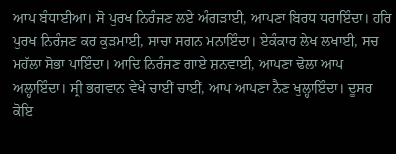ਆਪ ਬੰਧਾਈਆ। ਸੋ ਪੁਰਖ ਨਿਰੰਜਣ ਲਏ ਅੰਗੜਾਈ, ਆਪਣਾ ਬਿਰਧ ਧਰਾਇੰਦਾ। ਹਰਿ ਪੁਰਖ ਨਿਰੰਜਣ ਕਰ ਕੁੜਮਾਈ, ਸਾਚਾ ਸਗਨ ਮਨਾਇੰਦਾ। ਏਕੰਕਾਰ ਲੇਖ ਲਖਾਈ, ਸਚ ਮਹੱਲਾ ਸੋਭਾ ਪਾਇੰਦਾ। ਆਦਿ ਨਿਰੰਜਣ ਗਾਏ ਸ਼ਨਵਾਈ, ਆਪਣਾ ਢੋਲਾ ਆਪ ਅਲ੍ਹਾਇੰਦਾ। ਸ੍ਰੀ ਭਗਵਾਨ ਵੇਖੇ ਚਾਈਂ ਚਾਈਂ, ਆਪ ਆਪਣਾ ਨੈਣ ਖੁਲ੍ਹਾਇੰਦਾ। ਦੂਸਰ ਕੋਇ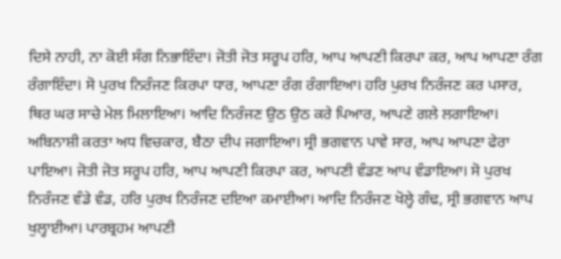ਦਿਸੇ ਨਾਹੀ, ਨਾ ਕੋਈ ਸੰਗ ਨਿਭਾਇੰਦਾ। ਜੋਤੀ ਜੋਤ ਸਰੂਪ ਹਰਿ, ਆਪ ਆਪਣੀ ਕਿਰਪਾ ਕਰ, ਆਪ ਆਪਣਾ ਰੰਗ ਰੰਗਾਇੰਦਾ। ਸੋ ਪੁਰਖ ਨਿਰੰਜਣ ਕਿਰਪਾ ਧਾਰ, ਆਪਣਾ ਰੰਗ ਰੰਗਾਇਆ। ਹਰਿ ਪੁਰਖ ਨਿਰੰਜਣ ਕਰ ਪਸਾਰ, ਥਿਰ ਘਰ ਸਾਚੇ ਮੇਲ ਮਿਲਾਇਆ। ਆਦਿ ਨਿਰੰਜਣ ਉਠ ਉਠ ਕਰੇ ਪਿਆਰ, ਆਪਣੇ ਗਲੇ ਲਗਾਇਆ। ਅਬਿਨਾਸ਼ੀ ਕਰਤਾ ਅਧ ਵਿਚਕਾਰ, ਬੈਠਾ ਦੀਪ ਜਗਾਇਆ। ਸ੍ਰੀ ਭਗਵਾਨ ਪਾਵੇ ਸਾਰ, ਆਪ ਆਪਣਾ ਫੇਰਾ ਪਾਇਆ। ਜੋਤੀ ਜੋਤ ਸਰੂਪ ਹਰਿ, ਆਪ ਆਪਣੀ ਕਿਰਪਾ ਕਰ, ਆਪਣੀ ਵੰਡਣ ਆਪ ਵੰਡਾਇਆ। ਸੋ ਪੁਰਖ ਨਿਰੰਜਣ ਵੰਡੇ ਵੰਡ, ਹਰਿ ਪੁਰਖ ਨਿਰੰਜਣ ਦਇਆ ਕਮਾਈਆ। ਆਦਿ ਨਿਰੰਜਣ ਖੋਲ੍ਹੇ ਗੰਢ, ਸ੍ਰੀ ਭਗਵਾਨ ਆਪ ਖੁਲ੍ਹਾਈਆ। ਪਾਰਬ੍ਰਹਮ ਆਪਣੀ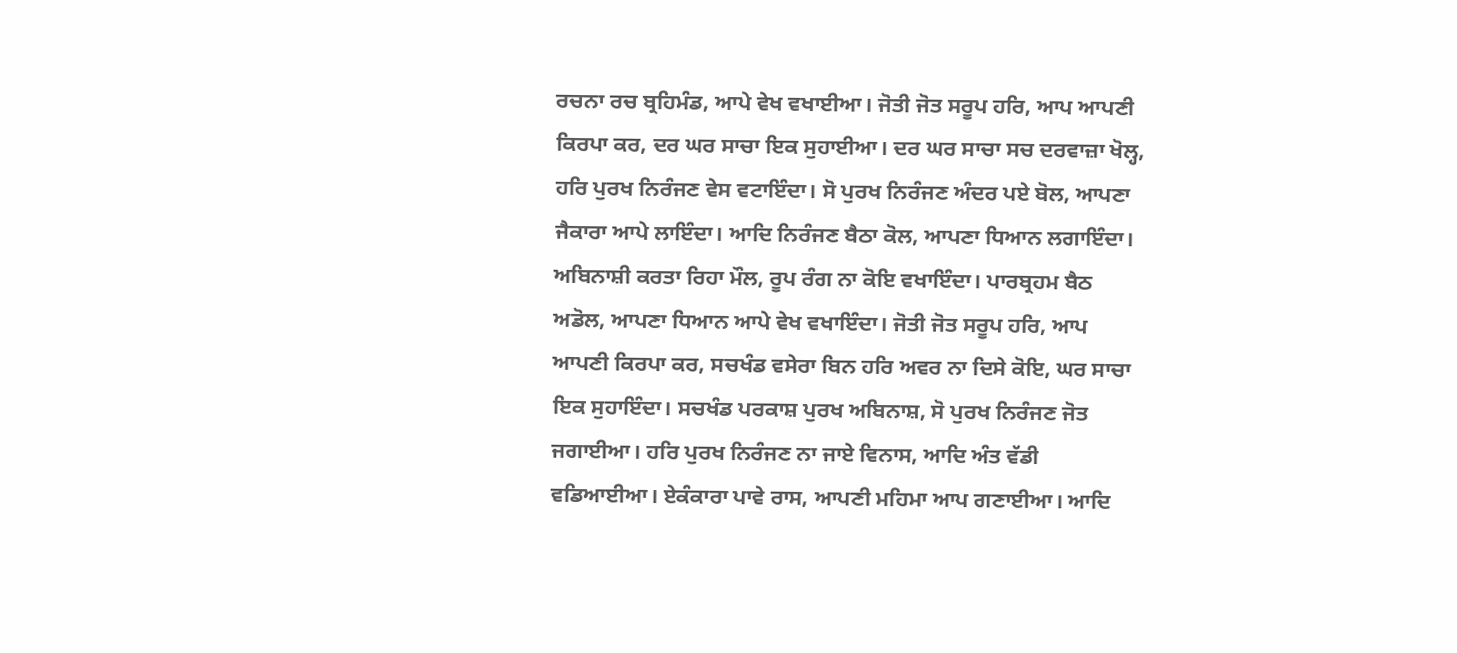ਰਚਨਾ ਰਚ ਬ੍ਰਹਿਮੰਡ, ਆਪੇ ਵੇਖ ਵਖਾਈਆ। ਜੋਤੀ ਜੋਤ ਸਰੂਪ ਹਰਿ, ਆਪ ਆਪਣੀ ਕਿਰਪਾ ਕਰ, ਦਰ ਘਰ ਸਾਚਾ ਇਕ ਸੁਹਾਈਆ। ਦਰ ਘਰ ਸਾਚਾ ਸਚ ਦਰਵਾਜ਼ਾ ਖੋਲ੍ਹ, ਹਰਿ ਪੁਰਖ ਨਿਰੰਜਣ ਵੇਸ ਵਟਾਇੰਦਾ। ਸੋ ਪੁਰਖ ਨਿਰੰਜਣ ਅੰਦਰ ਪਏ ਬੋਲ, ਆਪਣਾ ਜੈਕਾਰਾ ਆਪੇ ਲਾਇੰਦਾ। ਆਦਿ ਨਿਰੰਜਣ ਬੈਠਾ ਕੋਲ, ਆਪਣਾ ਧਿਆਨ ਲਗਾਇੰਦਾ। ਅਬਿਨਾਸ਼ੀ ਕਰਤਾ ਰਿਹਾ ਮੌਲ, ਰੂਪ ਰੰਗ ਨਾ ਕੋਇ ਵਖਾਇੰਦਾ। ਪਾਰਬ੍ਰਹਮ ਬੈਠ ਅਡੋਲ, ਆਪਣਾ ਧਿਆਨ ਆਪੇ ਵੇਖ ਵਖਾਇੰਦਾ। ਜੋਤੀ ਜੋਤ ਸਰੂਪ ਹਰਿ, ਆਪ ਆਪਣੀ ਕਿਰਪਾ ਕਰ, ਸਚਖੰਡ ਵਸੇਰਾ ਬਿਨ ਹਰਿ ਅਵਰ ਨਾ ਦਿਸੇ ਕੋਇ, ਘਰ ਸਾਚਾ ਇਕ ਸੁਹਾਇੰਦਾ। ਸਚਖੰਡ ਪਰਕਾਸ਼ ਪੁਰਖ ਅਬਿਨਾਸ਼, ਸੋ ਪੁਰਖ ਨਿਰੰਜਣ ਜੋਤ ਜਗਾਈਆ। ਹਰਿ ਪੁਰਖ ਨਿਰੰਜਣ ਨਾ ਜਾਏ ਵਿਨਾਸ, ਆਦਿ ਅੰਤ ਵੱਡੀ ਵਡਿਆਈਆ। ਏਕੰਕਾਰਾ ਪਾਵੇ ਰਾਸ, ਆਪਣੀ ਮਹਿਮਾ ਆਪ ਗਣਾਈਆ। ਆਦਿ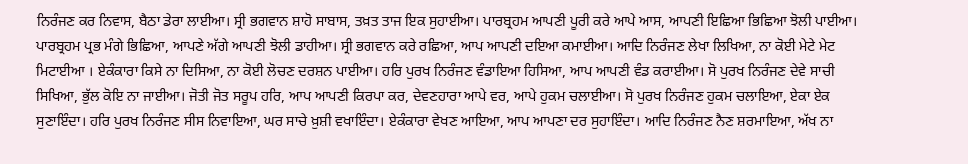ਨਿਰੰਜਣ ਕਰ ਨਿਵਾਸ, ਬੈਠਾ ਡੇਰਾ ਲਾਈਆ। ਸ੍ਰੀ ਭਗਵਾਨ ਸ਼ਾਹੋ ਸਾਬਾਸ, ਤਖ਼ਤ ਤਾਜ ਇਕ ਸੁਹਾਈਆ। ਪਾਰਬ੍ਰਹਮ ਆਪਣੀ ਪੂਰੀ ਕਰੇ ਆਪੇ ਆਸ, ਆਪਣੀ ਇਛਿਆ ਭਿਛਿਆ ਝੋਲੀ ਪਾਈਆ। ਪਾਰਬ੍ਰਹਮ ਪ੍ਰਭ ਮੰਗੇ ਭਿਛਿਆ, ਆਪਣੇ ਅੱਗੇ ਆਪਣੀ ਝੋਲੀ ਡਾਹੀਆ। ਸ੍ਰੀ ਭਗਵਾਨ ਕਰੇ ਰਛਿਆ, ਆਪ ਆਪਣੀ ਦਇਆ ਕਮਾਈਆ। ਆਦਿ ਨਿਰੰਜਣ ਲੇਖਾ ਲਿਖਿਆ, ਨਾ ਕੋਈ ਮੇਟੇ ਮੇਟ ਮਿਟਾਈਆ । ਏਕੰਕਾਰਾ ਕਿਸੇ ਨਾ ਦਿਸਿਆ, ਨਾ ਕੋਈ ਲੋਚਣ ਦਰਸ਼ਨ ਪਾਈਆ। ਹਰਿ ਪੁਰਖ ਨਿਰੰਜਣ ਵੰਡਾਇਆ ਹਿਸਿਆ, ਆਪ ਆਪਣੀ ਵੰਡ ਕਰਾਈਆ। ਸੋ ਪੁਰਖ ਨਿਰੰਜਣ ਦੇਵੇ ਸਾਚੀ ਸਿਖਿਆ, ਭੁੱਲ ਕੋਇ ਨਾ ਜਾਈਆ। ਜੋਤੀ ਜੋਤ ਸਰੂਪ ਹਰਿ, ਆਪ ਆਪਣੀ ਕਿਰਪਾ ਕਰ, ਦੇਵਣਹਾਰਾ ਆਪੇ ਵਰ, ਆਪੇ ਹੁਕਮ ਚਲਾਈਆ। ਸੋ ਪੁਰਖ ਨਿਰੰਜਣ ਹੁਕਮ ਚਲਾਇਆ, ਏਕਾ ਏਕ ਸੁਣਾਇੰਦਾ। ਹਰਿ ਪੁਰਖ ਨਿਰੰਜਣ ਸੀਸ ਨਿਵਾਇਆ, ਘਰ ਸਾਚੇ ਖ਼ੁਸ਼ੀ ਵਖਾਇੰਦਾ। ਏਕੰਕਾਰਾ ਵੇਖਣ ਆਇਆ, ਆਪ ਆਪਣਾ ਦਰ ਸੁਹਾਇੰਦਾ। ਆਦਿ ਨਿਰੰਜਣ ਨੈਣ ਸ਼ਰਮਾਇਆ, ਅੱਖ ਨਾ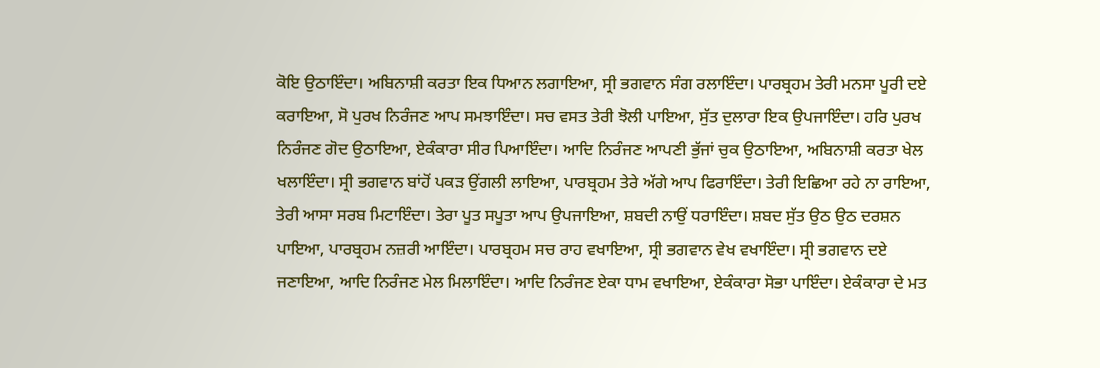ਕੋਇ ਉਠਾਇੰਦਾ। ਅਬਿਨਾਸ਼ੀ ਕਰਤਾ ਇਕ ਧਿਆਨ ਲਗਾਇਆ, ਸ੍ਰੀ ਭਗਵਾਨ ਸੰਗ ਰਲਾਇੰਦਾ। ਪਾਰਬ੍ਰਹਮ ਤੇਰੀ ਮਨਸਾ ਪੂਰੀ ਦਏ ਕਰਾਇਆ, ਸੋ ਪੁਰਖ ਨਿਰੰਜਣ ਆਪ ਸਮਝਾਇੰਦਾ। ਸਚ ਵਸਤ ਤੇਰੀ ਝੋਲੀ ਪਾਇਆ, ਸੁੱਤ ਦੁਲਾਰਾ ਇਕ ਉਪਜਾਇੰਦਾ। ਹਰਿ ਪੁਰਖ ਨਿਰੰਜਣ ਗੋਦ ਉਠਾਇਆ, ਏਕੰਕਾਰਾ ਸੀਰ ਪਿਆਇੰਦਾ। ਆਦਿ ਨਿਰੰਜਣ ਆਪਣੀ ਭੁੱਜਾਂ ਚੁਕ ਉਠਾਇਆ, ਅਬਿਨਾਸ਼ੀ ਕਰਤਾ ਖੇਲ ਖਲਾਇੰਦਾ। ਸ੍ਰੀ ਭਗਵਾਨ ਬਾਂਹੋਂ ਪਕੜ ਉਂਗਲੀ ਲਾਇਆ, ਪਾਰਬ੍ਰਹਮ ਤੇਰੇ ਅੱਗੇ ਆਪ ਫਿਰਾਇੰਦਾ। ਤੇਰੀ ਇਛਿਆ ਰਹੇ ਨਾ ਰਾਇਆ, ਤੇਰੀ ਆਸਾ ਸਰਬ ਮਿਟਾਇੰਦਾ। ਤੇਰਾ ਪੂਤ ਸਪੂਤਾ ਆਪ ਉਪਜਾਇਆ, ਸ਼ਬਦੀ ਨਾਉਂ ਧਰਾਇੰਦਾ। ਸ਼ਬਦ ਸੁੱਤ ਉਠ ਉਠ ਦਰਸ਼ਨ ਪਾਇਆ, ਪਾਰਬ੍ਰਹਮ ਨਜ਼ਰੀ ਆਇੰਦਾ। ਪਾਰਬ੍ਰਹਮ ਸਚ ਰਾਹ ਵਖਾਇਆ, ਸ੍ਰੀ ਭਗਵਾਨ ਵੇਖ ਵਖਾਇੰਦਾ। ਸ੍ਰੀ ਭਗਵਾਨ ਦਏ ਜਣਾਇਆ, ਆਦਿ ਨਿਰੰਜਣ ਮੇਲ ਮਿਲਾਇੰਦਾ। ਆਦਿ ਨਿਰੰਜਣ ਏਕਾ ਧਾਮ ਵਖਾਇਆ, ਏਕੰਕਾਰਾ ਸੋਭਾ ਪਾਇੰਦਾ। ਏਕੰਕਾਰਾ ਦੇ ਮਤ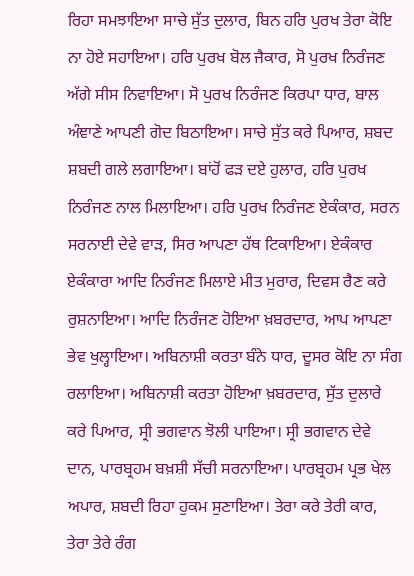ਰਿਹਾ ਸਮਝਾਇਆ ਸਾਚੇ ਸੁੱਤ ਦੁਲਾਰ, ਬਿਨ ਹਰਿ ਪੁਰਖ ਤੇਰਾ ਕੋਇ ਨਾ ਹੋਏ ਸਹਾਇਆ। ਹਰਿ ਪੁਰਖ ਬੋਲ ਜੈਕਾਰ, ਸੋ ਪੁਰਖ ਨਿਰੰਜਣ ਅੱਗੇ ਸੀਸ ਨਿਵਾਇਆ। ਸੋ ਪੁਰਖ ਨਿਰੰਜਣ ਕਿਰਪਾ ਧਾਰ, ਬਾਲ ਅੰਞਾਣੇ ਆਪਣੀ ਗੋਦ ਬਿਠਾਇਆ। ਸਾਚੇ ਸੁੱਤ ਕਰੇ ਪਿਆਰ, ਸ਼ਬਦ ਸ਼ਬਦੀ ਗਲੇ ਲਗਾਇਆ। ਬਾਂਹੋਂ ਫੜ ਦਏ ਹੁਲਾਰ, ਹਰਿ ਪੁਰਖ ਨਿਰੰਜਣ ਨਾਲ ਮਿਲਾਇਆ। ਹਰਿ ਪੁਰਖ ਨਿਰੰਜਣ ਏਕੰਕਾਰ, ਸਰਨ ਸਰਨਾਈ ਦੇਵੇ ਵਾੜ, ਸਿਰ ਆਪਣਾ ਹੱਥ ਟਿਕਾਇਆ। ਏਕੰਕਾਰ ਏਕੰਕਾਰਾ ਆਦਿ ਨਿਰੰਜਣ ਮਿਲਾਏ ਮੀਤ ਮੁਰਾਰ, ਦਿਵਸ ਰੈਣ ਕਰੇ ਰੁਸ਼ਨਾਇਆ। ਆਦਿ ਨਿਰੰਜਣ ਹੋਇਆ ਖ਼ਬਰਦਾਰ, ਆਪ ਆਪਣਾ ਭੇਵ ਖੁਲ੍ਹਾਇਆ। ਅਬਿਨਾਸ਼ੀ ਕਰਤਾ ਬੰਨੇ ਧਾਰ, ਦੂਸਰ ਕੋਇ ਨਾ ਸੰਗ ਰਲਾਇਆ। ਅਬਿਨਾਸ਼ੀ ਕਰਤਾ ਹੋਇਆ ਖ਼ਬਰਦਾਰ, ਸੁੱਤ ਦੁਲਾਰੇ ਕਰੇ ਪਿਆਰ, ਸ੍ਰੀ ਭਗਵਾਨ ਝੋਲੀ ਪਾਇਆ। ਸ੍ਰੀ ਭਗਵਾਨ ਦੇਵੇ ਦਾਨ, ਪਾਰਬ੍ਰਹਮ ਬਖ਼ਸ਼ੀ ਸੱਚੀ ਸਰਨਾਇਆ। ਪਾਰਬ੍ਰਹਮ ਪ੍ਰਭ ਖੇਲ ਅਪਾਰ, ਸ਼ਬਦੀ ਰਿਹਾ ਹੁਕਮ ਸੁਣਾਇਆ। ਤੇਰਾ ਕਰੇ ਤੇਰੀ ਕਾਰ, ਤੇਰਾ ਤੇਰੇ ਰੰਗ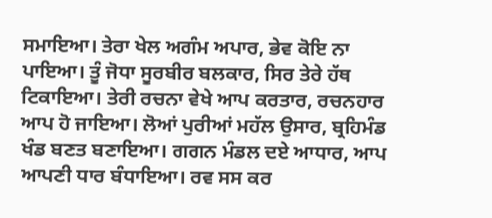ਸਮਾਇਆ। ਤੇਰਾ ਖੇਲ ਅਗੰਮ ਅਪਾਰ, ਭੇਵ ਕੋਇ ਨਾ ਪਾਇਆ। ਤੂੰ ਜੋਧਾ ਸੂਰਬੀਰ ਬਲਕਾਰ, ਸਿਰ ਤੇਰੇ ਹੱਥ ਟਿਕਾਇਆ। ਤੇਰੀ ਰਚਨਾ ਵੇਖੇ ਆਪ ਕਰਤਾਰ, ਰਚਨਹਾਰ ਆਪ ਹੋ ਜਾਇਆ। ਲੋਆਂ ਪੁਰੀਆਂ ਮਹੱਲ ਉਸਾਰ, ਬ੍ਰਹਿਮੰਡ ਖੰਡ ਬਣਤ ਬਣਾਇਆ। ਗਗਨ ਮੰਡਲ ਦਏ ਆਧਾਰ, ਆਪ ਆਪਣੀ ਧਾਰ ਬੰਧਾਇਆ। ਰਵ ਸਸ ਕਰ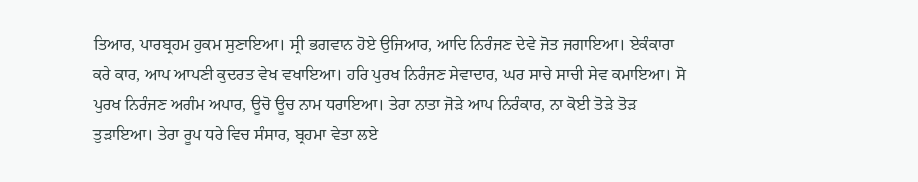ਤਿਆਰ, ਪਾਰਬ੍ਰਹਮ ਹੁਕਮ ਸੁਣਾਇਆ। ਸ੍ਰੀ ਭਗਵਾਨ ਹੋਏ ਉਜਿਆਰ, ਆਦਿ ਨਿਰੰਜਣ ਦੇਵੇ ਜੋਤ ਜਗਾਇਆ। ਏਕੰਕਾਰਾ ਕਰੇ ਕਾਰ, ਆਪ ਆਪਣੀ ਕੁਦਰਤ ਵੇਖ ਵਖਾਇਆ। ਹਰਿ ਪੁਰਖ ਨਿਰੰਜਣ ਸੇਵਾਦਾਰ, ਘਰ ਸਾਚੇ ਸਾਚੀ ਸੇਵ ਕਮਾਇਆ। ਸੋ ਪੁਰਖ ਨਿਰੰਜਣ ਅਗੰਮ ਅਪਾਰ, ਊਚੋ ਊਚ ਨਾਮ ਧਰਾਇਆ। ਤੇਰਾ ਨਾਤਾ ਜੋੜੇ ਆਪ ਨਿਰੰਕਾਰ, ਨਾ ਕੋਈ ਤੋੜੇ ਤੋੜ ਤੁੜਾਇਆ। ਤੇਰਾ ਰੂਪ ਧਰੇ ਵਿਚ ਸੰਸਾਰ, ਬ੍ਰਹਮਾ ਵੇਤਾ ਲਏ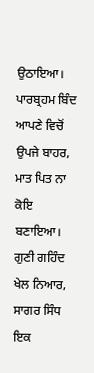ਉਠਾਇਆ। ਪਾਰਬ੍ਰਹਮ ਬਿੰਦ ਆਪਣੇ ਵਿਚੋਂ ਉਪਜੇ ਬਾਹਰ, ਮਾਤ ਪਿਤ ਨਾ ਕੋਇ ਬਣਾਇਆ। ਗੁਣੀ ਗਹਿੰਦ ਖੇਲ ਨਿਆਰ, ਸਾਗਰ ਸਿੰਧ ਇਕ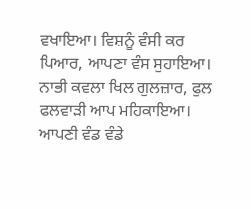ਵਖਾਇਆ। ਵਿਸ਼ਨੂੰ ਵੰਸੀ ਕਰ ਪਿਆਰ, ਆਪਣਾ ਵੰਸ ਸੁਹਾਇਆ। ਨਾਭੀ ਕਵਲਾ ਖਿਲ ਗੁਲਜ਼ਾਰ, ਫੁਲ ਫਲਵਾੜੀ ਆਪ ਮਹਿਕਾਇਆ। ਆਪਣੀ ਵੰਡ ਵੰਡੇ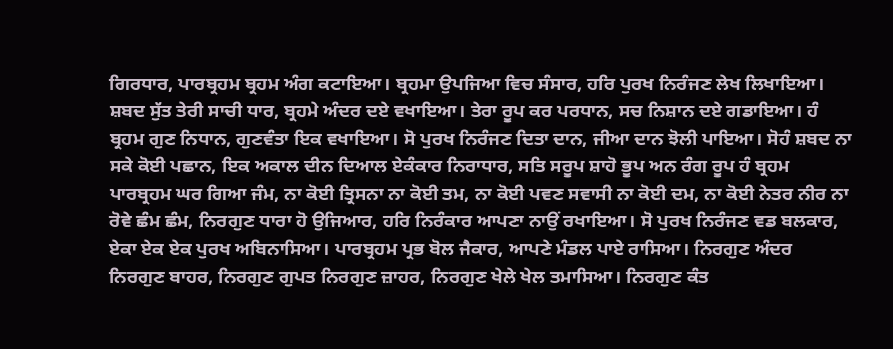ਗਿਰਧਾਰ, ਪਾਰਬ੍ਰਹਮ ਬ੍ਰਹਮ ਅੰਗ ਕਟਾਇਆ। ਬ੍ਰਹਮਾ ਉਪਜਿਆ ਵਿਚ ਸੰਸਾਰ, ਹਰਿ ਪੁਰਖ ਨਿਰੰਜਣ ਲੇਖ ਲਿਖਾਇਆ। ਸ਼ਬਦ ਸੁੱਤ ਤੇਰੀ ਸਾਚੀ ਧਾਰ, ਬ੍ਰਹਮੇ ਅੰਦਰ ਦਏ ਵਖਾਇਆ। ਤੇਰਾ ਰੂਪ ਕਰ ਪਰਧਾਨ, ਸਚ ਨਿਸ਼ਾਨ ਦਏ ਗਡਾਇਆ। ਹੰ ਬ੍ਰਹਮ ਗੁਣ ਨਿਧਾਨ, ਗੁਣਵੰਤਾ ਇਕ ਵਖਾਇਆ। ਸੋ ਪੁਰਖ ਨਿਰੰਜਣ ਦਿਤਾ ਦਾਨ, ਜੀਆ ਦਾਨ ਝੋਲੀ ਪਾਇਆ। ਸੋਹੰ ਸ਼ਬਦ ਨਾ ਸਕੇ ਕੋਈ ਪਛਾਨ, ਇਕ ਅਕਾਲ ਦੀਨ ਦਿਆਲ ਏਕੰਕਾਰ ਨਿਰਾਧਾਰ, ਸਤਿ ਸਰੂਪ ਸ਼ਾਹੋ ਭੂਪ ਅਨ ਰੰਗ ਰੂਪ ਹੰ ਬ੍ਰਹਮ ਪਾਰਬ੍ਰਹਮ ਘਰ ਗਿਆ ਜੰਮ, ਨਾ ਕੋਈ ਤ੍ਰਿਸਨਾ ਨਾ ਕੋਈ ਤਮ, ਨਾ ਕੋਈ ਪਵਣ ਸਵਾਸੀ ਨਾ ਕੋਈ ਦਮ, ਨਾ ਕੋਈ ਨੇਤਰ ਨੀਰ ਨਾ ਰੋਵੇ ਛੰਮ ਛੰਮ, ਨਿਰਗੁਣ ਧਾਰਾ ਹੋ ਉਜਿਆਰ, ਹਰਿ ਨਿਰੰਕਾਰ ਆਪਣਾ ਨਾਉਂ ਰਖਾਇਆ। ਸੋ ਪੁਰਖ ਨਿਰੰਜਣ ਵਡ ਬਲਕਾਰ, ਏਕਾ ਏਕ ਏਕ ਪੁਰਖ ਅਬਿਨਾਸਿਆ। ਪਾਰਬ੍ਰਹਮ ਪ੍ਰਭ ਬੋਲ ਜੈਕਾਰ, ਆਪਣੇ ਮੰਡਲ ਪਾਏ ਰਾਸਿਆ। ਨਿਰਗੁਣ ਅੰਦਰ ਨਿਰਗੁਣ ਬਾਹਰ, ਨਿਰਗੁਣ ਗੁਪਤ ਨਿਰਗੁਣ ਜ਼ਾਹਰ, ਨਿਰਗੁਣ ਖੇਲੇ ਖੇਲ ਤਮਾਸਿਆ। ਨਿਰਗੁਣ ਕੰਤ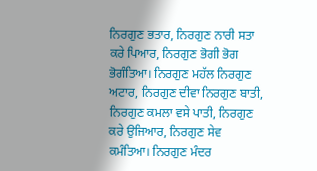ਨਿਰਗੁਣ ਭਤਾਰ, ਨਿਰਗੁਣ ਨਾਰੀ ਸਤਾ ਕਰੇ ਪਿਆਰ, ਨਿਰਗੁਣ ਭੋਗੀ ਭੋਗ ਭੋਗੰਤਿਆ। ਨਿਰਗੁਣ ਮਹੱਲ ਨਿਰਗੁਣ ਅਟਾਰ, ਨਿਰਗੁਣ ਦੀਵਾ ਨਿਰਗੁਣ ਬਾਤੀ, ਨਿਰਗੁਣ ਕਮਲਾ ਵਸੇ ਪਾਤੀ, ਨਿਰਗੁਣ ਕਰੇ ਉਜਿਆਰ, ਨਿਰਗੁਣ ਸੇਵ ਕਮੰਤਿਆ। ਨਿਰਗੁਣ ਮੰਦਰ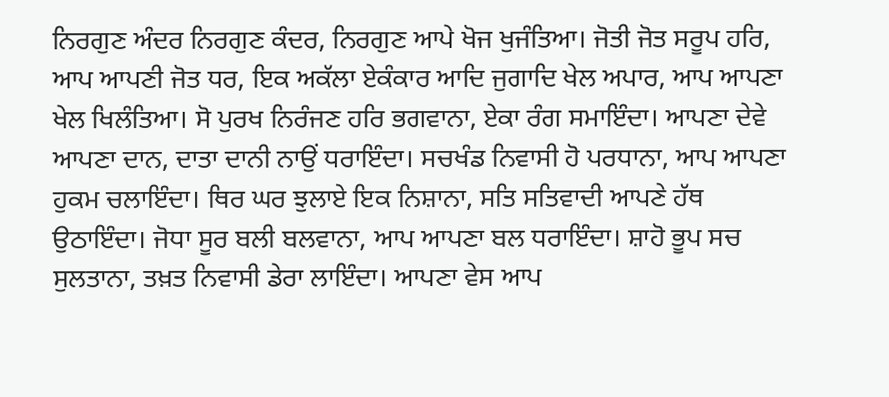ਨਿਰਗੁਣ ਅੰਦਰ ਨਿਰਗੁਣ ਕੰਦਰ, ਨਿਰਗੁਣ ਆਪੇ ਖੋਜ ਖੁਜੰਤਿਆ। ਜੋਤੀ ਜੋਤ ਸਰੂਪ ਹਰਿ, ਆਪ ਆਪਣੀ ਜੋਤ ਧਰ, ਇਕ ਅਕੱਲਾ ਏਕੰਕਾਰ ਆਦਿ ਜੁਗਾਦਿ ਖੇਲ ਅਪਾਰ, ਆਪ ਆਪਣਾ ਖੇਲ ਖਿਲੰਤਿਆ। ਸੋ ਪੁਰਖ ਨਿਰੰਜਣ ਹਰਿ ਭਗਵਾਨਾ, ਏਕਾ ਰੰਗ ਸਮਾਇੰਦਾ। ਆਪਣਾ ਦੇਵੇ ਆਪਣਾ ਦਾਨ, ਦਾਤਾ ਦਾਨੀ ਨਾਉਂ ਧਰਾਇੰਦਾ। ਸਚਖੰਡ ਨਿਵਾਸੀ ਹੋ ਪਰਧਾਨਾ, ਆਪ ਆਪਣਾ ਹੁਕਮ ਚਲਾਇੰਦਾ। ਥਿਰ ਘਰ ਝੁਲਾਏ ਇਕ ਨਿਸ਼ਾਨਾ, ਸਤਿ ਸਤਿਵਾਦੀ ਆਪਣੇ ਹੱਥ ਉਠਾਇੰਦਾ। ਜੋਧਾ ਸੂਰ ਬਲੀ ਬਲਵਾਨਾ, ਆਪ ਆਪਣਾ ਬਲ ਧਰਾਇੰਦਾ। ਸ਼ਾਹੋ ਭੂਪ ਸਚ ਸੁਲਤਾਨਾ, ਤਖ਼ਤ ਨਿਵਾਸੀ ਡੇਰਾ ਲਾਇੰਦਾ। ਆਪਣਾ ਵੇਸ ਆਪ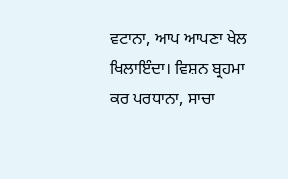ਵਟਾਨਾ, ਆਪ ਆਪਣਾ ਖੇਲ ਖਿਲਾਇੰਦਾ। ਵਿਸ਼ਨ ਬ੍ਰਹਮਾ ਕਰ ਪਰਧਾਨਾ, ਸਾਚਾ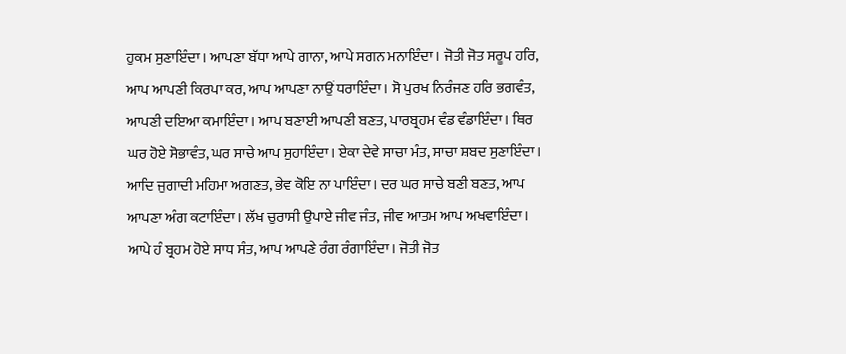ਹੁਕਮ ਸੁਣਾਇੰਦਾ। ਆਪਣਾ ਬੱਧਾ ਆਪੇ ਗਾਨਾ, ਆਪੇ ਸਗਨ ਮਨਾਇੰਦਾ। ਜੋਤੀ ਜੋਤ ਸਰੂਪ ਹਰਿ, ਆਪ ਆਪਣੀ ਕਿਰਪਾ ਕਰ, ਆਪ ਆਪਣਾ ਨਾਉਂ ਧਰਾਇੰਦਾ। ਸੋ ਪੁਰਖ ਨਿਰੰਜਣ ਹਰਿ ਭਗਵੰਤ, ਆਪਣੀ ਦਇਆ ਕਮਾਇੰਦਾ। ਆਪ ਬਣਾਈ ਆਪਣੀ ਬਣਤ, ਪਾਰਬ੍ਰਹਮ ਵੰਡ ਵੰਡਾਇੰਦਾ। ਥਿਰ ਘਰ ਹੋਏ ਸੋਭਾਵੰਤ, ਘਰ ਸਾਚੇ ਆਪ ਸੁਹਾਇੰਦਾ। ਏਕਾ ਦੇਵੇ ਸਾਚਾ ਮੰਤ, ਸਾਚਾ ਸ਼ਬਦ ਸੁਣਾਇੰਦਾ। ਆਦਿ ਜੁਗਾਦੀ ਮਹਿਮਾ ਅਗਣਤ, ਭੇਵ ਕੋਇ ਨਾ ਪਾਇੰਦਾ। ਦਰ ਘਰ ਸਾਚੇ ਬਣੀ ਬਣਤ, ਆਪ ਆਪਣਾ ਅੰਗ ਕਟਾਇੰਦਾ। ਲੱਖ ਚੁਰਾਸੀ ਉਪਾਏ ਜੀਵ ਜੰਤ, ਜੀਵ ਆਤਮ ਆਪ ਅਖਵਾਇੰਦਾ। ਆਪੇ ਹੰ ਬ੍ਰਹਮ ਹੋਏ ਸਾਧ ਸੰਤ, ਆਪ ਆਪਣੇ ਰੰਗ ਰੰਗਾਇੰਦਾ। ਜੋਤੀ ਜੋਤ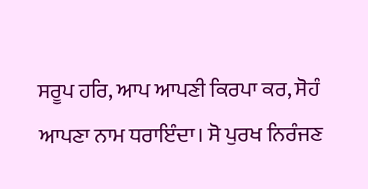ਸਰੂਪ ਹਰਿ, ਆਪ ਆਪਣੀ ਕਿਰਪਾ ਕਰ, ਸੋਹੰ ਆਪਣਾ ਨਾਮ ਧਰਾਇੰਦਾ। ਸੋ ਪੁਰਖ ਨਿਰੰਜਣ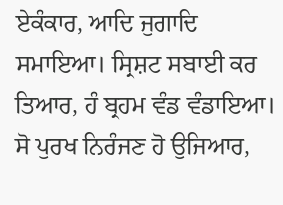ਏਕੰਕਾਰ, ਆਦਿ ਜੁਗਾਦਿ ਸਮਾਇਆ। ਸ੍ਰਿਸ਼ਟ ਸਬਾਈ ਕਰ ਤਿਆਰ, ਹੰ ਬ੍ਰਹਮ ਵੰਡ ਵੰਡਾਇਆ। ਸੋ ਪੁਰਖ ਨਿਰੰਜਣ ਹੋ ਉਜਿਆਰ,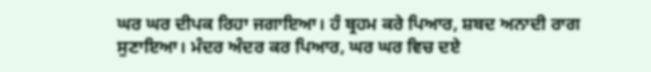ਘਰ ਘਰ ਦੀਪਕ ਰਿਹਾ ਜਗਾਇਆ। ਹੰ ਬ੍ਰਹਮ ਕਰੇ ਪਿਆਰ, ਸ਼ਬਦ ਅਨਾਦੀ ਰਾਗ ਸੁਣਾਇਆ। ਮੰਦਰ ਅੰਦਰ ਕਰ ਪਿਆਰ, ਘਰ ਘਰ ਵਿਚ ਦਏ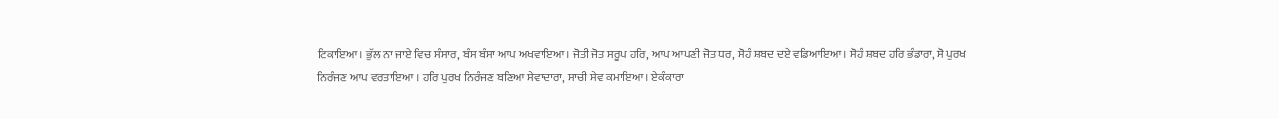ਟਿਕਾਇਆ। ਭੁੱਲ ਨਾ ਜਾਏ ਵਿਚ ਸੰਸਾਰ, ਬੰਸ ਬੰਸਾ ਆਪ ਅਖਵਾਇਆ। ਜੋਤੀ ਜੋਤ ਸਰੂਪ ਹਰਿ, ਆਪ ਆਪਣੀ ਜੋਤ ਧਰ, ਸੋਹੰ ਸ਼ਬਦ ਦਏ ਵਡਿਆਇਆ। ਸੋਹੰ ਸ਼ਬਦ ਹਰਿ ਭੰਡਾਰਾ, ਸੋ ਪੁਰਖ ਨਿਰੰਜਣ ਆਪ ਵਰਤਾਇਆ । ਹਰਿ ਪੁਰਖ ਨਿਰੰਜਣ ਬਣਿਆ ਸੇਵਾਦਾਰਾ, ਸਾਚੀ ਸੇਵ ਕਮਾਇਆ। ਏਕੰਕਾਰਾ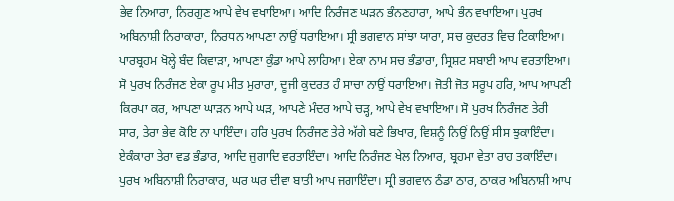ਭੇਵ ਨਿਆਰਾ, ਨਿਰਗੁਣ ਆਪੇ ਵੇਖ ਵਖਾਇਆ। ਆਦਿ ਨਿਰੰਜਣ ਘੜਨ ਭੰਨਣਹਾਰਾ, ਆਪੇ ਭੰਨ ਵਖਾਇਆ। ਪੁਰਖ ਅਬਿਨਾਸ਼ੀ ਨਿਰਾਕਾਰਾ, ਨਿਰਧਨ ਆਪਣਾ ਨਾਉਂ ਧਰਾਇਆ। ਸ੍ਰੀ ਭਗਵਾਨ ਸਾਂਝਾ ਯਾਰਾ, ਸਚ ਕੁਦਰਤ ਵਿਚ ਟਿਕਾਇਆ। ਪਾਰਬ੍ਰਹਮ ਖੋਲ੍ਹੇ ਬੰਦ ਕਿਵਾੜਾ, ਆਪਣਾ ਕੁੰਡਾ ਆਪੇ ਲਾਹਿਆ। ਏਕਾ ਨਾਮ ਸਚ ਭੰਡਾਰਾ, ਸ੍ਰਿਸ਼ਟ ਸਬਾਈ ਆਪ ਵਰਤਾਇਆ। ਸੋ ਪੁਰਖ ਨਿਰੰਜਣ ਏਕਾ ਰੂਪ ਮੀਤ ਮੁਰਾਰਾ, ਦੂਜੀ ਕੁਦਰਤ ਹੰ ਸਾਚਾ ਨਾਉਂ ਧਰਾਇਆ। ਜੋਤੀ ਜੋਤ ਸਰੂਪ ਹਰਿ, ਆਪ ਆਪਣੀ ਕਿਰਪਾ ਕਰ, ਆਪਣਾ ਘਾੜਨ ਆਪੇ ਘੜ, ਆਪਣੇ ਮੰਦਰ ਆਪੇ ਚੜ੍ਹ, ਆਪੇ ਵੇਖ ਵਖਾਇਆ। ਸੋ ਪੁਰਖ ਨਿਰੰਜਣ ਤੇਰੀ ਸਾਰ, ਤੇਰਾ ਭੇਵ ਕੋਇ ਨਾ ਪਾਇੰਦਾ। ਹਰਿ ਪੁਰਖ ਨਿਰੰਜਣ ਤੇਰੇ ਅੱਗੇ ਬਣੇ ਭਿਖਾਰ, ਵਿਸ਼ਨੂੰ ਨਿਉਂ ਨਿਉਂ ਸੀਸ ਝੁਕਾਇੰਦਾ। ਏਕੰਕਾਰਾ ਤੇਰਾ ਵਡ ਭੰਡਾਰ, ਆਦਿ ਜੁਗਾਦਿ ਵਰਤਾਇੰਦਾ। ਆਦਿ ਨਿਰੰਜਣ ਖੇਲ ਨਿਆਰ, ਬ੍ਰਹਮਾ ਵੇਤਾ ਰਾਹ ਤਕਾਇੰਦਾ। ਪੁਰਖ ਅਬਿਨਾਸ਼ੀ ਨਿਰਾਕਾਰ, ਘਰ ਘਰ ਦੀਵਾ ਬਾਤੀ ਆਪ ਜਗਾਇੰਦਾ। ਸ੍ਰੀ ਭਗਵਾਨ ਠੰਡਾ ਠਾਰ, ਠਾਕਰ ਅਬਿਨਾਸ਼ੀ ਆਪ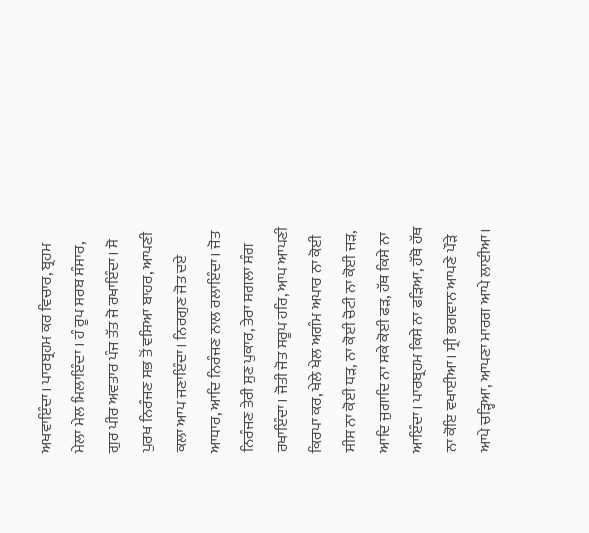ਅਖਵਾਇੰਦਾ। ਪਾਰਬ੍ਰਹਮ ਕਰ ਵਿਚਾਰ, ਬ੍ਰਹਮ ਮੇਲਾ ਮੇਲ ਮਿਲਾਇੰਦਾ । ਹੰ ਰੂਪ ਸਰਬ ਸੰਸਾਰ, ਗੁਰ ਪੀਰ ਅਵਤਾਰ ਪੰਜ ਤੱਤ ਜੋ ਰਖਾਇੰਦਾ। ਸੋ ਪੁਰਖ ਨਿਰੰਜਣ ਸਭ ਤੋਂ ਵਸਿਆ ਬਾਹਰ, ਆਪਣੀ ਕਲਾ ਆਪ ਜਣਾਇੰਦਾ। ਨਿਰਗੁਣ ਜੋਤ ਦਏ ਆਧਾਰ, ਆਦਿ ਨਿਰੰਜਣ ਨਾਲ ਰਲਾਇੰਦਾ। ਜੋਤ ਨਿਰੰਜਣ ਤੇਰੀ ਸੁਣ ਪੁਕਾਰ, ਤੇਰਾ ਸਗਲਾ ਸੰਗ ਰਖਾਇੰਦਾ। ਜੋਤੀ ਜੋਤ ਸਰੂਪ ਹਰਿ, ਆਪ ਆਪਣੀ ਕਿਰਪਾ ਕਰ, ਖੇਲੇ ਖੇਲ ਅਗੰਮ ਅਪਾਰ ਨਾ ਕੋਈ ਸੀਸ ਨਾ ਕੋਈ ਧੜ, ਨਾ ਕੋਈ ਚੋਟੀ ਨਾ ਕੋਈ ਜੜ, ਆਦਿ ਜੁਗਾਦਿ ਨਾ ਸਕੇ ਕੋਈ ਫੜ, ਹੱਥ ਕਿਸੇ ਨਾ ਆਇੰਦਾ। ਪਾਰਬ੍ਰਹਮ ਕਿਸੇ ਨਾ ਫੜਿਆ, ਹੱਥੋ ਹੱਥ ਨਾ ਕੋਇ ਵਖਾਈਆ। ਸ੍ਰੀ ਭਗਵਾਨ ਆਪਣੇ ਪੌੜੇ ਆਪੇ ਚੜ੍ਹਿਆ, ਆਪਣਾ ਮਾਰਗ ਆਪੇ ਲਾਈਆ।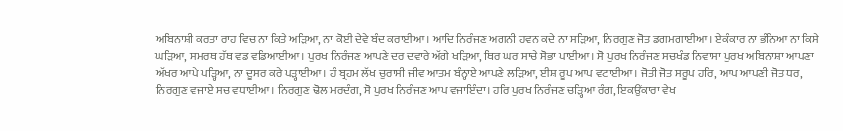ਅਬਿਨਾਸ਼ੀ ਕਰਤਾ ਰਾਹ ਵਿਚ ਨਾ ਕਿਤੇ ਅੜਿਆ, ਨਾ ਕੋਈ ਦੇਵੇ ਬੰਦ ਕਰਾਈਆ। ਆਦਿ ਨਿਰੰਜਣ ਅਗਨੀ ਹਵਨ ਕਦੇ ਨਾ ਸੜਿਆ, ਨਿਰਗੁਣ ਜੋਤ ਡਗਮਗਾਈਆ। ਏਕੰਕਾਰ ਨਾ ਭੰਨਿਆ ਨਾ ਕਿਸੇ ਘੜਿਆ, ਸਮਰਥ ਹੱਥ ਵਡ ਵਡਿਆਈਆ। ਪੁਰਖ ਨਿਰੰਜਣ ਆਪਣੇ ਦਰ ਦਵਾਰੇ ਅੱਗੇ ਖੜਿਆ, ਥਿਰ ਘਰ ਸਾਚੇ ਸੋਭਾ ਪਾਈਆ। ਸੋ ਪੁਰਖ ਨਿਰੰਜਣ ਸਚਖੰਡ ਨਿਵਾਸਾ ਪੁਰਖ ਅਬਿਨਾਸ਼ਾ ਆਪਣਾ ਅੱਖਰ ਆਪੇ ਪੜ੍ਹਿਆ, ਨਾ ਦੂਸਰ ਕਰੇ ਪੜ੍ਹਾਈਆ। ਹੰ ਬ੍ਰਹਮ ਲੱਖ ਚੁਰਾਸੀ ਜੀਵ ਆਤਮ ਬੰਨ੍ਹਾਏ ਆਪਣੇ ਲੜਿਆ, ਈਸ਼ ਰੂਪ ਆਪ ਵਟਾਈਆ। ਜੋਤੀ ਜੋਤ ਸਰੂਪ ਹਰਿ, ਆਪ ਆਪਣੀ ਜੋਤ ਧਰ, ਨਿਰਗੁਣ ਵਜਾਏ ਸਚ ਵਧਾਈਆ। ਨਿਰਗੁਣ ਢੋਲ ਮਰਦੰਗ, ਸੋ ਪੁਰਖ ਨਿਰੰਜਣ ਆਪ ਵਜਾਇੰਦਾ। ਹਰਿ ਪੁਰਖ ਨਿਰੰਜਣ ਚੜ੍ਹਿਆ ਰੰਗ, ਇਕਉਂਕਾਰਾ ਵੇਖ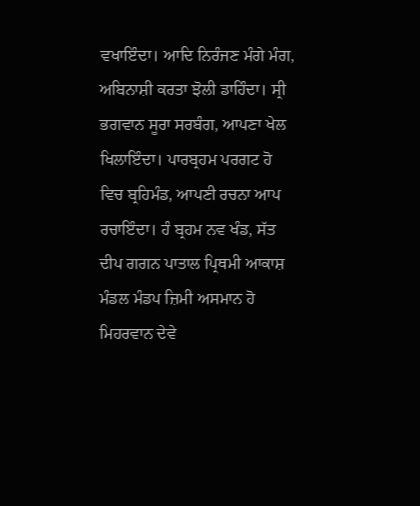ਵਖਾਇੰਦਾ। ਆਦਿ ਨਿਰੰਜਣ ਮੰਗੇ ਮੰਗ, ਅਬਿਨਾਸ਼ੀ ਕਰਤਾ ਝੋਲੀ ਡਾਹਿੰਦਾ। ਸ੍ਰੀ ਭਗਵਾਨ ਸੂਰਾ ਸਰਬੰਗ, ਆਪਣਾ ਖੇਲ ਖਿਲਾਇੰਦਾ। ਪਾਰਬ੍ਰਹਮ ਪਰਗਟ ਹੋ ਵਿਚ ਬ੍ਰਹਿਮੰਡ, ਆਪਣੀ ਰਚਨਾ ਆਪ ਰਚਾਇੰਦਾ। ਹੰ ਬ੍ਰਹਮ ਨਵ ਖੰਡ, ਸੱਤ ਦੀਪ ਗਗਨ ਪਾਤਾਲ ਪ੍ਰਿਥਮੀ ਆਕਾਸ਼ ਮੰਡਲ ਮੰਡਪ ਜ਼ਿਮੀ ਅਸਮਾਨ ਹੋ ਮਿਹਰਵਾਨ ਦੇਵੇ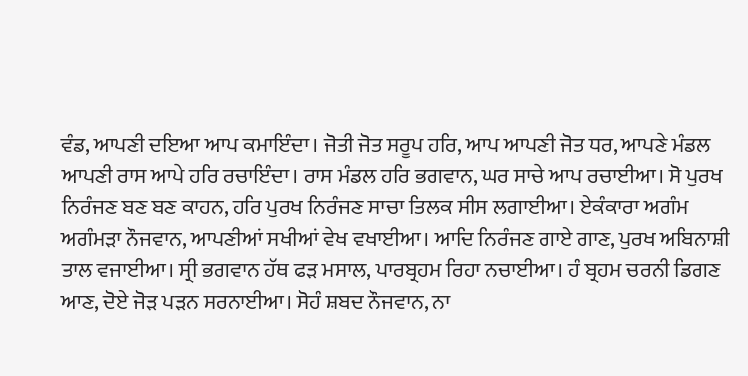ਵੰਡ, ਆਪਣੀ ਦਇਆ ਆਪ ਕਮਾਇੰਦਾ। ਜੋਤੀ ਜੋਤ ਸਰੂਪ ਹਰਿ, ਆਪ ਆਪਣੀ ਜੋਤ ਧਰ, ਆਪਣੇ ਮੰਡਲ ਆਪਣੀ ਰਾਸ ਆਪੇ ਹਰਿ ਰਚਾਇੰਦਾ। ਰਾਸ ਮੰਡਲ ਹਰਿ ਭਗਵਾਨ, ਘਰ ਸਾਚੇ ਆਪ ਰਚਾਈਆ। ਸੋ ਪੁਰਖ ਨਿਰੰਜਣ ਬਣ ਬਣ ਕਾਹਨ, ਹਰਿ ਪੁਰਖ ਨਿਰੰਜਣ ਸਾਚਾ ਤਿਲਕ ਸੀਸ ਲਗਾਈਆ। ਏਕੰਕਾਰਾ ਅਗੰਮ ਅਗੰਮੜਾ ਨੌਜਵਾਨ, ਆਪਣੀਆਂ ਸਖੀਆਂ ਵੇਖ ਵਖਾਈਆ। ਆਦਿ ਨਿਰੰਜਣ ਗਾਏ ਗਾਣ, ਪੁਰਖ ਅਬਿਨਾਸ਼ੀ ਤਾਲ ਵਜਾਈਆ। ਸ੍ਰੀ ਭਗਵਾਨ ਹੱਥ ਫੜ ਮਸਾਲ, ਪਾਰਬ੍ਰਹਮ ਰਿਹਾ ਨਚਾਈਆ। ਹੰ ਬ੍ਰਹਮ ਚਰਨੀ ਡਿਗਣ ਆਣ, ਦੋਏ ਜੋੜ ਪੜਨ ਸਰਨਾਈਆ। ਸੋਹੰ ਸ਼ਬਦ ਨੌਜਵਾਨ, ਨਾ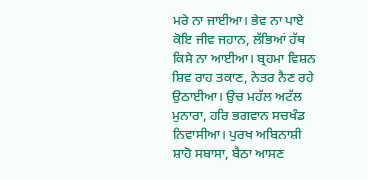ਮਰੇ ਨਾ ਜਾਈਆ। ਭੇਵ ਨਾ ਪਾਏ ਕੋਇ ਜੀਵ ਜਹਾਨ, ਲੱਭਿਆਂ ਹੱਥ ਕਿਸੇ ਨਾ ਆਈਆ। ਬ੍ਰਹਮਾ ਵਿਸ਼ਨ ਸ਼ਿਵ ਰਾਹ ਤਕਾਣ, ਨੇਤਰ ਨੈਣ ਰਹੇ ਉਠਾਈਆ। ਉਚ ਮਹੱਲ ਅਟੱਲ ਮੁਨਾਰਾ, ਹਰਿ ਭਗਵਾਨ ਸਚਖੰਡ ਨਿਵਾਸੀਆ। ਪੁਰਖ ਅਬਿਨਾਸ਼ੀ ਸ਼ਾਹੋ ਸਬਾਸਾ, ਬੈਠਾ ਆਸਣ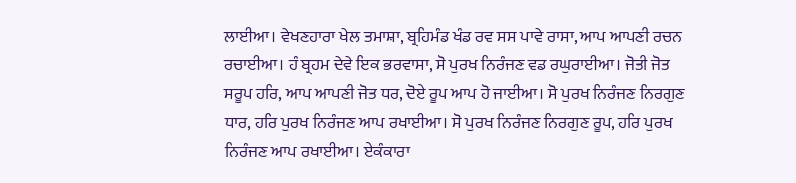ਲਾਈਆ। ਵੇਖਣਹਾਰਾ ਖੇਲ ਤਮਾਸ਼ਾ, ਬ੍ਰਹਿਮੰਡ ਖੰਡ ਰਵ ਸਸ ਪਾਵੇ ਰਾਸਾ, ਆਪ ਆਪਣੀ ਰਚਨ ਰਚਾਈਆ। ਹੰ ਬ੍ਰਹਮ ਦੇਵੇ ਇਕ ਭਰਵਾਸਾ, ਸੋ ਪੁਰਖ ਨਿਰੰਜਣ ਵਡ ਰਘੁਰਾਈਆ। ਜੋਤੀ ਜੋਤ ਸਰੂਪ ਹਰਿ, ਆਪ ਆਪਣੀ ਜੋਤ ਧਰ, ਦੋਏ ਰੂਪ ਆਪ ਹੋ ਜਾਈਆ। ਸੋ ਪੁਰਖ ਨਿਰੰਜਣ ਨਿਰਗੁਣ ਧਾਰ, ਹਰਿ ਪੁਰਖ ਨਿਰੰਜਣ ਆਪ ਰਖਾਈਆ। ਸੋ ਪੁਰਖ ਨਿਰੰਜਣ ਨਿਰਗੁਣ ਰੂਪ, ਹਰਿ ਪੁਰਖ ਨਿਰੰਜਣ ਆਪ ਰਖਾਈਆ। ਏਕੰਕਾਰਾ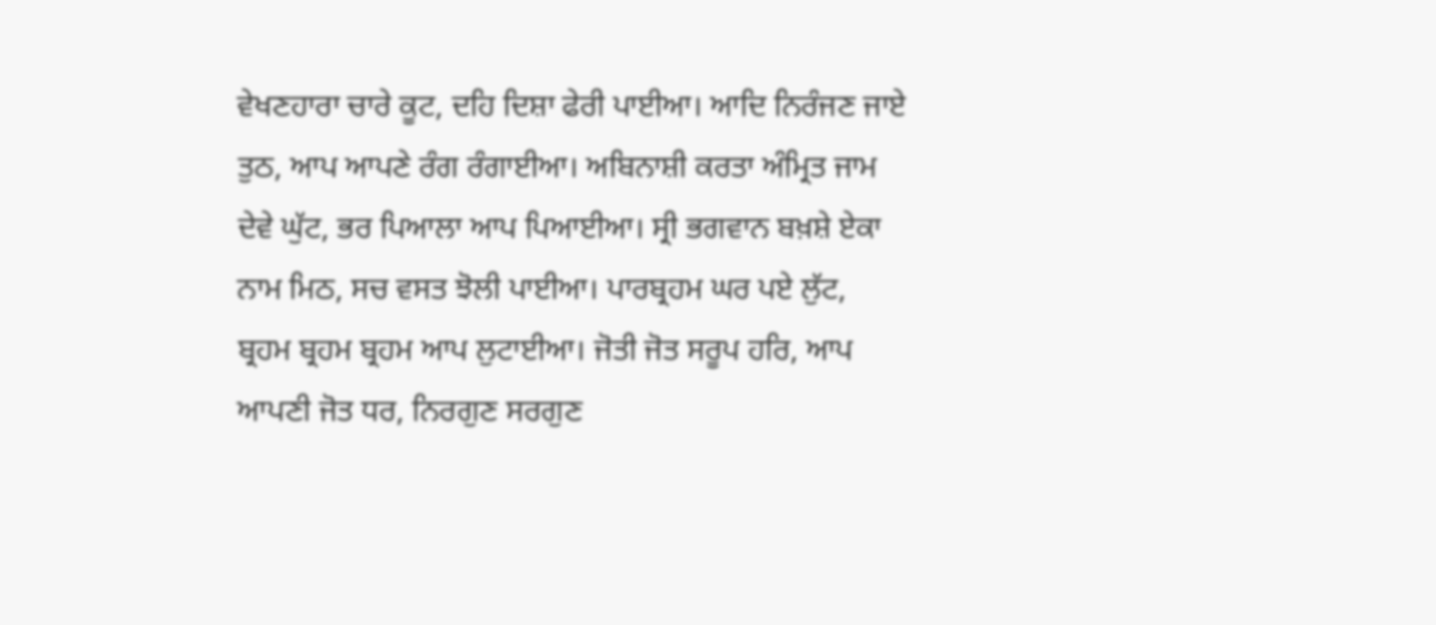ਵੇਖਣਹਾਰਾ ਚਾਰੇ ਕੂਟ, ਦਹਿ ਦਿਸ਼ਾ ਫੇਰੀ ਪਾਈਆ। ਆਦਿ ਨਿਰੰਜਣ ਜਾਏ ਤੁਠ, ਆਪ ਆਪਣੇ ਰੰਗ ਰੰਗਾਈਆ। ਅਬਿਨਾਸ਼ੀ ਕਰਤਾ ਅੰਮ੍ਰਿਤ ਜਾਮ ਦੇਵੇ ਘੁੱਟ, ਭਰ ਪਿਆਲਾ ਆਪ ਪਿਆਈਆ। ਸ੍ਰੀ ਭਗਵਾਨ ਬਖ਼ਸ਼ੇ ਏਕਾ ਨਾਮ ਮਿਠ, ਸਚ ਵਸਤ ਝੋਲੀ ਪਾਈਆ। ਪਾਰਬ੍ਰਹਮ ਘਰ ਪਏ ਲੁੱਟ, ਬ੍ਰਹਮ ਬ੍ਰਹਮ ਬ੍ਰਹਮ ਆਪ ਲੁਟਾਈਆ। ਜੋਤੀ ਜੋਤ ਸਰੂਪ ਹਰਿ, ਆਪ ਆਪਣੀ ਜੋਤ ਧਰ, ਨਿਰਗੁਣ ਸਰਗੁਣ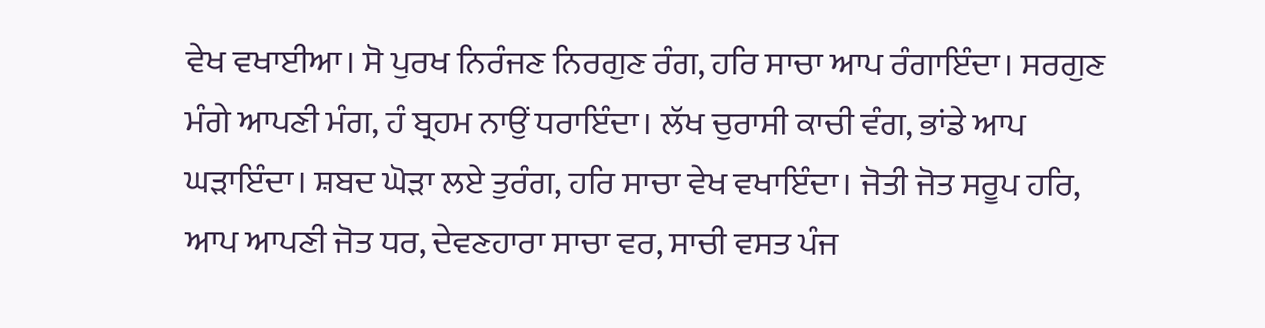ਵੇਖ ਵਖਾਈਆ। ਸੋ ਪੁਰਖ ਨਿਰੰਜਣ ਨਿਰਗੁਣ ਰੰਗ, ਹਰਿ ਸਾਚਾ ਆਪ ਰੰਗਾਇੰਦਾ। ਸਰਗੁਣ ਮੰਗੇ ਆਪਣੀ ਮੰਗ, ਹੰ ਬ੍ਰਹਮ ਨਾਉਂ ਧਰਾਇੰਦਾ। ਲੱਖ ਚੁਰਾਸੀ ਕਾਚੀ ਵੰਗ, ਭਾਂਡੇ ਆਪ ਘੜਾਇੰਦਾ। ਸ਼ਬਦ ਘੋੜਾ ਲਏ ਤੁਰੰਗ, ਹਰਿ ਸਾਚਾ ਵੇਖ ਵਖਾਇੰਦਾ। ਜੋਤੀ ਜੋਤ ਸਰੂਪ ਹਰਿ, ਆਪ ਆਪਣੀ ਜੋਤ ਧਰ, ਦੇਵਣਹਾਰਾ ਸਾਚਾ ਵਰ, ਸਾਚੀ ਵਸਤ ਪੰਜ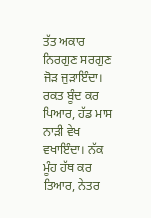ਤੱਤ ਅਕਾਰ ਨਿਰਗੁਣ ਸਰਗੁਣ ਜੋੜ ਜੁੜਾਇੰਦਾ। ਰਕਤ ਬੂੰਦ ਕਰ ਪਿਆਰ, ਹੱਡ ਮਾਸ ਨਾੜੀ ਵੇਖ ਵਖਾਇੰਦਾ। ਨੱਕ ਮੂੰਹ ਹੱਥ ਕਰ ਤਿਆਰ, ਨੇਤਰ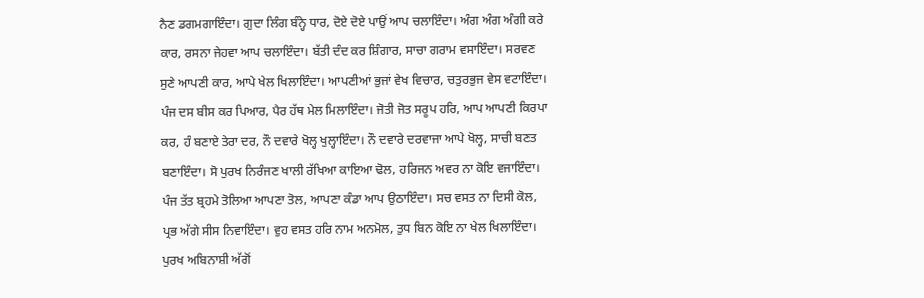ਨੈਣ ਡਗਮਗਾਇੰਦਾ। ਗੁਦਾ ਲਿੰਗ ਬੰਨ੍ਹੇ ਧਾਰ, ਦੋਏ ਦੋਏ ਪਾਉਂ ਆਪ ਚਲਾਇੰਦਾ। ਅੰਗ ਅੰਗ ਅੰਗੀ ਕਰੇ ਕਾਰ, ਰਸਨਾ ਜੇਹਵਾ ਆਪ ਚਲਾਇੰਦਾ। ਬੱਤੀ ਦੰਦ ਕਰ ਸ਼ਿੰਗਾਰ, ਸਾਚਾ ਗਰਾਮ ਵਸਾਇੰਦਾ। ਸਰਵਣ ਸੁਣੇ ਆਪਣੀ ਕਾਰ, ਆਪੇ ਖੇਲ ਖਿਲਾਇੰਦਾ। ਆਪਣੀਆਂ ਭੁਜਾਂ ਵੇਖ ਵਿਚਾਰ, ਚਤੁਰਭੁਜ ਵੇਸ ਵਟਾਇੰਦਾ। ਪੰਜ ਦਸ ਬੀਸ ਕਰ ਪਿਆਰ, ਪੈਰ ਹੱਥ ਮੇਲ ਮਿਲਾਇੰਦਾ। ਜੋਤੀ ਜੋਤ ਸਰੂਪ ਹਰਿ, ਆਪ ਆਪਣੀ ਕਿਰਪਾ ਕਰ, ਹੰ ਬਣਾਏ ਤੇਰਾ ਦਰ, ਨੌ ਦਵਾਰੇ ਖੋਲ੍ਹ ਖੁਲ੍ਹਾਇੰਦਾ। ਨੌ ਦਵਾਰੇ ਦਰਵਾਜਾ ਆਪੇ ਖੋਲ੍ਹ, ਸਾਚੀ ਬਣਤ ਬਣਾਇੰਦਾ। ਸੋ ਪੁਰਖ ਨਿਰੰਜਣ ਖਾਲੀ ਰੱਖਿਆ ਕਾਇਆ ਢੋਲ, ਹਰਿਜਨ ਅਵਰ ਨਾ ਕੋਇ ਵਜਾਇੰਦਾ। ਪੰਜ ਤੱਤ ਬ੍ਰਹਮੇ ਤੋਲਿਆ ਆਪਣਾ ਤੋਲ, ਆਪਣਾ ਕੰਡਾ ਆਪ ਉਠਾਇੰਦਾ। ਸਚ ਵਸਤ ਨਾ ਦਿਸੀ ਕੋਲ, ਪ੍ਰਭ ਅੱਗੇ ਸੀਸ ਨਿਵਾਇੰਦਾ। ਵੁਹ ਵਸਤ ਹਰਿ ਨਾਮ ਅਨਮੋਲ, ਤੁਧ ਬਿਨ ਕੋਇ ਨਾ ਖੇਲ ਖਿਲਾਇੰਦਾ। ਪੁਰਖ ਅਬਿਨਾਸ਼ੀ ਅੱਗੋਂ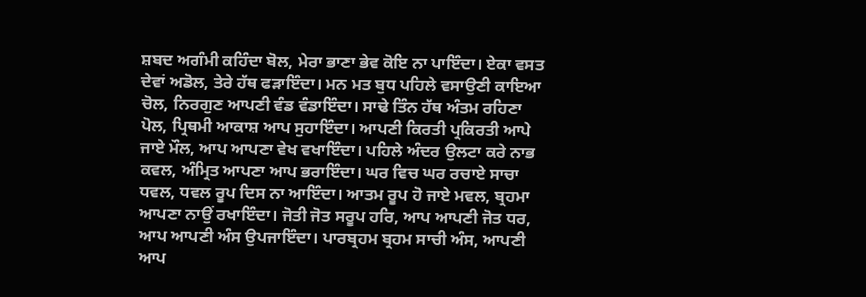ਸ਼ਬਦ ਅਗੰਮੀ ਕਹਿੰਦਾ ਬੋਲ, ਮੇਰਾ ਭਾਣਾ ਭੇਵ ਕੋਇ ਨਾ ਪਾਇੰਦਾ। ਏਕਾ ਵਸਤ ਦੇਵਾਂ ਅਡੋਲ, ਤੇਰੇ ਹੱਥ ਫੜਾਇੰਦਾ। ਮਨ ਮਤ ਬੁਧ ਪਹਿਲੇ ਵਸਾਉਣੀ ਕਾਇਆ ਚੋਲ, ਨਿਰਗੁਣ ਆਪਣੀ ਵੰਡ ਵੰਡਾਇੰਦਾ। ਸਾਢੇ ਤਿੰਨ ਹੱਥ ਅੰਤਮ ਰਹਿਣਾ ਪੋਲ, ਪ੍ਰਿਥਮੀ ਆਕਾਸ਼ ਆਪ ਸੁਹਾਇੰਦਾ। ਆਪਣੀ ਕਿਰਤੀ ਪ੍ਰਕਿਰਤੀ ਆਪੇ ਜਾਏ ਮੌਲ, ਆਪ ਆਪਣਾ ਵੇਖ ਵਖਾਇੰਦਾ। ਪਹਿਲੇ ਅੰਦਰ ਉਲਟਾ ਕਰੇ ਨਾਭ ਕਵਲ, ਅੰਮ੍ਰਿਤ ਆਪਣਾ ਆਪ ਭਰਾਇੰਦਾ। ਘਰ ਵਿਚ ਘਰ ਰਚਾਏ ਸਾਚਾ ਧਵਲ, ਧਵਲ ਰੂਪ ਦਿਸ ਨਾ ਆਇੰਦਾ। ਆਤਮ ਰੂਪ ਹੋ ਜਾਏ ਮਵਲ, ਬ੍ਰਹਮਾ ਆਪਣਾ ਨਾਉਂ ਰਖਾਇੰਦਾ। ਜੋਤੀ ਜੋਤ ਸਰੂਪ ਹਰਿ, ਆਪ ਆਪਣੀ ਜੋਤ ਧਰ, ਆਪ ਆਪਣੀ ਅੰਸ ਉਪਜਾਇੰਦਾ। ਪਾਰਬ੍ਰਹਮ ਬ੍ਰਹਮ ਸਾਚੀ ਅੰਸ, ਆਪਣੀ ਆਪ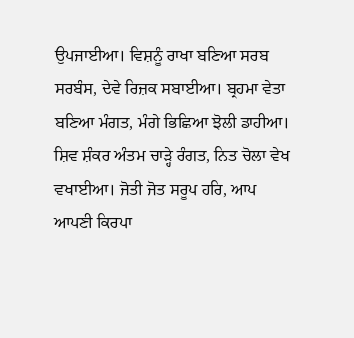ਉਪਜਾਈਆ। ਵਿਸ਼ਨੂੰ ਰਾਖਾ ਬਣਿਆ ਸਰਬ ਸਰਬੰਸ, ਦੇਵੇ ਰਿਜ਼ਕ ਸਬਾਈਆ। ਬ੍ਰਹਮਾ ਵੇਤਾ ਬਣਿਆ ਮੰਗਤ, ਮੰਗੇ ਭਿਛਿਆ ਝੋਲੀ ਡਾਹੀਆ। ਸ਼ਿਵ ਸ਼ੰਕਰ ਅੰਤਮ ਚਾੜ੍ਹੇ ਰੰਗਤ, ਨਿਤ ਚੋਲਾ ਵੇਖ ਵਖਾਈਆ। ਜੋਤੀ ਜੋਤ ਸਰੂਪ ਹਰਿ, ਆਪ ਆਪਣੀ ਕਿਰਪਾ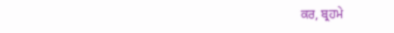ਕਰ, ਬ੍ਰਹਮੇ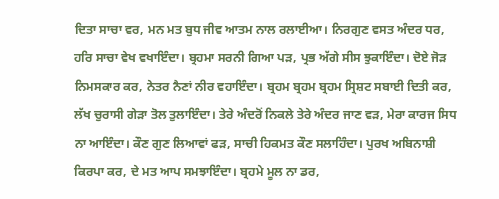ਦਿਤਾ ਸਾਚਾ ਵਰ, ਮਨ ਮਤ ਬੁਧ ਜੀਵ ਆਤਮ ਨਾਲ ਰਲਾਈਆ। ਨਿਰਗੁਣ ਵਸਤ ਅੰਦਰ ਧਰ, ਹਰਿ ਸਾਚਾ ਵੇਖ ਵਖਾਇੰਦਾ। ਬ੍ਰਹਮਾ ਸਰਨੀ ਗਿਆ ਪੜ, ਪ੍ਰਭ ਅੱਗੇ ਸੀਸ ਝੁਕਾਇੰਦਾ। ਦੋਏ ਜੋੜ ਨਿਮਸਕਾਰ ਕਰ, ਨੇਤਰ ਨੈਣਾਂ ਨੀਰ ਵਹਾਇੰਦਾ। ਬ੍ਰਹਮ ਬ੍ਰਹਮ ਬ੍ਰਹਮ ਸ੍ਰਿਸ਼ਟ ਸਬਾਈ ਦਿਤੀ ਕਰ, ਲੱਖ ਚੁਰਾਸੀ ਗੇੜਾ ਤੋਲ ਤੁਲਾਇੰਦਾ। ਤੇਰੇ ਅੰਦਰੋਂ ਨਿਕਲੇ ਤੇਰੇ ਅੰਦਰ ਜਾਣ ਵੜ, ਮੇਰਾ ਕਾਰਜ ਸਿਧ ਨਾ ਆਇੰਦਾ। ਕੌਣ ਗੁਣ ਲਿਆਵਾਂ ਫੜ, ਸਾਚੀ ਹਿਕਮਤ ਕੌਣ ਸਲਾਹਿੰਦਾ। ਪੁਰਖ ਅਬਿਨਾਸ਼ੀ ਕਿਰਪਾ ਕਰ, ਦੇ ਮਤ ਆਪ ਸਮਝਾਇੰਦਾ। ਬ੍ਰਹਮੇ ਮੂਲ ਨਾ ਡਰ,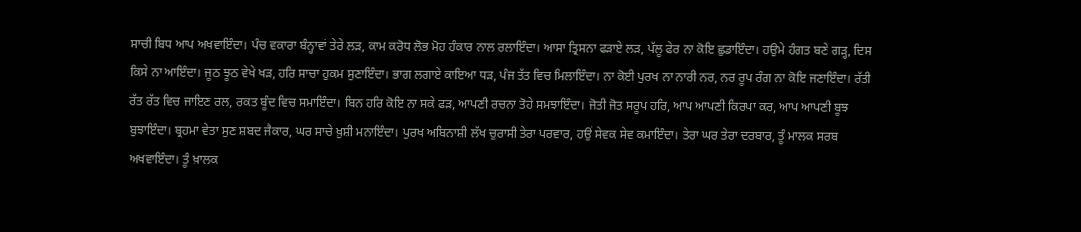ਸਾਚੀ ਬਿਧ ਆਪ ਅਖਵਾਇੰਦਾ। ਪੰਚ ਵਕਾਰਾ ਬੰਨ੍ਹਾਵਾਂ ਤੇਰੇ ਲੜ, ਕਾਮ ਕਰੋਧ ਲੋਭ ਮੋਹ ਹੰਕਾਰ ਨਾਲ ਰਲਾਇੰਦਾ। ਆਸਾ ਤ੍ਰਿਸਨਾ ਫੜਾਏ ਲੜ, ਪੱਲੂ ਫੇਰ ਨਾ ਕੋਇ ਛੁਡਾਇੰਦਾ। ਹਉਮੇ ਹੰਗਤ ਬਣੇ ਗੜ੍ਹ, ਦਿਸ ਕਿਸੇ ਨਾ ਆਇੰਦਾ। ਜੂਠ ਝੂਠ ਵੇਖੇ ਖੜ, ਹਰਿ ਸਾਚਾ ਹੁਕਮ ਸੁਣਾਇੰਦਾ। ਭਾਗ ਲਗਾਏ ਕਾਇਆ ਧੜ, ਪੰਜ ਤੱਤ ਵਿਚ ਮਿਲਾਇੰਦਾ। ਨਾ ਕੋਈ ਪੁਰਖ ਨਾ ਨਾਰੀ ਨਰ, ਨਰ ਰੂਪ ਰੰਗ ਨਾ ਕੋਇ ਜਣਾਇੰਦਾ। ਰੱਤੀ ਰੱਤ ਰੱਤ ਵਿਚ ਜਾਇਣ ਰਲ, ਰਕਤ ਬੂੰਦ ਵਿਚ ਸਮਾਇੰਦਾ। ਬਿਨ ਹਰਿ ਕੋਇ ਨਾ ਸਕੇ ਫੜ, ਆਪਣੀ ਰਚਨਾ ਤੋਹੇ ਸਮਝਾਇੰਦਾ। ਜੋਤੀ ਜੋਤ ਸਰੂਪ ਹਰਿ, ਆਪ ਆਪਣੀ ਕਿਰਪਾ ਕਰ, ਆਪ ਆਪਣੀ ਬੂਝ ਬੁਝਾਇੰਦਾ। ਬ੍ਰਹਮਾ ਵੇਤਾ ਸੁਣ ਸ਼ਬਦ ਜੈਕਾਰ, ਘਰ ਸਾਚੇ ਖ਼ੁਸ਼ੀ ਮਨਾਇੰਦਾ। ਪੁਰਖ ਅਬਿਨਾਸ਼ੀ ਲੱਖ ਚੁਰਾਸੀ ਤੇਰਾ ਪਰਵਾਰ, ਹਉਂ ਸੇਵਕ ਸੇਵ ਕਮਾਇੰਦਾ। ਤੇਰਾ ਘਰ ਤੇਰਾ ਦਰਬਾਰ, ਤੂੰ ਮਾਲਕ ਸਰਬ ਅਖਵਾਇੰਦਾ। ਤੂੰ ਖ਼ਾਲਕ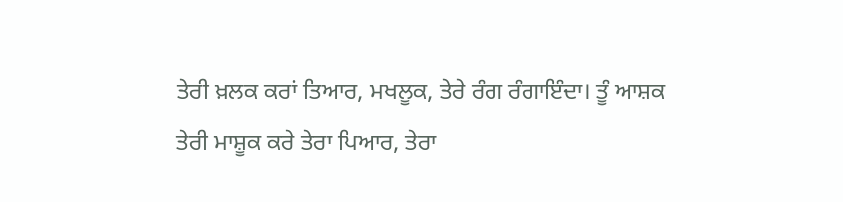ਤੇਰੀ ਖ਼ਲਕ ਕਰਾਂ ਤਿਆਰ, ਮਖਲੂਕ, ਤੇਰੇ ਰੰਗ ਰੰਗਾਇੰਦਾ। ਤੂੰ ਆਸ਼ਕ ਤੇਰੀ ਮਾਸ਼ੂਕ ਕਰੇ ਤੇਰਾ ਪਿਆਰ, ਤੇਰਾ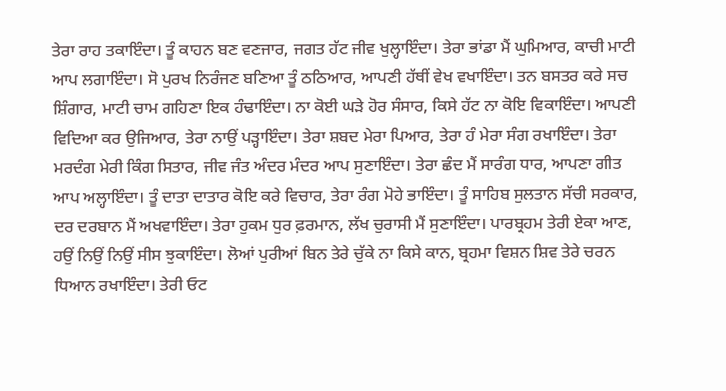ਤੇਰਾ ਰਾਹ ਤਕਾਇੰਦਾ। ਤੂੰ ਕਾਹਨ ਬਣ ਵਣਜਾਰ, ਜਗਤ ਹੱਟ ਜੀਵ ਖੁਲ੍ਹਾਇੰਦਾ। ਤੇਰਾ ਭਾਂਡਾ ਮੈਂ ਘੁਮਿਆਰ, ਕਾਚੀ ਮਾਟੀ ਆਪ ਲਗਾਇੰਦਾ। ਸੋ ਪੁਰਖ ਨਿਰੰਜਣ ਬਣਿਆ ਤੂੰ ਠਠਿਆਰ, ਆਪਣੀ ਹੱਥੀਂ ਵੇਖ ਵਖਾਇੰਦਾ। ਤਨ ਬਸਤਰ ਕਰੇ ਸਚ ਸ਼ਿੰਗਾਰ, ਮਾਟੀ ਚਾਮ ਗਹਿਣਾ ਇਕ ਹੰਢਾਇੰਦਾ। ਨਾ ਕੋਈ ਘੜੇ ਹੋਰ ਸੰਸਾਰ, ਕਿਸੇ ਹੱਟ ਨਾ ਕੋਇ ਵਿਕਾਇੰਦਾ। ਆਪਣੀ ਵਿਦਿਆ ਕਰ ਉਜਿਆਰ, ਤੇਰਾ ਨਾਉਂ ਪੜ੍ਹਾਇੰਦਾ। ਤੇਰਾ ਸ਼ਬਦ ਮੇਰਾ ਪਿਆਰ, ਤੇਰਾ ਹੰ ਮੇਰਾ ਸੰਗ ਰਖਾਇੰਦਾ। ਤੇਰਾ ਮਰਦੰਗ ਮੇਰੀ ਕਿੰਗ ਸਿਤਾਰ, ਜੀਵ ਜੰਤ ਅੰਦਰ ਮੰਦਰ ਆਪ ਸੁਣਾਇੰਦਾ। ਤੇਰਾ ਛੰਦ ਮੈਂ ਸਾਰੰਗ ਧਾਰ, ਆਪਣਾ ਗੀਤ ਆਪ ਅਲ੍ਹਾਇੰਦਾ। ਤੂੰ ਦਾਤਾ ਦਾਤਾਰ ਕੋਇ ਕਰੇ ਵਿਚਾਰ, ਤੇਰਾ ਰੰਗ ਮੋਹੇ ਭਾਇੰਦਾ। ਤੂੰ ਸਾਹਿਬ ਸੁਲਤਾਨ ਸੱਚੀ ਸਰਕਾਰ, ਦਰ ਦਰਬਾਨ ਮੈਂ ਅਖਵਾਇੰਦਾ। ਤੇਰਾ ਹੁਕਮ ਧੁਰ ਫ਼ਰਮਾਨ, ਲੱਖ ਚੁਰਾਸੀ ਮੈਂ ਸੁਣਾਇੰਦਾ। ਪਾਰਬ੍ਰਹਮ ਤੇਰੀ ਏਕਾ ਆਣ, ਹਉਂ ਨਿਉਂ ਨਿਉਂ ਸੀਸ ਝੁਕਾਇੰਦਾ। ਲੋਆਂ ਪੁਰੀਆਂ ਬਿਨ ਤੇਰੇ ਚੁੱਕੇ ਨਾ ਕਿਸੇ ਕਾਨ, ਬ੍ਰਹਮਾ ਵਿਸ਼ਨ ਸ਼ਿਵ ਤੇਰੇ ਚਰਨ ਧਿਆਨ ਰਖਾਇੰਦਾ। ਤੇਰੀ ਓਟ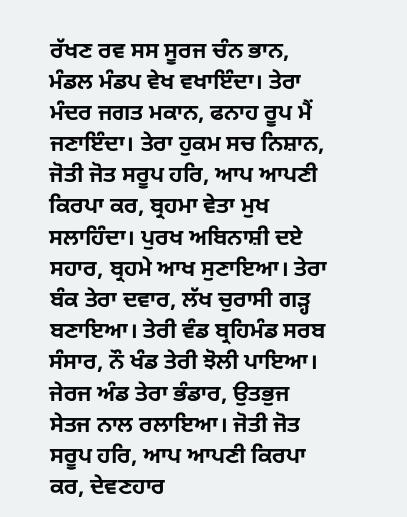ਰੱਖਣ ਰਵ ਸਸ ਸੂਰਜ ਚੰਨ ਭਾਨ, ਮੰਡਲ ਮੰਡਪ ਵੇਖ ਵਖਾਇੰਦਾ। ਤੇਰਾ ਮੰਦਰ ਜਗਤ ਮਕਾਨ, ਫਨਾਹ ਰੂਪ ਮੈਂ ਜਣਾਇੰਦਾ। ਤੇਰਾ ਹੁਕਮ ਸਚ ਨਿਸ਼ਾਨ, ਜੋਤੀ ਜੋਤ ਸਰੂਪ ਹਰਿ, ਆਪ ਆਪਣੀ ਕਿਰਪਾ ਕਰ, ਬ੍ਰਹਮਾ ਵੇਤਾ ਮੁਖ ਸਲਾਹਿੰਦਾ। ਪੁਰਖ ਅਬਿਨਾਸ਼ੀ ਦਏ ਸਹਾਰ, ਬ੍ਰਹਮੇ ਆਖ ਸੁਣਾਇਆ। ਤੇਰਾ ਬੰਕ ਤੇਰਾ ਦਵਾਰ, ਲੱਖ ਚੁਰਾਸੀ ਗੜ੍ਹ ਬਣਾਇਆ। ਤੇਰੀ ਵੰਡ ਬ੍ਰਹਿਮੰਡ ਸਰਬ ਸੰਸਾਰ, ਨੌ ਖੰਡ ਤੇਰੀ ਝੋਲੀ ਪਾਇਆ। ਜੇਰਜ ਅੰਡ ਤੇਰਾ ਭੰਡਾਰ, ਉਤਭੁਜ ਸੇਤਜ ਨਾਲ ਰਲਾਇਆ। ਜੋਤੀ ਜੋਤ ਸਰੂਪ ਹਰਿ, ਆਪ ਆਪਣੀ ਕਿਰਪਾ ਕਰ, ਦੇਵਣਹਾਰ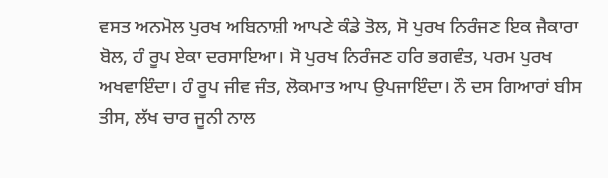ਵਸਤ ਅਨਮੋਲ ਪੁਰਖ ਅਬਿਨਾਸ਼ੀ ਆਪਣੇ ਕੰਡੇ ਤੋਲ, ਸੋ ਪੁਰਖ ਨਿਰੰਜਣ ਇਕ ਜੈਕਾਰਾ ਬੋਲ, ਹੰ ਰੂਪ ਏਕਾ ਦਰਸਾਇਆ। ਸੋ ਪੁਰਖ ਨਿਰੰਜਣ ਹਰਿ ਭਗਵੰਤ, ਪਰਮ ਪੁਰਖ ਅਖਵਾਇੰਦਾ। ਹੰ ਰੂਪ ਜੀਵ ਜੰਤ, ਲੋਕਮਾਤ ਆਪ ਉਪਜਾਇੰਦਾ। ਨੌ ਦਸ ਗਿਆਰਾਂ ਬੀਸ ਤੀਸ, ਲੱਖ ਚਾਰ ਜੂਨੀ ਨਾਲ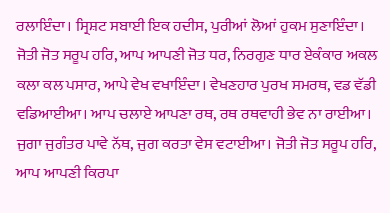ਰਲਾਇੰਦਾ। ਸ੍ਰਿਸ਼ਟ ਸਬਾਈ ਇਕ ਹਦੀਸ, ਪੁਰੀਆਂ ਲੋਆਂ ਹੁਕਮ ਸੁਣਾਇੰਦਾ। ਜੋਤੀ ਜੋਤ ਸਰੂਪ ਹਰਿ, ਆਪ ਆਪਣੀ ਜੋਤ ਧਰ, ਨਿਰਗੁਣ ਧਾਰ ਏਕੰਕਾਰ ਅਕਲ ਕਲਾ ਕਲ ਪਸਾਰ, ਆਪੇ ਵੇਖ ਵਖਾਇੰਦਾ। ਵੇਖਣਹਾਰ ਪੁਰਖ ਸਮਰਥ, ਵਡ ਵੱਡੀ ਵਡਿਆਈਆ। ਆਪ ਚਲਾਏ ਆਪਣਾ ਰਥ, ਰਥ ਰਥਵਾਹੀ ਭੇਵ ਨਾ ਰਾਈਆ। ਜੁਗਾ ਜੁਗੰਤਰ ਪਾਵੇ ਨੱਥ, ਜੁਗ ਕਰਤਾ ਵੇਸ ਵਟਾਈਆ। ਜੋਤੀ ਜੋਤ ਸਰੂਪ ਹਰਿ, ਆਪ ਆਪਣੀ ਕਿਰਪਾ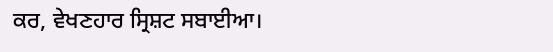ਕਰ, ਵੇਖਣਹਾਰ ਸ੍ਰਿਸ਼ਟ ਸਬਾਈਆ।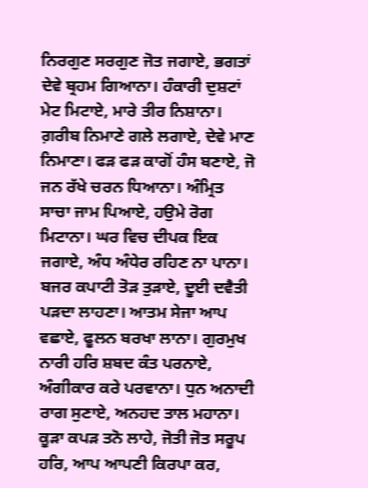ਨਿਰਗੁਣ ਸਰਗੁਣ ਜੋਤ ਜਗਾਏ, ਭਗਤਾਂ ਦੇਵੇ ਬ੍ਰਹਮ ਗਿਆਨਾ। ਹੰਕਾਰੀ ਦੁਸ਼ਟਾਂ ਮੇਟ ਮਿਟਾਏ, ਮਾਰੇ ਤੀਰ ਨਿਸ਼ਾਨਾ। ਗ਼ਰੀਬ ਨਿਮਾਣੇ ਗਲੇ ਲਗਾਏ, ਦੇਵੇ ਮਾਣ ਨਿਮਾਣਾ। ਫੜ ਫੜ ਕਾਗੋਂ ਹੰਸ ਬਣਾਏ, ਜੋ ਜਨ ਰੱਖੇ ਚਰਨ ਧਿਆਨਾ। ਅੰਮ੍ਰਿਤ ਸਾਚਾ ਜਾਮ ਪਿਆਏ, ਹਉਮੇ ਰੋਗ ਮਿਟਾਨਾ। ਘਰ ਵਿਚ ਦੀਪਕ ਇਕ ਜਗਾਏ, ਅੰਧ ਅੰਧੇਰ ਰਹਿਣ ਨਾ ਪਾਨਾ। ਬਜਰ ਕਪਾਟੀ ਤੋੜ ਤੁੜਾਏ, ਦੂਈ ਦਵੈਤੀ ਪੜਦਾ ਲਾਹਣਾ। ਆਤਮ ਸੇਜਾ ਆਪ ਵਛਾਏ, ਫੂਲਨ ਬਰਖਾ ਲਾਨਾ। ਗੁਰਮੁਖ ਨਾਰੀ ਹਰਿ ਸ਼ਬਦ ਕੰਤ ਪਰਨਾਏ, ਅੰਗੀਕਾਰ ਕਰੇ ਪਰਵਾਨਾ। ਧੁਨ ਅਨਾਦੀ ਰਾਗ ਸੁਣਾਏ, ਅਨਹਦ ਤਾਲ ਮਹਾਨਾ। ਕੂੜਾ ਕਪੜ ਤਨੋ ਲਾਹੇ, ਜੋਤੀ ਜੋਤ ਸਰੂਪ ਹਰਿ, ਆਪ ਆਪਣੀ ਕਿਰਪਾ ਕਰ,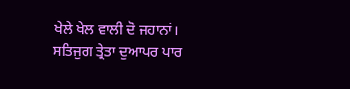ਖੇਲੇ ਖੇਲ ਵਾਲੀ ਦੋ ਜਹਾਨਾਂ। ਸਤਿਜੁਗ ਤ੍ਰੇਤਾ ਦੁਆਪਰ ਪਾਰ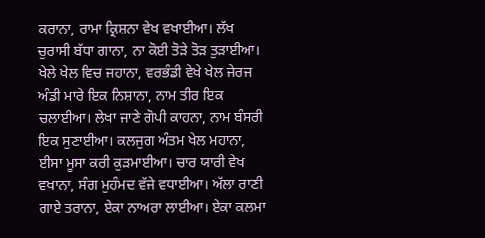ਕਰਾਨਾ, ਰਾਮਾ ਕ੍ਰਿਸ਼ਨਾ ਵੇਖ ਵਖਾਈਆ। ਲੱਖ ਚੁਰਾਸੀ ਬੱਧਾ ਗਾਨਾ, ਨਾ ਕੋਈ ਤੋੜੇ ਤੋੜ ਤੁੜਾਈਆ। ਖੇਲੇ ਖੇਲ ਵਿਚ ਜਹਾਨਾ, ਵਰਭੰਡੀ ਵੇਖੇ ਖੇਲ ਜੇਰਜ ਅੰਡੀ ਮਾਰੇ ਇਕ ਨਿਸ਼ਾਨਾ, ਨਾਮ ਤੀਰ ਇਕ ਚਲਾਈਆ। ਲੇਖਾ ਜਾਣੇ ਗੋਪੀ ਕਾਹਨਾ, ਨਾਮ ਬੰਸਰੀ ਇਕ ਸੁਣਾਈਆ। ਕਲਜੁਗ ਅੰਤਮ ਖੇਲ ਮਹਾਨਾ, ਈਸਾ ਮੂਸਾ ਕਰੀ ਕੁੜਮਾਈਆ। ਚਾਰ ਯਾਰੀ ਵੇਖ ਵਖਾਨਾ, ਸੰਗ ਮੁਹੰਮਦ ਵੱਜੇ ਵਧਾਈਆ। ਅੱਲਾ ਰਾਣੀ ਗਾਏ ਤਰਾਨਾ, ਏਕਾ ਨਾਅਰਾ ਲਾਈਆ। ਏਕਾ ਕਲਮਾ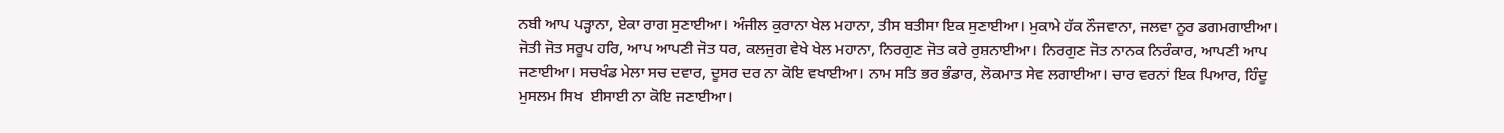ਨਬੀ ਆਪ ਪੜ੍ਹਾਨਾ, ਏਕਾ ਰਾਗ ਸੁਣਾਈਆ। ਅੰਜੀਲ ਕੁਰਾਨਾ ਖੇਲ ਮਹਾਨਾ, ਤੀਸ ਬਤੀਸਾ ਇਕ ਸੁਣਾਈਆ। ਮੁਕਾਮੇ ਹੱਕ ਨੌਜਵਾਨਾ, ਜਲਵਾ ਨੂਰ ਡਗਮਗਾਈਆ। ਜੋਤੀ ਜੋਤ ਸਰੂਪ ਹਰਿ, ਆਪ ਆਪਣੀ ਜੋਤ ਧਰ, ਕਲਜੁਗ ਵੇਖੇ ਖੇਲ ਮਹਾਨਾ, ਨਿਰਗੁਣ ਜੋਤ ਕਰੇ ਰੁਸ਼ਨਾਈਆ। ਨਿਰਗੁਣ ਜੋਤ ਨਾਨਕ ਨਿਰੰਕਾਰ, ਆਪਣੀ ਆਪ ਜਣਾਈਆ। ਸਚਖੰਡ ਮੇਲਾ ਸਚ ਦਵਾਰ, ਦੂਸਰ ਦਰ ਨਾ ਕੋਇ ਵਖਾਈਆ। ਨਾਮ ਸਤਿ ਭਰ ਭੰਡਾਰ, ਲੋਕਮਾਤ ਸੇਵ ਲਗਾਈਆ। ਚਾਰ ਵਰਨਾਂ ਇਕ ਪਿਆਰ, ਹਿੰਦੂ ਮੁਸਲਮ ਸਿਖ  ਈਸਾਈ ਨਾ ਕੋਇ ਜਣਾਈਆ।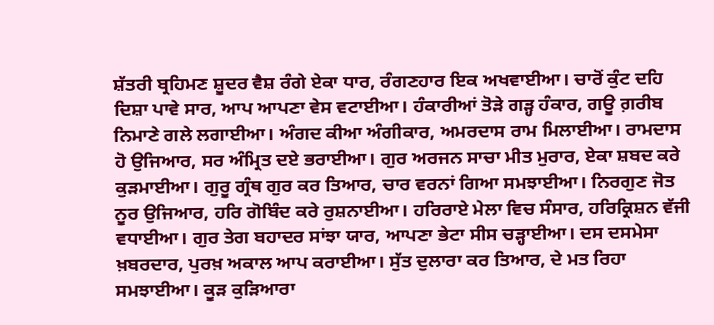ਸ਼ੱਤਰੀ ਬ੍ਰਹਿਮਣ ਸ਼ੂਦਰ ਵੈਸ਼ ਰੰਗੇ ਏਕਾ ਧਾਰ, ਰੰਗਣਹਾਰ ਇਕ ਅਖਵਾਈਆ। ਚਾਰੋਂ ਕੁੰਟ ਦਹਿ ਦਿਸ਼ਾ ਪਾਵੇ ਸਾਰ, ਆਪ ਆਪਣਾ ਵੇਸ ਵਟਾਈਆ। ਹੰਕਾਰੀਆਂ ਤੋੜੇ ਗੜ੍ਹ ਹੰਕਾਰ, ਗਊ ਗ਼ਰੀਬ ਨਿਮਾਣੇ ਗਲੇ ਲਗਾਈਆ। ਅੰਗਦ ਕੀਆ ਅੰਗੀਕਾਰ, ਅਮਰਦਾਸ ਰਾਮ ਮਿਲਾਈਆ। ਰਾਮਦਾਸ ਹੋ ਉਜਿਆਰ, ਸਰ ਅੰਮ੍ਰਿਤ ਦਏ ਭਰਾਈਆ। ਗੁਰ ਅਰਜਨ ਸਾਚਾ ਮੀਤ ਮੁਰਾਰ, ਏਕਾ ਸ਼ਬਦ ਕਰੇ ਕੁੜਮਾਈਆ। ਗੁਰੂ ਗ੍ਰੰਥ ਗੁਰ ਕਰ ਤਿਆਰ, ਚਾਰ ਵਰਨਾਂ ਗਿਆ ਸਮਝਾਈਆ। ਨਿਰਗੁਣ ਜੋਤ ਨੂਰ ਉਜਿਆਰ, ਹਰਿ ਗੋਬਿੰਦ ਕਰੇ ਰੁਸ਼ਨਾਈਆ। ਹਰਿਰਾਏ ਮੇਲਾ ਵਿਚ ਸੰਸਾਰ, ਹਰਿਕ੍ਰਿਸ਼ਨ ਵੱਜੀ ਵਧਾਈਆ। ਗੁਰ ਤੇਗ ਬਹਾਦਰ ਸਾਂਝਾ ਯਾਰ, ਆਪਣਾ ਭੇਟਾ ਸੀਸ ਚੜ੍ਹਾਈਆ। ਦਸ ਦਸਮੇਸਾ ਖ਼ਬਰਦਾਰ, ਪੁਰਖ਼ ਅਕਾਲ ਆਪ ਕਰਾਈਆ। ਸੁੱਤ ਦੁਲਾਰਾ ਕਰ ਤਿਆਰ, ਦੇ ਮਤ ਰਿਹਾ ਸਮਝਾਈਆ। ਕੂੜ ਕੁੜਿਆਰਾ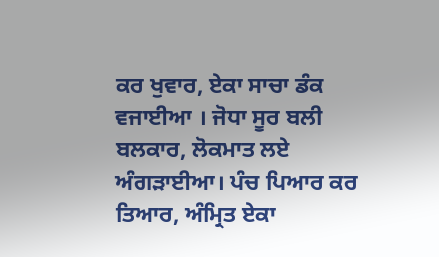ਕਰ ਖੁਵਾਰ, ਏਕਾ ਸਾਚਾ ਡੰਕ ਵਜਾਈਆ । ਜੋਧਾ ਸੂਰ ਬਲੀ ਬਲਕਾਰ, ਲੋਕਮਾਤ ਲਏ ਅੰਗੜਾਈਆ। ਪੰਚ ਪਿਆਰ ਕਰ ਤਿਆਰ, ਅੰਮ੍ਰਿਤ ਏਕਾ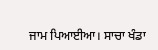ਜਾਮ ਪਿਆਈਆ। ਸਾਚਾ ਖੰਡਾ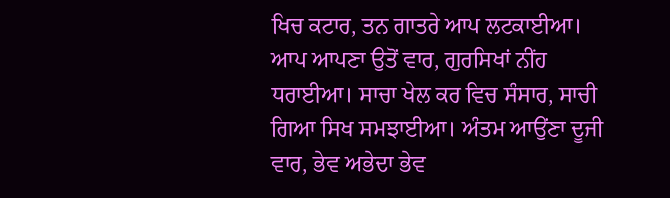ਖਿਚ ਕਟਾਰ, ਤਨ ਗਾਤਰੇ ਆਪ ਲਟਕਾਈਆ। ਆਪ ਆਪਣਾ ਉਤੋਂ ਵਾਰ, ਗੁਰਸਿਖਾਂ ਨੀਂਹ ਧਰਾਈਆ। ਸਾਚਾ ਖੇਲ ਕਰ ਵਿਚ ਸੰਸਾਰ, ਸਾਚੀ ਗਿਆ ਸਿਖ ਸਮਝਾਈਆ। ਅੰਤਮ ਆਉਂਣਾ ਦੂਜੀ ਵਾਰ, ਭੇਵ ਅਭੇਦਾ ਭੇਵ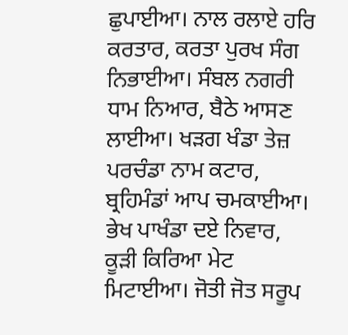ਛੁਪਾਈਆ। ਨਾਲ ਰਲਾਏ ਹਰਿ ਕਰਤਾਰ, ਕਰਤਾ ਪੁਰਖ ਸੰਗ ਨਿਭਾਈਆ। ਸੰਬਲ ਨਗਰੀ ਧਾਮ ਨਿਆਰ, ਬੈਠੇ ਆਸਣ ਲਾਈਆ। ਖੜਗ ਖੰਡਾ ਤੇਜ਼ ਪਰਚੰਡਾ ਨਾਮ ਕਟਾਰ, ਬ੍ਰਹਿਮੰਡਾਂ ਆਪ ਚਮਕਾਈਆ। ਭੇਖ ਪਾਖੰਡਾ ਦਏ ਨਿਵਾਰ, ਕੂੜੀ ਕਿਰਿਆ ਮੇਟ ਮਿਟਾਈਆ। ਜੋਤੀ ਜੋਤ ਸਰੂਪ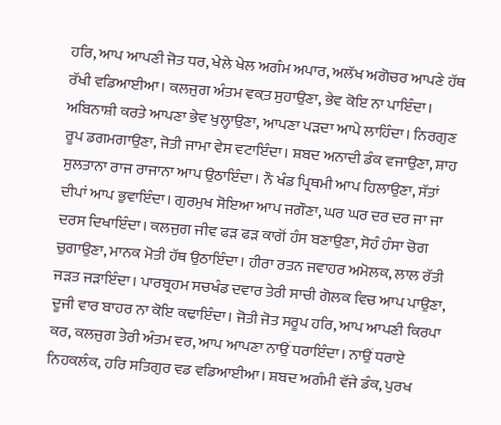ਹਰਿ, ਆਪ ਆਪਣੀ ਜੋਤ ਧਰ, ਖੇਲੇ ਖੇਲ ਅਗੰਮ ਅਪਾਰ, ਅਲੱਖ ਅਗੋਚਰ ਆਪਣੇ ਹੱਥ ਰੱਖੀ ਵਡਿਆਈਆ। ਕਲਜੁਗ ਅੰਤਮ ਵਕ਼ਤ ਸੁਹਾਉਣਾ, ਭੇਵ ਕੋਇ ਨਾ ਪਾਇੰਦਾ। ਅਬਿਨਾਸ਼ੀ ਕਰਤੇ ਆਪਣਾ ਭੇਵ ਖੁਲ੍ਹਾਉਣਾ, ਆਪਣਾ ਪੜਦਾ ਆਪੇ ਲਾਹਿੰਦਾ। ਨਿਰਗੁਣ ਰੂਪ ਡਗਮਗਾਉਣਾ, ਜੋਤੀ ਜਾਮਾ ਵੇਸ ਵਟਾਇੰਦਾ। ਸ਼ਬਦ ਅਨਾਦੀ ਡੰਕ ਵਜਾਉਣਾ, ਸ਼ਾਹ ਸੁਲਤਾਨਾ ਰਾਜ ਰਾਜਾਨਾ ਆਪ ਉਠਾਇੰਦਾ। ਨੌ ਖੰਡ ਪ੍ਰਿਥਮੀ ਆਪ ਹਿਲਾਉਣਾ, ਸੱਤਾਂ ਦੀਪਾਂ ਆਪ ਭੁਵਾਇੰਦਾ। ਗੁਰਮੁਖ ਸੋਇਆ ਆਪ ਜਗੌਣਾ, ਘਰ ਘਰ ਦਰ ਦਰ ਜਾ ਜਾ ਦਰਸ ਦਿਖਾਇੰਦਾ। ਕਲਜੁਗ ਜੀਵ ਫੜ ਫੜ ਕਾਗੋਂ ਹੰਸ ਬਣਾਉਣਾ, ਸੋਹੰ ਹੰਸਾ ਚੋਗ ਚੁਗਾਉਣਾ, ਮਾਨਕ ਮੋਤੀ ਹੱਥ ਉਠਾਇੰਦਾ। ਹੀਰਾ ਰਤਨ ਜਵਾਹਰ ਅਮੋਲਕ, ਲਾਲ ਰੱਤੀ ਜੜਤ ਜੜਾਇੰਦਾ। ਪਾਰਬ੍ਰਹਮ ਸਚਖੰਡ ਦਵਾਰ ਤੇਰੀ ਸਾਚੀ ਗੋਲਕ ਵਿਚ ਆਪ ਪਾਉਣਾ, ਦੂਜੀ ਵਾਰ ਬਾਹਰ ਨਾ ਕੋਇ ਕਢਾਇੰਦਾ। ਜੋਤੀ ਜੋਤ ਸਰੂਪ ਹਰਿ, ਆਪ ਆਪਣੀ ਕਿਰਪਾ ਕਰ, ਕਲਜੁਗ ਤੇਰੀ ਅੰਤਮ ਵਰ, ਆਪ ਆਪਣਾ ਨਾਉਂ ਧਰਾਇੰਦਾ। ਨਾਉਂ ਧਰਾਏ ਨਿਹਕਲੰਕ, ਹਰਿ ਸਤਿਗੁਰ ਵਡ ਵਡਿਆਈਆ। ਸ਼ਬਦ ਅਗੰਮੀ ਵੱਜੇ ਡੰਕ, ਪੁਰਖ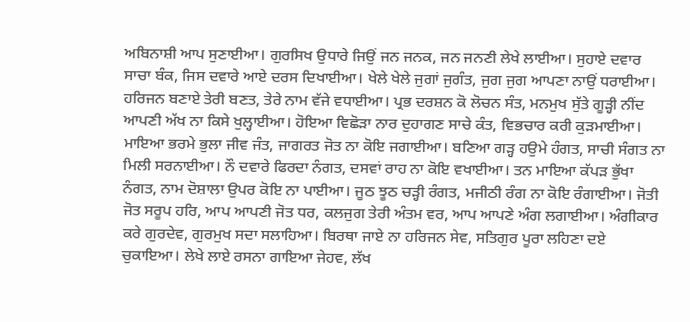ਅਬਿਨਾਸ਼ੀ ਆਪ ਸੁਣਾਈਆ। ਗੁਰਸਿਖ ਉਧਾਰੇ ਜਿਉਂ ਜਨ ਜਨਕ, ਜਨ ਜਨਣੀ ਲੇਖੇ ਲਾਈਆ। ਸੁਹਾਏ ਦਵਾਰ ਸਾਚਾ ਬੰਕ, ਜਿਸ ਦਵਾਰੇ ਆਏ ਦਰਸ ਦਿਖਾਈਆ। ਖੇਲੇ ਖੇਲੇ ਜੁਗਾਂ ਜੁਗੰਤ, ਜੁਗ ਜੁਗ ਆਪਣਾ ਨਾਉਂ ਧਰਾਈਆ। ਹਰਿਜਨ ਬਣਾਏ ਤੇਰੀ ਬਣਤ, ਤੇਰੇ ਨਾਮ ਵੱਜੇ ਵਧਾਈਆ। ਪ੍ਰਭ ਦਰਸ਼ਨ ਕੋ ਲੋਚਨ ਸੰਤ, ਮਨਮੁਖ ਸੁੱਤੇ ਗੂੜ੍ਹੀ ਨੀਂਦ ਆਪਣੀ ਅੱਖ ਨਾ ਕਿਸੇ ਖੁਲ੍ਹਾਈਆ। ਹੋਇਆ ਵਿਛੋੜਾ ਨਾਰ ਦੁਹਾਗਣ ਸਾਚੇ ਕੰਤ, ਵਿਭਚਾਰ ਕਰੀ ਕੁੜਮਾਈਆ। ਮਾਇਆ ਭਰਮੇ ਭੁਲਾ ਜੀਵ ਜੰਤ, ਜਾਗਰਤ ਜੋਤ ਨਾ ਕੋਇ ਜਗਾਈਆ। ਬਣਿਆ ਗੜ੍ਹ ਹਉਮੇ ਹੰਗਤ, ਸਾਚੀ ਸੰਗਤ ਨਾ ਮਿਲੀ ਸਰਨਾਈਆ। ਨੌ ਦਵਾਰੇ ਫਿਰਦਾ ਨੰਗਤ, ਦਸਵਾਂ ਰਾਹ ਨਾ ਕੋਇ ਵਖਾਈਆ। ਤਨ ਮਾਇਆ ਕੱਪੜ ਭੁੱਖਾ ਨੰਗਤ, ਨਾਮ ਦੋਸ਼ਾਲਾ ਉਪਰ ਕੋਇ ਨਾ ਪਾਈਆ। ਜੂਠ ਝੂਠ ਚੜ੍ਹੀ ਰੰਗਤ, ਮਜੀਠੀ ਰੰਗ ਨਾ ਕੋਇ ਰੰਗਾਈਆ। ਜੋਤੀ ਜੋਤ ਸਰੂਪ ਹਰਿ, ਆਪ ਆਪਣੀ ਜੋਤ ਧਰ, ਕਲਜੁਗ ਤੇਰੀ ਅੰਤਮ ਵਰ, ਆਪ ਆਪਣੇ ਅੰਗ ਲਗਾਈਆ। ਅੰਗੀਕਾਰ ਕਰੇ ਗੁਰਦੇਵ, ਗੁਰਮੁਖ ਸਦਾ ਸਲਾਹਿਆ। ਬਿਰਥਾ ਜਾਏ ਨਾ ਹਰਿਜਨ ਸੇਵ, ਸਤਿਗੁਰ ਪੂਰਾ ਲਹਿਣਾ ਦਏ ਚੁਕਾਇਆ। ਲੇਖੇ ਲਾਏ ਰਸਨਾ ਗਾਇਆ ਜੇਹਵ, ਲੱਖ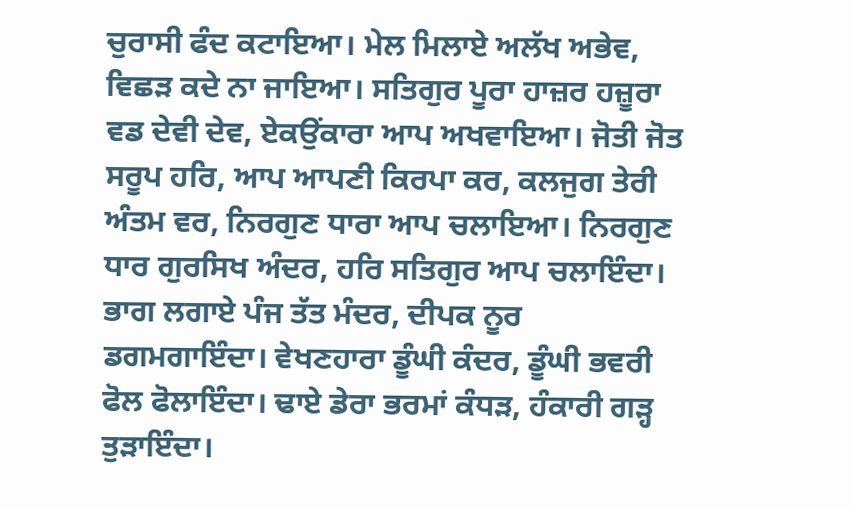ਚੁਰਾਸੀ ਫੰਦ ਕਟਾਇਆ। ਮੇਲ ਮਿਲਾਏ ਅਲੱਖ ਅਭੇਵ, ਵਿਛੜ ਕਦੇ ਨਾ ਜਾਇਆ। ਸਤਿਗੁਰ ਪੂਰਾ ਹਾਜ਼ਰ ਹਜ਼ੂਰਾ ਵਡ ਦੇਵੀ ਦੇਵ, ਏਕਉਂਕਾਰਾ ਆਪ ਅਖਵਾਇਆ। ਜੋਤੀ ਜੋਤ ਸਰੂਪ ਹਰਿ, ਆਪ ਆਪਣੀ ਕਿਰਪਾ ਕਰ, ਕਲਜੁਗ ਤੇਰੀ ਅੰਤਮ ਵਰ, ਨਿਰਗੁਣ ਧਾਰਾ ਆਪ ਚਲਾਇਆ। ਨਿਰਗੁਣ ਧਾਰ ਗੁਰਸਿਖ ਅੰਦਰ, ਹਰਿ ਸਤਿਗੁਰ ਆਪ ਚਲਾਇੰਦਾ। ਭਾਗ ਲਗਾਏ ਪੰਜ ਤੱਤ ਮੰਦਰ, ਦੀਪਕ ਨੂਰ ਡਗਮਗਾਇੰਦਾ। ਵੇਖਣਹਾਰਾ ਡੂੰਘੀ ਕੰਦਰ, ਡੂੰਘੀ ਭਵਰੀ ਫੋਲ ਫੋਲਾਇੰਦਾ। ਢਾਏ ਡੇਰਾ ਭਰਮਾਂ ਕੰਧੜ, ਹੰਕਾਰੀ ਗੜ੍ਹ ਤੁੜਾਇੰਦਾ।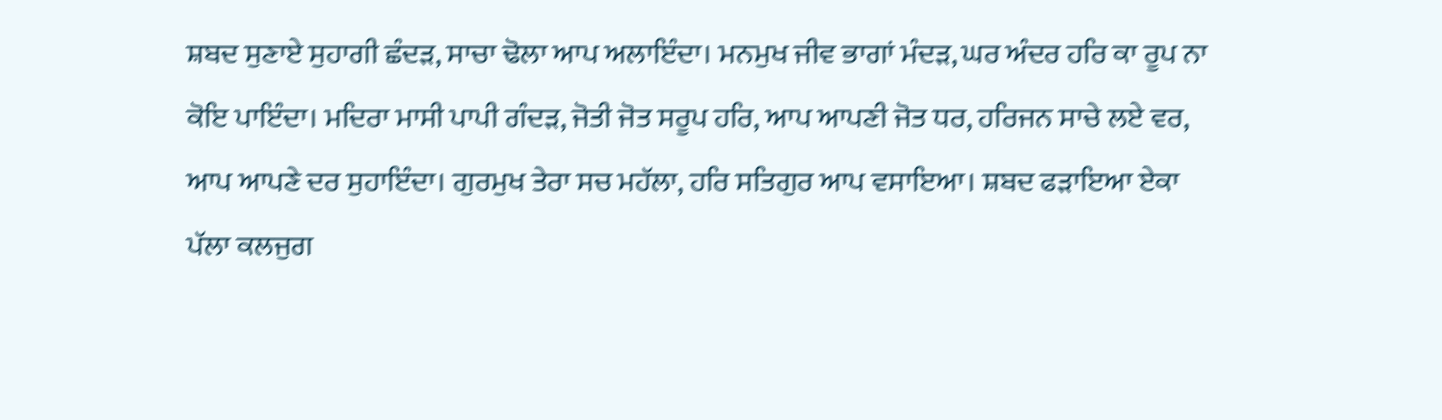ਸ਼ਬਦ ਸੁਣਾਏ ਸੁਹਾਗੀ ਛੰਦੜ, ਸਾਚਾ ਢੋਲਾ ਆਪ ਅਲਾਇੰਦਾ। ਮਨਮੁਖ ਜੀਵ ਭਾਗਾਂ ਮੰਦੜ, ਘਰ ਅੰਦਰ ਹਰਿ ਕਾ ਰੂਪ ਨਾ ਕੋਇ ਪਾਇੰਦਾ। ਮਦਿਰਾ ਮਾਸੀ ਪਾਪੀ ਗੰਦੜ, ਜੋਤੀ ਜੋਤ ਸਰੂਪ ਹਰਿ, ਆਪ ਆਪਣੀ ਜੋਤ ਧਰ, ਹਰਿਜਨ ਸਾਚੇ ਲਏ ਵਰ, ਆਪ ਆਪਣੇ ਦਰ ਸੁਹਾਇੰਦਾ। ਗੁਰਮੁਖ ਤੇਰਾ ਸਚ ਮਹੱਲਾ, ਹਰਿ ਸਤਿਗੁਰ ਆਪ ਵਸਾਇਆ। ਸ਼ਬਦ ਫੜਾਇਆ ਏਕਾ ਪੱਲਾ ਕਲਜੁਗ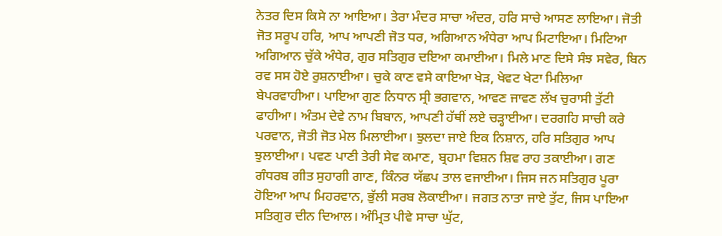ਨੇਤਰ ਦਿਸ ਕਿਸੇ ਨਾ ਆਇਆ। ਤੇਰਾ ਮੰਦਰ ਸਾਚਾ ਅੰਦਰ, ਹਰਿ ਸਾਚੇ ਆਸਣ ਲਾਇਆ। ਜੋਤੀ ਜੋਤ ਸਰੂਪ ਹਰਿ, ਆਪ ਆਪਣੀ ਜੋਤ ਧਰ, ਅਗਿਆਨ ਅੰਧੇਰਾ ਆਪ ਮਿਟਾਇਆ। ਮਿਟਿਆ ਅਗਿਆਨ ਚੁੱਕੇ ਅੰਧੇਰ, ਗੁਰ ਸਤਿਗੁਰ ਦਇਆ ਕਮਾਈਆ। ਮਿਲੇ ਮਾਣ ਦਿਸੇ ਸੰਝ ਸਵੇਰ, ਬਿਨ ਰਵ ਸਸ ਹੋਏ ਰੁਸ਼ਨਾਈਆ। ਚੁਕੇ ਕਾਣ ਵਸੇ ਕਾਇਆ ਖੇੜ, ਖੇਵਟ ਖੇਟਾ ਮਿਲਿਆ ਬੇਪਰਵਾਹੀਆ। ਪਾਇਆ ਗੁਣ ਨਿਧਾਨ ਸ੍ਰੀ ਭਗਵਾਨ, ਆਵਣ ਜਾਵਣ ਲੱਖ ਚੁਰਾਸੀ ਤੁੱਟੀ ਫਾਹੀਆ। ਅੰਤਮ ਦੇਵੇ ਨਾਮ ਬਿਬਾਨ, ਆਪਣੀ ਹੱਥੀਂ ਲਏ ਚੜ੍ਹਾਈਆ। ਦਰਗਹਿ ਸਾਚੀ ਕਰੇ ਪਰਵਾਨ, ਜੋਤੀ ਜੋਤ ਮੇਲ ਮਿਲਾਈਆ। ਝੁਲਦਾ ਜਾਏ ਇਕ ਨਿਸ਼ਾਨ, ਹਰਿ ਸਤਿਗੁਰ ਆਪ ਝੁਲਾਈਆ। ਪਵਣ ਪਾਣੀ ਤੇਰੀ ਸੇਵ ਕਮਾਣ, ਬ੍ਰਹਮਾ ਵਿਸ਼ਨ ਸ਼ਿਵ ਰਾਹ ਤਕਾਈਆ। ਗਣ ਗੰਧਰਬ ਗੀਤ ਸੁਹਾਗੀ ਗਾਣ, ਕਿੰਨਰ ਯੱਛਪ ਤਾਲ ਵਜਾਈਆ। ਜਿਸ ਜਨ ਸਤਿਗੁਰ ਪੂਰਾ ਹੋਇਆ ਆਪ ਮਿਹਰਵਾਨ, ਭੁੱਲੀ ਸਰਬ ਲੋਕਾਈਆ। ਜਗਤ ਨਾਤਾ ਜਾਏ ਤੁੱਟ, ਜਿਸ ਪਾਇਆ ਸਤਿਗੁਰ ਦੀਨ ਦਿਆਲ। ਅੰਮ੍ਰਿਤ ਪੀਵੇ ਸਾਚਾ ਘੁੱਟ,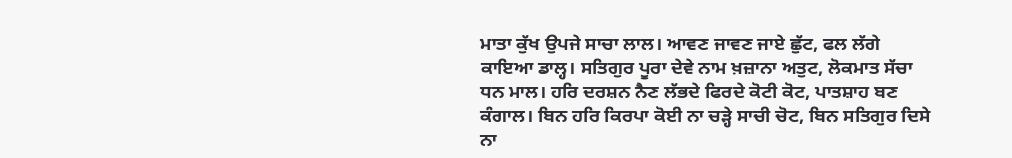ਮਾਤਾ ਕੁੱਖ ਉਪਜੇ ਸਾਚਾ ਲਾਲ। ਆਵਣ ਜਾਵਣ ਜਾਏ ਛੁੱਟ, ਫਲ ਲੱਗੇ ਕਾਇਆ ਡਾਲ੍ਹ। ਸਤਿਗੁਰ ਪੂਰਾ ਦੇਵੇ ਨਾਮ ਖ਼ਜ਼ਾਨਾ ਅਤੁਟ, ਲੋਕਮਾਤ ਸੱਚਾ ਧਨ ਮਾਲ। ਹਰਿ ਦਰਸ਼ਨ ਨੈਣ ਲੱਭਦੇ ਫਿਰਦੇ ਕੋਟੀ ਕੋਟ, ਪਾਤਸ਼ਾਹ ਬਣ ਕੰਗਾਲ। ਬਿਨ ਹਰਿ ਕਿਰਪਾ ਕੋਈ ਨਾ ਚੜ੍ਹੇ ਸਾਚੀ ਚੋਟ, ਬਿਨ ਸਤਿਗੁਰ ਦਿਸੇ ਨਾ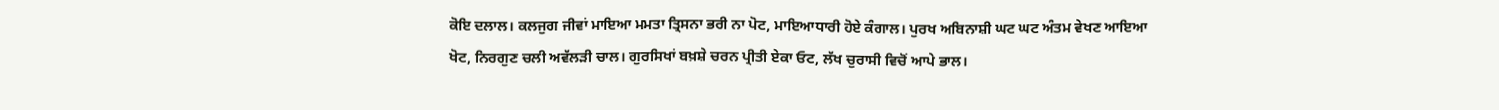ਕੋਇ ਦਲਾਲ। ਕਲਜੁਗ ਜੀਵਾਂ ਮਾਇਆ ਮਮਤਾ ਤ੍ਰਿਸਨਾ ਭਰੀ ਨਾ ਪੋਟ, ਮਾਇਆਧਾਰੀ ਹੋਏ ਕੰਗਾਲ। ਪੁਰਖ ਅਬਿਨਾਸ਼ੀ ਘਟ ਘਟ ਅੰਤਮ ਵੇਖਣ ਆਇਆ ਖੋਟ, ਨਿਰਗੁਣ ਚਲੀ ਅਵੱਲੜੀ ਚਾਲ। ਗੁਰਸਿਖਾਂ ਬਖ਼ਸ਼ੇ ਚਰਨ ਪ੍ਰੀਤੀ ਏਕਾ ਓਟ, ਲੱਖ ਚੁਰਾਸੀ ਵਿਚੋਂ ਆਪੇ ਭਾਲ।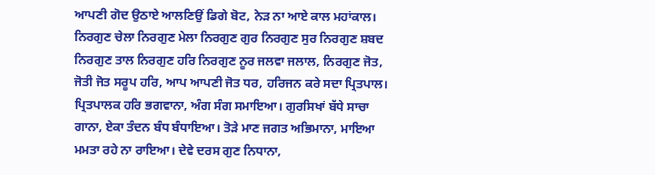ਆਪਣੀ ਗੋਦ ਉਠਾਏ ਆਲਣਿਉਂ ਡਿਗੇ ਬੋਟ, ਨੇੜ ਨਾ ਆਏ ਕਾਲ ਮਹਾਂਕਾਲ। ਨਿਰਗੁਣ ਚੇਲਾ ਨਿਰਗੁਣ ਮੇਲਾ ਨਿਰਗੁਣ ਗੁਰ ਨਿਰਗੁਣ ਸੁਰ ਨਿਰਗੁਣ ਸ਼ਬਦ ਨਿਰਗੁਣ ਤਾਲ ਨਿਰਗੁਣ ਹਰਿ ਨਿਰਗੁਣ ਨੂਰ ਜਲਵਾ ਜਲਾਲ, ਨਿਰਗੁਣ ਜੋਤ, ਜੋਤੀ ਜੋਤ ਸਰੂਪ ਹਰਿ, ਆਪ ਆਪਣੀ ਜੋਤ ਧਰ, ਹਰਿਜਨ ਕਰੇ ਸਦਾ ਪ੍ਰਿਤਪਾਲ। ਪ੍ਰਿਤਪਾਲਕ ਹਰਿ ਭਗਵਾਨਾ, ਅੰਗ ਸੰਗ ਸਮਾਇਆ। ਗੁਰਸਿਖਾਂ ਬੱਧੇ ਸਾਚਾ ਗਾਨਾ, ਏਕਾ ਤੰਦਨ ਬੰਧ ਬੰਧਾਇਆ। ਤੋੜੇ ਮਾਣ ਜਗਤ ਅਭਿਮਾਨਾ, ਮਾਇਆ ਮਮਤਾ ਰਹੇ ਨਾ ਰਾਇਆ। ਦੇਵੇ ਦਰਸ ਗੁਣ ਨਿਧਾਨਾ,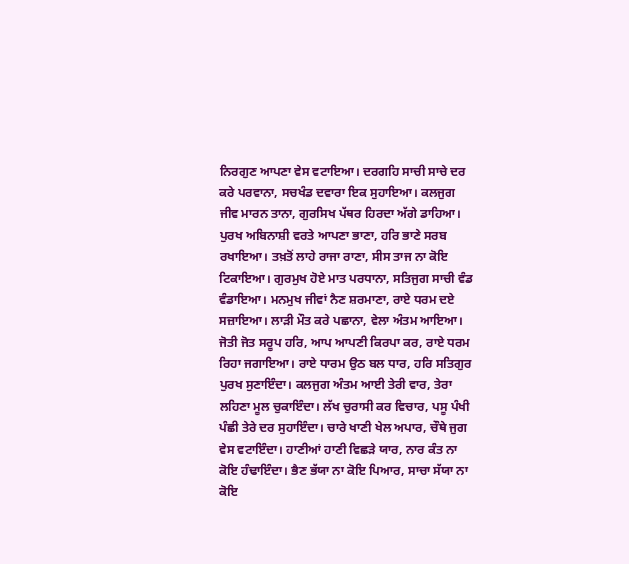ਨਿਰਗੁਣ ਆਪਣਾ ਵੇਸ ਵਟਾਇਆ। ਦਰਗਹਿ ਸਾਚੀ ਸਾਚੇ ਦਰ ਕਰੇ ਪਰਵਾਨਾ, ਸਚਖੰਡ ਦਵਾਰਾ ਇਕ ਸੁਹਾਇਆ। ਕਲਜੁਗ ਜੀਵ ਮਾਰਨ ਤਾਨਾ, ਗੁਰਸਿਖ ਪੱਥਰ ਹਿਰਦਾ ਅੱਗੇ ਡਾਹਿਆ। ਪੁਰਖ ਅਬਿਨਾਸ਼ੀ ਵਰਤੇ ਆਪਣਾ ਭਾਣਾ, ਹਰਿ ਭਾਣੇ ਸਰਬ ਰਖਾਇਆ। ਤਖ਼ਤੋਂ ਲਾਹੇ ਰਾਜਾ ਰਾਣਾ, ਸੀਸ ਤਾਜ ਨਾ ਕੋਇ ਟਿਕਾਇਆ। ਗੁਰਮੁਖ ਹੋਏ ਮਾਤ ਪਰਧਾਨਾ, ਸਤਿਜੁਗ ਸਾਚੀ ਵੰਡ ਵੰਡਾਇਆ। ਮਨਮੁਖ ਜੀਵਾਂ ਨੈਣ ਸ਼ਰਮਾਣਾ, ਰਾਏ ਧਰਮ ਦਏ ਸਜ਼ਾਇਆ। ਲਾੜੀ ਮੌਤ ਕਰੇ ਪਛਾਨਾ, ਵੇਲਾ ਅੰਤਮ ਆਇਆ। ਜੋਤੀ ਜੋਤ ਸਰੂਪ ਹਰਿ, ਆਪ ਆਪਣੀ ਕਿਰਪਾ ਕਰ, ਰਾਏ ਧਰਮ ਰਿਹਾ ਜਗਾਇਆ। ਰਾਏ ਧਾਰਮ ਉਠ ਬਲ ਧਾਰ, ਹਰਿ ਸਤਿਗੁਰ ਪੁਰਖ ਸੁਣਾਇੰਦਾ। ਕਲਜੁਗ ਅੰਤਮ ਆਈ ਤੇਰੀ ਵਾਰ, ਤੇਰਾ ਲਹਿਣਾ ਮੂਲ ਚੁਕਾਇੰਦਾ। ਲੱਖ ਚੁਰਾਸੀ ਕਰ ਵਿਚਾਰ, ਪਸੂ ਪੰਖੀ ਪੰਛੀ ਤੇਰੇ ਦਰ ਸੁਹਾਇੰਦਾ। ਚਾਰੇ ਖਾਣੀ ਖੇਲ ਅਪਾਰ, ਚੌਥੇ ਜੁਗ ਵੇਸ ਵਟਾਇੰਦਾ। ਹਾਣੀਆਂ ਹਾਣੀ ਵਿਛੜੇ ਯਾਰ, ਨਾਰ ਕੰਤ ਨਾ ਕੋਇ ਹੰਢਾਇੰਦਾ। ਭੈਣ ਭੱਯਾ ਨਾ ਕੋਇ ਪਿਆਰ, ਸਾਚਾ ਸੱਯਾ ਨਾ ਕੋਇ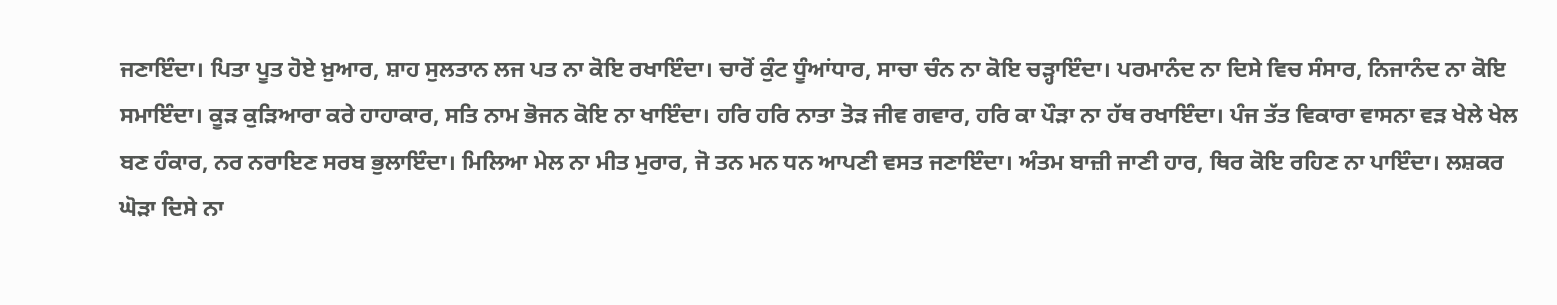ਜਣਾਇੰਦਾ। ਪਿਤਾ ਪੂਤ ਹੋਏ ਖ਼ੁਆਰ, ਸ਼ਾਹ ਸੁਲਤਾਨ ਲਜ ਪਤ ਨਾ ਕੋਇ ਰਖਾਇੰਦਾ। ਚਾਰੋਂ ਕੁੰਟ ਧੂੰਆਂਧਾਰ, ਸਾਚਾ ਚੰਨ ਨਾ ਕੋਇ ਚੜ੍ਹਾਇੰਦਾ। ਪਰਮਾਨੰਦ ਨਾ ਦਿਸੇ ਵਿਚ ਸੰਸਾਰ, ਨਿਜਾਨੰਦ ਨਾ ਕੋਇ ਸਮਾਇੰਦਾ। ਕੂੜ ਕੁੜਿਆਰਾ ਕਰੇ ਹਾਹਾਕਾਰ, ਸਤਿ ਨਾਮ ਭੋਜਨ ਕੋਇ ਨਾ ਖਾਇੰਦਾ। ਹਰਿ ਹਰਿ ਨਾਤਾ ਤੋੜ ਜੀਵ ਗਵਾਰ, ਹਰਿ ਕਾ ਪੌੜਾ ਨਾ ਹੱਥ ਰਖਾਇੰਦਾ। ਪੰਜ ਤੱਤ ਵਿਕਾਰਾ ਵਾਸਨਾ ਵੜ ਖੇਲੇ ਖੇਲ ਬਣ ਹੰਕਾਰ, ਨਰ ਨਰਾਇਣ ਸਰਬ ਭੁਲਾਇੰਦਾ। ਮਿਲਿਆ ਮੇਲ ਨਾ ਮੀਤ ਮੁਰਾਰ, ਜੋ ਤਨ ਮਨ ਧਨ ਆਪਣੀ ਵਸਤ ਜਣਾਇੰਦਾ। ਅੰਤਮ ਬਾਜ਼ੀ ਜਾਣੀ ਹਾਰ, ਥਿਰ ਕੋਇ ਰਹਿਣ ਨਾ ਪਾਇੰਦਾ। ਲਸ਼ਕਰ ਘੋੜਾ ਦਿਸੇ ਨਾ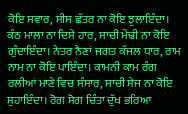ਕੋਇ ਸਵਾਰ, ਸੀਸ ਛੱਤਰ ਨਾ ਕੋਇ ਝੁਲਾਇੰਦਾ। ਕੰਠ ਮਾਲਾ ਨਾ ਦਿਸੇ ਹਾਰ, ਸਾਚੀ ਮੇਂਢੀ ਨਾ ਕੋਇ ਗੁੰਦਾਇੰਦਾ। ਨੇਤਰ ਨੈਣਾਂ ਜਗਤ ਕੱਜਲ ਧਾਰ, ਰਾਮ ਨਾਮ ਨਾ ਕੋਇ ਪਾਇੰਦਾ। ਕਾਮਨੀ ਕਾਮ ਰੰਗ ਰਲੀਆਂ ਮਾਣੇ ਵਿਚ ਸੰਸਾਰ, ਸਾਚੀ ਸੇਜ ਨਾ ਕੋਇ ਸੁਹਾਇੰਦਾ। ਰੋਗ ਸੋਗ ਚਿੰਤਾ ਦੁੱਖ ਭਰਿਆ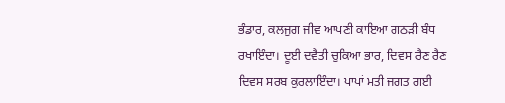ਭੰਡਾਰ, ਕਲਜੁਗ ਜੀਵ ਆਪਣੀ ਕਾਇਆ ਗਠੜੀ ਬੰਧ ਰਖਾਇੰਦਾ। ਦੂਈ ਦਵੈਤੀ ਚੁਕਿਆ ਭਾਰ, ਦਿਵਸ ਰੈਣ ਰੈਣ ਦਿਵਸ ਸਰਬ ਕੁਰਲਾਇੰਦਾ। ਪਾਪਾਂ ਮਤੀ ਜਗਤ ਗਈ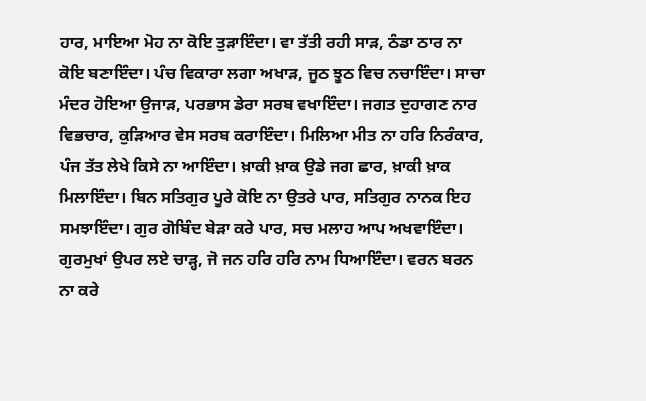ਹਾਰ, ਮਾਇਆ ਮੋਹ ਨਾ ਕੋਇ ਤੁੜਾਇੰਦਾ। ਵਾ ਤੱਤੀ ਰਹੀ ਸਾੜ, ਠੰਡਾ ਠਾਰ ਨਾ ਕੋਇ ਬਣਾਇੰਦਾ। ਪੰਚ ਵਿਕਾਰਾ ਲਗਾ ਅਖਾੜ, ਜੂਠ ਝੂਠ ਵਿਚ ਨਚਾਇੰਦਾ। ਸਾਚਾ ਮੰਦਰ ਹੋਇਆ ਉਜਾੜ, ਪਰਭਾਸ ਡੇਰਾ ਸਰਬ ਵਖਾਇੰਦਾ। ਜਗਤ ਦੁਹਾਗਣ ਨਾਰ ਵਿਭਚਾਰ, ਕੁੜਿਆਰ ਵੇਸ ਸਰਬ ਕਰਾਇੰਦਾ। ਮਿਲਿਆ ਮੀਤ ਨਾ ਹਰਿ ਨਿਰੰਕਾਰ, ਪੰਜ ਤੱਤ ਲੇਖੇ ਕਿਸੇ ਨਾ ਆਇੰਦਾ। ਖ਼ਾਕੀ ਖ਼ਾਕ ਉਡੇ ਜਗ ਛਾਰ, ਖ਼ਾਕੀ ਖ਼ਾਕ ਮਿਲਾਇੰਦਾ। ਬਿਨ ਸਤਿਗੁਰ ਪੂਰੇ ਕੋਇ ਨਾ ਉਤਰੇ ਪਾਰ, ਸਤਿਗੁਰ ਨਾਨਕ ਇਹ ਸਮਝਾਇੰਦਾ। ਗੁਰ ਗੋਬਿੰਦ ਬੇੜਾ ਕਰੇ ਪਾਰ, ਸਚ ਮਲਾਹ ਆਪ ਅਖਵਾਇੰਦਾ। ਗੁਰਮੁਖਾਂ ਉਪਰ ਲਏ ਚਾੜ੍ਹ, ਜੋ ਜਨ ਹਰਿ ਹਰਿ ਨਾਮ ਧਿਆਇੰਦਾ। ਵਰਨ ਬਰਨ ਨਾ ਕਰੇ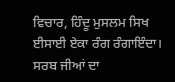ਵਿਚਾਰ, ਹਿੰਦੂ ਮੁਸਲਮ ਸਿਖ ਈਸਾਈ ਏਕਾ ਰੰਗ ਰੰਗਾਇੰਦਾ। ਸਰਬ ਜੀਆਂ ਦਾ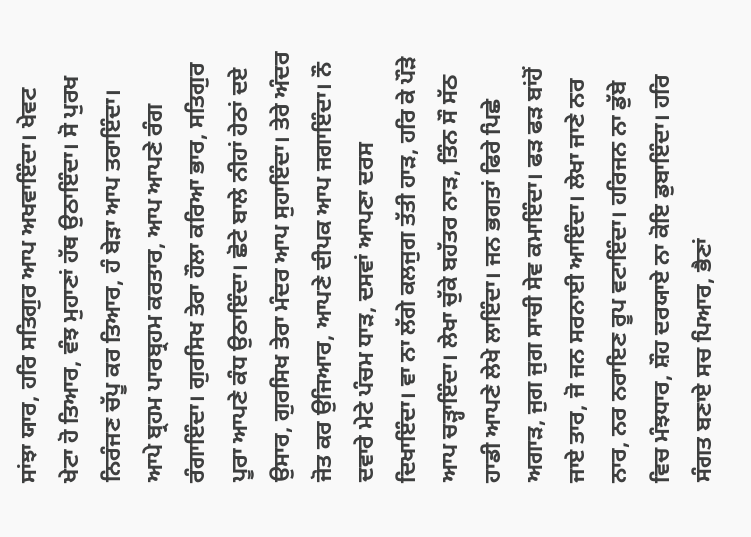ਸਾਂਝਾ ਯਾਰ, ਹਰਿ ਸਤਿਗੁਰ ਆਪ ਅਖਵਾਇੰਦਾ। ਖੇਵਟ ਖੇਟਾ ਹੋ ਤਿਆਰ, ਵੰਝ ਮੁਹਾਣਾਂ ਹੱਥ ਉਠਾਇੰਦਾ। ਸੋ ਪੁਰਖ ਨਿਰੰਜਣ ਚੱਪੂ ਕਰ ਤਿਆਰ, ਹੰ ਬੇੜਾ ਆਪ ਤਰਾਇੰਦਾ। ਆਪੇ ਬ੍ਰਹਮ ਪਾਰਬ੍ਰਹਮ ਕਰਤਾਰ, ਆਪ ਆਪਣੇ ਰੰਗ ਰੰਗਾਇੰਦਾ। ਗੁਰਸਿਖ ਤੇਰਾ ਹੌਲਾ ਕਰਿਆ ਭਾਰ, ਸਤਿਗੁਰ ਪੂਰਾ ਆਪਣੇ ਕੰਧ ਉਠਾਇੰਦਾ। ਛੋਟੇ ਬਾਲੇ ਨੀਹਾਂ ਹੇਠਾਂ ਦਏ ਉਸਾਰ, ਗੁਰਸਿਖ ਤੇਰਾ ਮੰਦਰ ਆਪ ਸੁਹਾਇੰਦਾ। ਤੇਰੇ ਅੰਦਰ ਜੋਤ ਕਰ ਉਜਿਆਰ, ਆਪਣੇ ਦੀਪਕ ਆਪ ਜਗਾਇੰਦਾ। ਨੌ ਦਵਾਰੇ ਮੇਟੇ ਪੰਚਮ ਧਾੜ, ਦਸਵਾਂ ਆਪਣਾ ਦਰਸ ਦਿਖਾਇੰਦਾ। ਵਾ ਨਾ ਲੱਗੇ ਕਲਜੁਗ ਤੱਤੀ ਹਾੜ, ਹਰਿ ਕੇ ਪੌੜੇ ਆਪ ਚੜ੍ਹਾਇੰਦਾ। ਲੇਖਾ ਚੁੱਕੇ ਬਹੱਤਰ ਨਾੜ, ਤਿੰਨ ਸੌ ਸੱਠ ਹਾਡੀ ਆਪਣੇ ਲੇਖੇ ਲਾਇੰਦਾ। ਜਨ ਭਗਤਾਂ ਫਿਰੇ ਪਿਛੇ ਅਗਾੜ, ਜੁਗ ਜੁਗ ਸਾਚੀ ਸੇਵ ਕਮਾਇੰਦਾ। ਫੜ ਫੜ ਬਾਂਹੋਂ ਜਾਏ ਤਾਰ, ਜੋ ਜਨ ਸਰਨਾਈ ਆਇੰਦਾ। ਲੇਖਾ ਜਾਣੇ ਨਰ ਨਾਰ, ਨਰ ਨਰਾਇਣ ਰੂਪ ਵਟਾਇੰਦਾ। ਹਰਿਜਨ ਨਾ ਡੁੱਬੇ ਵਿਚ ਮੰਝਧਾਰ, ਸ਼ੌਹ ਦਰਯਾਏ ਨਾ ਕੋਇ ਡੁਬਾਇੰਦਾ। ਹਰਿ ਸੰਗਤ ਬਣਾਏ ਸਚ ਪਿਆਰ, ਭੈਣਾਂ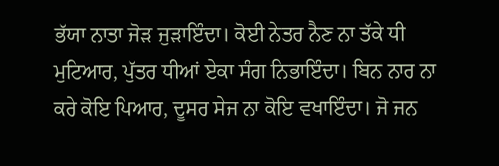ਭੱਯਾ ਨਾਤਾ ਜੋੜ ਜੁੜਾਇੰਦਾ। ਕੋਈ ਨੇਤਰ ਨੈਣ ਨਾ ਤੱਕੇ ਧੀ ਮੁਟਿਆਰ, ਪੁੱਤਰ ਧੀਆਂ ਏਕਾ ਸੰਗ ਨਿਭਾਇੰਦਾ। ਬਿਨ ਨਾਰ ਨਾ ਕਰੇ ਕੋਇ ਪਿਆਰ, ਦੂਸਰ ਸੇਜ ਨਾ ਕੋਇ ਵਖਾਇੰਦਾ। ਜੋ ਜਨ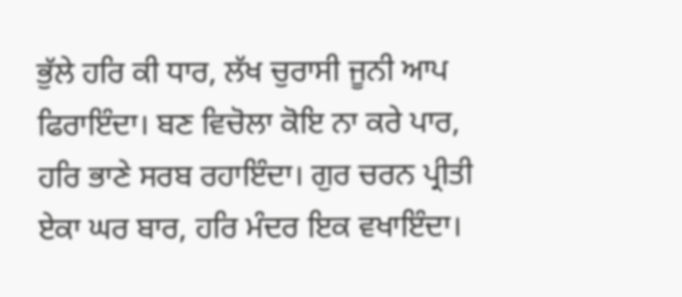ਭੁੱਲੇ ਹਰਿ ਕੀ ਧਾਰ, ਲੱਖ ਚੁਰਾਸੀ ਜੂਨੀ ਆਪ ਫਿਰਾਇੰਦਾ। ਬਣ ਵਿਚੋਲਾ ਕੋਇ ਨਾ ਕਰੇ ਪਾਰ, ਹਰਿ ਭਾਣੇ ਸਰਬ ਰਹਾਇੰਦਾ। ਗੁਰ ਚਰਨ ਪ੍ਰੀਤੀ ਏਕਾ ਘਰ ਬਾਰ, ਹਰਿ ਮੰਦਰ ਇਕ ਵਖਾਇੰਦਾ।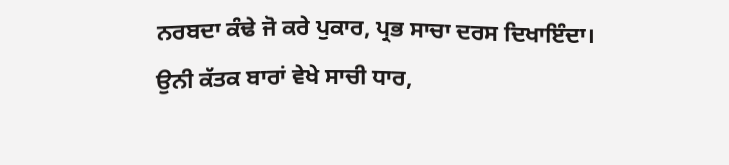ਨਰਬਦਾ ਕੰਢੇ ਜੋ ਕਰੇ ਪੁਕਾਰ, ਪ੍ਰਭ ਸਾਚਾ ਦਰਸ ਦਿਖਾਇੰਦਾ। ਉਨੀ ਕੱਤਕ ਬਾਰਾਂ ਵੇਖੇ ਸਾਚੀ ਧਾਰ,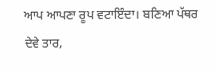ਆਪ ਆਪਣਾ ਰੂਪ ਵਟਾਇੰਦਾ। ਬਣਿਆ ਪੱਥਰ ਦੇਵੇ ਤਾਰ,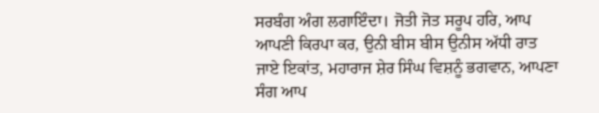ਸਰਬੰਗ ਅੰਗ ਲਗਾਇੰਦਾ। ਜੋਤੀ ਜੋਤ ਸਰੂਪ ਹਰਿ, ਆਪ ਆਪਣੀ ਕਿਰਪਾ ਕਰ, ਉਨੀ ਬੀਸ ਬੀਸ ਉਨੀਸ ਅੱਧੀ ਰਾਤ ਜਾਏ ਇਕਾਂਤ, ਮਹਾਰਾਜ ਸ਼ੇਰ ਸਿੰਘ ਵਿਸ਼ਨੂੰ ਭਗਵਾਨ, ਆਪਣਾ ਸੰਗ ਆਪ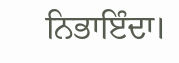ਨਿਭਾਇੰਦਾ।